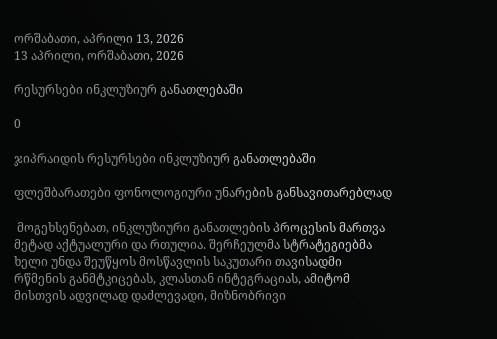ორშაბათი, აპრილი 13, 2026
13 აპრილი, ორშაბათი, 2026

რესურსები ინკლუზიურ განათლებაში

0

ჯიპრაიდის რესურსები ინკლუზიურ განათლებაში

ფლეშბარათები ფონოლოგიური უნარების განსავითარებლად

 მოგეხსენებათ, ინკლუზიური განათლების პროცესის მართვა მეტად აქტუალური და რთულია. შერჩეულმა სტრატეგიებმა ხელი უნდა შეუწყოს მოსწავლის საკუთარი თავისადმი რწმენის განმტკიცებას, კლასთან ინტეგრაციას, ამიტომ მისთვის ადვილად დაძლევადი, მიზნობრივი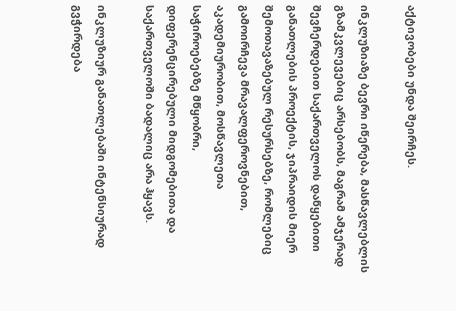აქტივობები უნდა შეირჩეს.

ინკლუზიაზე ბევრი იწერება, მასწავლებლის გზამკვლევებიც არსებობს, მაგრამ ამჯერად შევჩერდებით საქართველოს დაწყებითი განათლების პროექტის, ჯიპრაიდის მიერ შემოთავაზებულ რესურსებზე, რომლებიც გამოირჩევა მრავალფეროვნებით, აკადემიურობით, მოსწავლეთა საჭიროებებზე მწყობრი, დიფერენცირებული მიდგომებითა და საქართველოში ბადალიც არა ჰყავს.

ინკლუზიურ განათლებაში ინტენსიურად გვჭირდება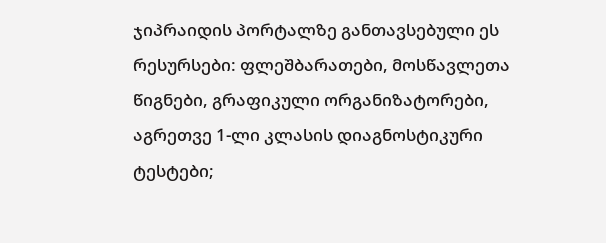ჯიპრაიდის პორტალზე განთავსებული ეს რესურსები: ფლეშბარათები, მოსწავლეთა წიგნები, გრაფიკული ორგანიზატორები, აგრეთვე 1-ლი კლასის დიაგნოსტიკური ტესტები;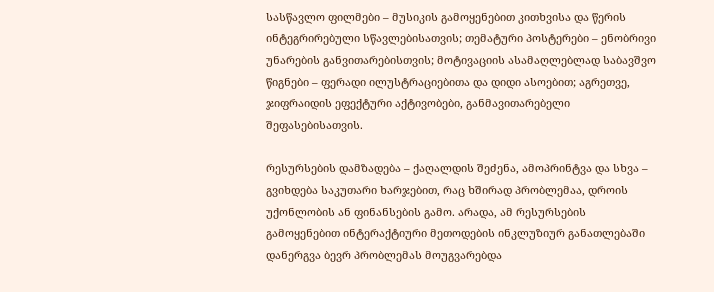სასწავლო ფილმები – მუსიკის გამოყენებით კითხვისა და წერის ინტეგრირებული სწავლებისათვის; თემატური პოსტერები – ენობრივი უნარების განვითარებისთვის; მოტივაციის ასამაღლებლად საბავშვო წიგნები – ფერადი ილუსტრაციებითა და დიდი ასოებით; აგრეთვე, ჯიფრაიდის ეფექტური აქტივობები, განმავითარებელი შეფასებისათვის.

რესურსების დამზადება – ქაღალდის შეძენა, ამოპრინტვა და სხვა – გვიხდება საკუთარი ხარჯებით, რაც ხშირად პრობლემაა, დროის უქონლობის ან ფინანსების გამო. არადა, ამ რესურსების გამოყენებით ინტერაქტიური მეთოდების ინკლუზიურ განათლებაში დანერგვა ბევრ პრობლემას მოუგვარებდა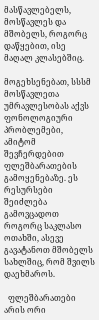მასწავლებელს, მოსწავლეს და მშობელს, როგორც დაწყებით, ისე მაღალ კლასებშიც.

მოგეხსენებათ, სსსმ მოსწავლეთა უმრავლესობას აქვს ფონოლოგიური პრობლემები, ამიტომ შევჩერდებით ფლეშბარათების გამოყენებაზე. ეს რესურსები შეიძლება გამოვცადოთ როგორც საკლასო ოთახში, ასევე  გავატანოთ მშობელს სახლშიც, რომ შვილს დაეხმაროს.

  ფლეშბარათები არის ორი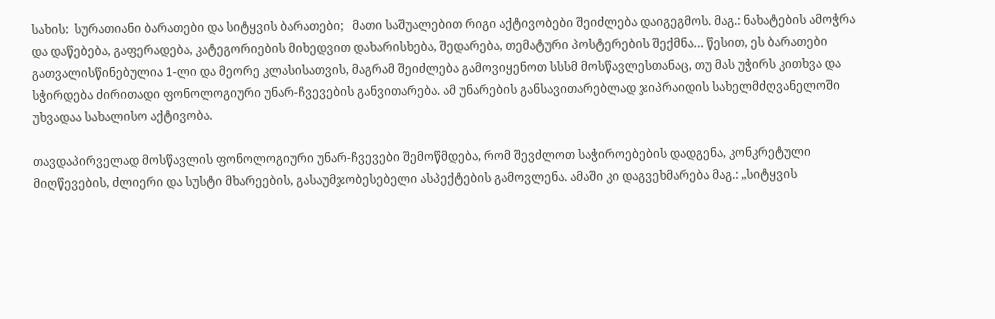სახის:  სურათიანი ბარათები და სიტყვის ბარათები;   მათი საშუალებით რიგი აქტივობები შეიძლება დაიგეგმოს. მაგ.: ნახატების ამოჭრა და დაწებება, გაფერადება, კატეგორიების მიხედვით დახარისხება, შედარება, თემატური პოსტერების შექმნა… წესით, ეს ბარათები გათვალისწინებულია 1-ლი და მეორე კლასისათვის, მაგრამ შეიძლება გამოვიყენოთ სსსმ მოსწავლესთანაც, თუ მას უჭირს კითხვა და სჭირდება ძირითადი ფონოლოგიური უნარ-ჩვევების განვითარება. ამ უნარების განსავითარებლად ჯიპრაიდის სახელმძღვანელოში უხვადაა სახალისო აქტივობა.

თავდაპირველად მოსწავლის ფონოლოგიური უნარ-ჩვევები შემოწმდება, რომ შევძლოთ საჭიროებების დადგენა, კონკრეტული მიღწევების, ძლიერი და სუსტი მხარეების, გასაუმჯობესებელი ასპექტების გამოვლენა. ამაში კი დაგვეხმარება მაგ.: „სიტყვის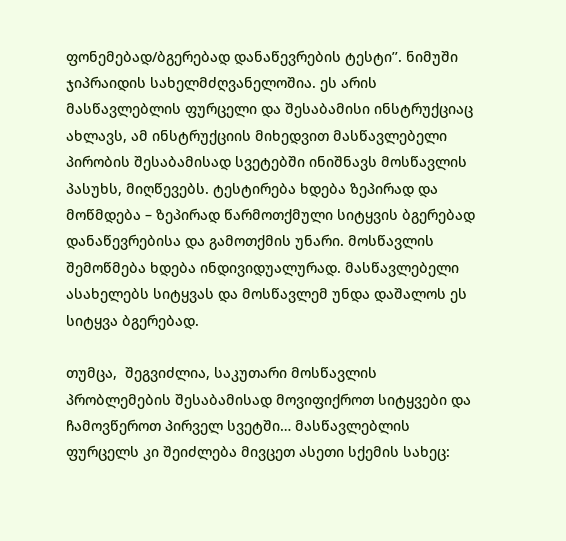ფონემებად/ბგერებად დანაწევრების ტესტი’’. ნიმუში ჯიპრაიდის სახელმძღვანელოშია. ეს არის მასწავლებლის ფურცელი და შესაბამისი ინსტრუქციაც ახლავს, ამ ინსტრუქციის მიხედვით მასწავლებელი პირობის შესაბამისად სვეტებში ინიშნავს მოსწავლის პასუხს, მიღწევებს. ტესტირება ხდება ზეპირად და მოწმდება – ზეპირად წარმოთქმული სიტყვის ბგერებად დანაწევრებისა და გამოთქმის უნარი. მოსწავლის შემოწმება ხდება ინდივიდუალურად. მასწავლებელი ასახელებს სიტყვას და მოსწავლემ უნდა დაშალოს ეს სიტყვა ბგერებად.

თუმცა,  შეგვიძლია, საკუთარი მოსწავლის პრობლემების შესაბამისად მოვიფიქროთ სიტყვები და ჩამოვწეროთ პირველ სვეტში… მასწავლებლის ფურცელს კი შეიძლება მივცეთ ასეთი სქემის სახეც: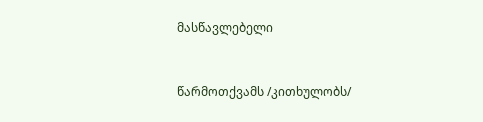მასწავლებელი



წარმოთქვამს /კითხულობს/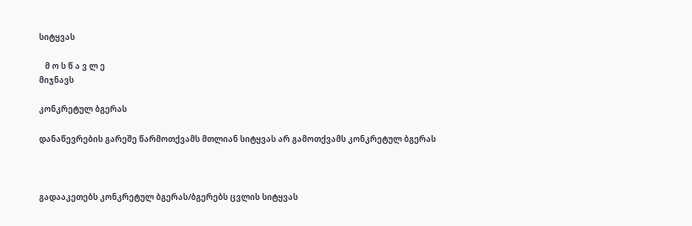სიტყვას

   მ ო ს წ ა ვ ლ ე
მიჯნავს

კონკრეტულ ბგერას

დანაწევრების გარეშე წარმოთქვამს მთლიან სიტყვას არ გამოთქვამს კონკრეტულ ბგერას



გადააკეთებს კონკრეტულ ბგერას/ბგერებს ცვლის სიტყვას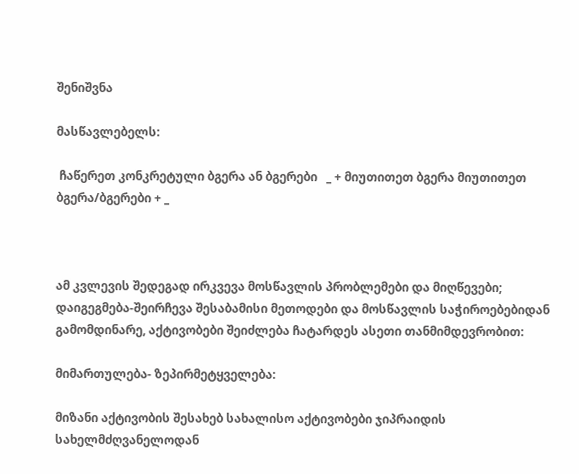შენიშვნა

მასწავლებელს:

 ჩაწერეთ კონკრეტული ბგერა ან ბგერები   _ + მიუთითეთ ბგერა მიუთითეთ ბგერა/ბგერები + _



ამ კვლევის შედეგად ირკვევა მოსწავლის პრობლემები და მიღწევები; დაიგეგმება-შეირჩევა შესაბამისი მეთოდები და მოსწავლის საჭიროებებიდან გამომდინარე, აქტივობები შეიძლება ჩატარდეს ასეთი თანმიმდევრობით:

მიმართულება- ზეპირმეტყველება:

მიზანი აქტივობის შესახებ სახალისო აქტივობები ჯიპრაიდის სახელმძღვანელოდან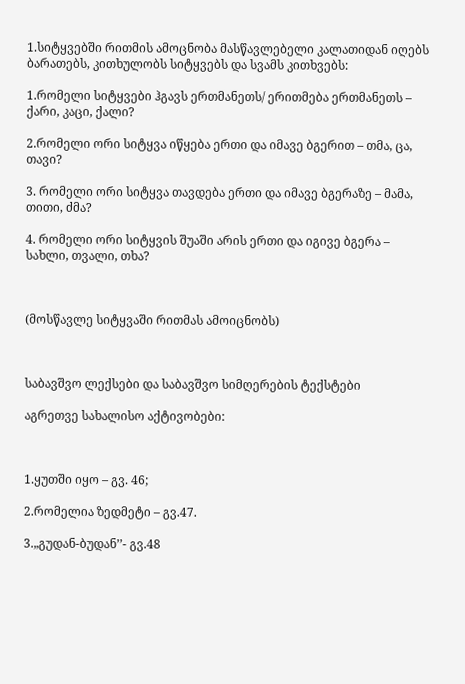1.სიტყვებში რითმის ამოცნობა მასწავლებელი კალათიდან იღებს ბარათებს, კითხულობს სიტყვებს და სვამს კითხვებს:

1.რომელი სიტყვები ჰგავს ერთმანეთს/ ერითმება ერთმანეთს – ქარი, კაცი, ქალი?

2.რომელი ორი სიტყვა იწყება ერთი და იმავე ბგერით – თმა, ცა, თავი?

3. რომელი ორი სიტყვა თავდება ერთი და იმავე ბგერაზე – მამა, თითი, ძმა?

4. რომელი ორი სიტყვის შუაში არის ერთი და იგივე ბგერა – სახლი, თვალი, თხა?



(მოსწავლე სიტყვაში რითმას ამოიცნობს)



საბავშვო ლექსები და საბავშვო სიმღერების ტექსტები

აგრეთვე სახალისო აქტივობები:



1.ყუთში იყო – გვ. 46;

2.რომელია ზედმეტი – გვ.47.

3.„გუდან-ბუდან’’- გვ.48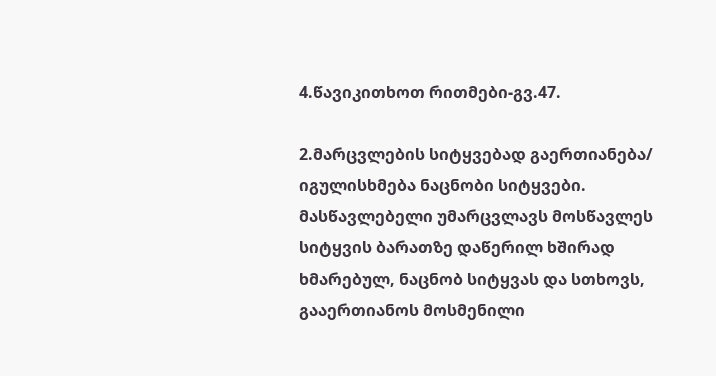4.წავიკითხოთ რითმები-გვ.47.

2.მარცვლების სიტყვებად გაერთიანება/ იგულისხმება ნაცნობი სიტყვები. მასწავლებელი უმარცვლავს მოსწავლეს სიტყვის ბარათზე დაწერილ ხშირად ხმარებულ, ნაცნობ სიტყვას და სთხოვს, გააერთიანოს მოსმენილი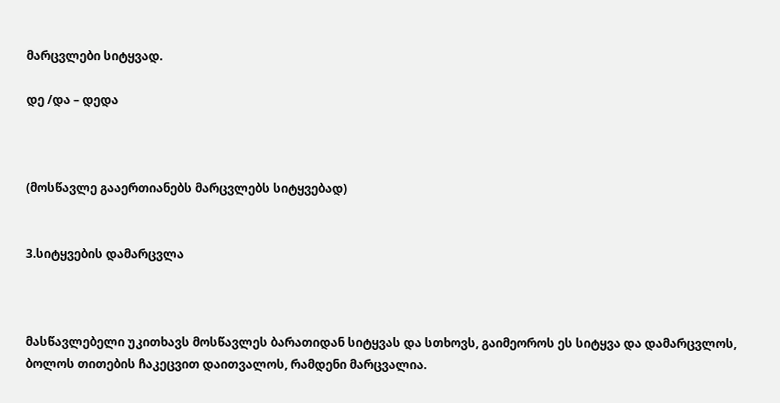მარცვლები სიტყვად.

დე /და – დედა



(მოსწავლე გააერთიანებს მარცვლებს სიტყვებად)


3.სიტყვების დამარცვლა



მასწავლებელი უკითხავს მოსწავლეს ბარათიდან სიტყვას და სთხოვს, გაიმეოროს ეს სიტყვა და დამარცვლოს, ბოლოს თითების ჩაკეცვით დაითვალოს, რამდენი მარცვალია.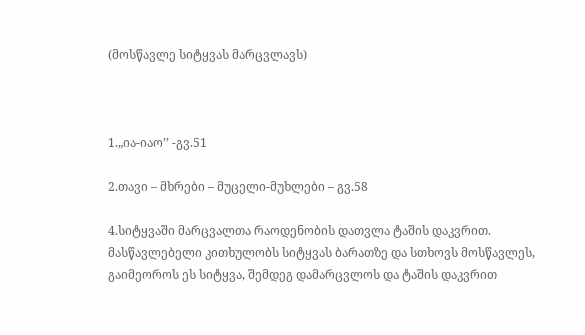(მოსწავლე სიტყვას მარცვლავს)



1.„ია-იაო’’ -გვ.51

2.თავი – მხრები – მუცელი-მუხლები – გვ.58

4.სიტყვაში მარცვალთა რაოდენობის დათვლა ტაშის დაკვრით. მასწავლებელი კითხულობს სიტყვას ბარათზე და სთხოვს მოსწავლეს, გაიმეოროს ეს სიტყვა, შემდეგ დამარცვლოს და ტაშის დაკვრით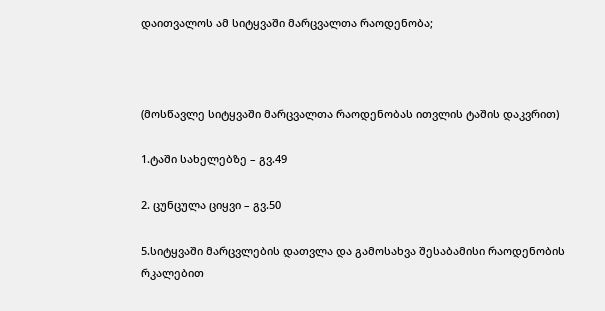დაითვალოს ამ სიტყვაში მარცვალთა რაოდენობა;



(მოსწავლე სიტყვაში მარცვალთა რაოდენობას ითვლის ტაშის დაკვრით)

1.ტაში სახელებზე – გვ.49

2. ცუნცულა ციყვი – გვ.50

5.სიტყვაში მარცვლების დათვლა და გამოსახვა შესაბამისი რაოდენობის რკალებით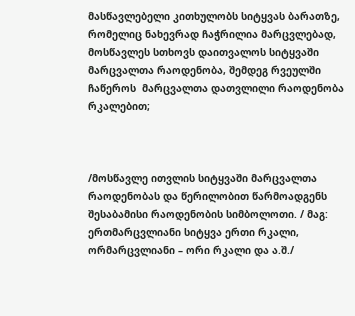მასწავლებელი კითხულობს სიტყვას ბარათზე, რომელიც ნახევრად ჩაჭრილია მარცვლებად, მოსწავლეს სთხოვს დაითვალოს სიტყვაში მარცვალთა რაოდენობა, შემდეგ რვეულში ჩაწეროს  მარცვალთა დათვლილი რაოდენობა რკალებით;



/მოსწავლე ითვლის სიტყვაში მარცვალთა რაოდენობას და წერილობით წარმოადგენს შესაბამისი რაოდენობის სიმბოლოთი. / მაგ: ერთმარცვლიანი სიტყვა ერთი რკალი, ორმარცვლიანი – ორი რკალი და ა.შ./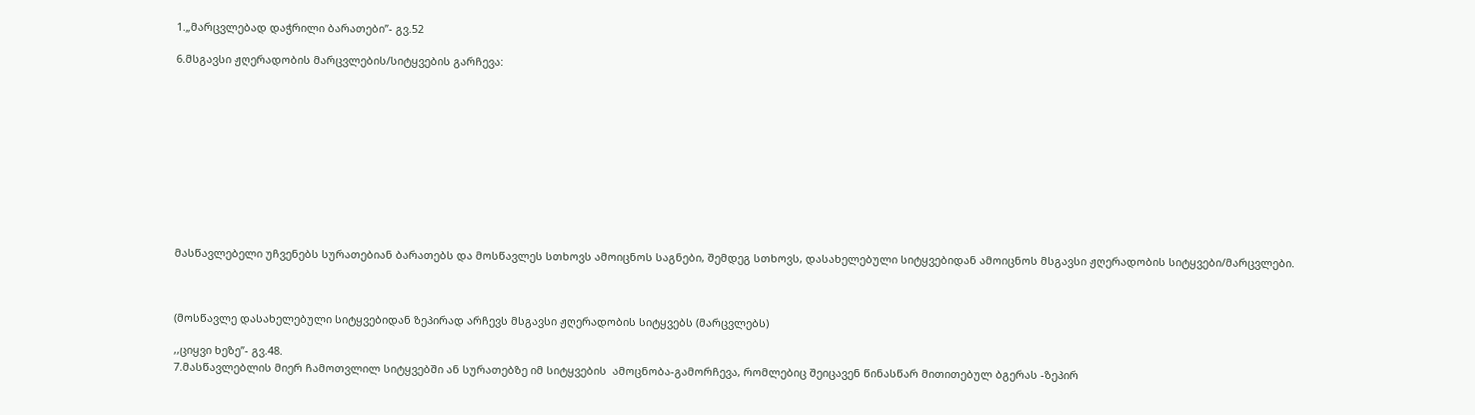1.„მარცვლებად დაჭრილი ბარათები’’- გვ.52

6.მსგავსი ჟღერადობის მარცვლების/სიტყვების გარჩევა:











მასწავლებელი უჩვენებს სურათებიან ბარათებს და მოსწავლეს სთხოვს ამოიცნოს საგნები, შემდეგ სთხოვს, დასახელებული სიტყვებიდან ამოიცნოს მსგავსი ჟღერადობის სიტყვები/მარცვლები.



(მოსწავლე დასახელებული სიტყვებიდან ზეპირად არჩევს მსგავსი ჟღერადობის სიტყვებს (მარცვლებს)

,,ციყვი ხეზე’’- გვ.48.
7.მასწავლებლის მიერ ჩამოთვლილ სიტყვებში ან სურათებზე იმ სიტყვების  ამოცნობა-გამორჩევა, რომლებიც შეიცავენ წინასწარ მითითებულ ბგერას -ზეპირ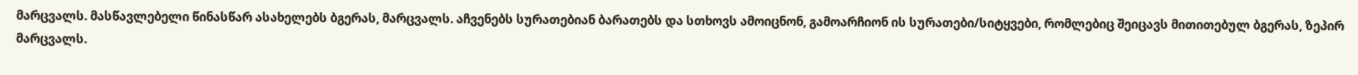მარცვალს. მასწავლებელი წინასწარ ასახელებს ბგერას, მარცვალს. აჩვენებს სურათებიან ბარათებს და სთხოვს ამოიცნონ, გამოარჩიონ ის სურათები/სიტყვები, რომლებიც შეიცავს მითითებულ ბგერას, ზეპირ მარცვალს.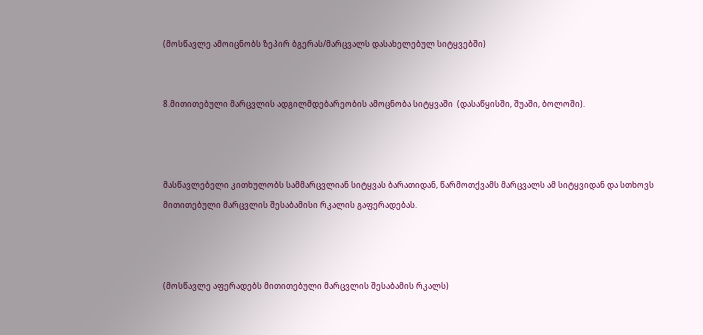(მოსწავლე ამოიცნობს ზეპირ ბგერას/მარცვალს დასახელებულ სიტყვებში)


8.მითითებული მარცვლის ადგილმდებარეობის ამოცნობა სიტყვაში  (დასაწყისში, შუაში, ბოლოში).



მასწავლებელი კითხულობს სამმარცვლიან სიტყვას ბარათიდან, წარმოთქვამს მარცვალს ამ სიტყვიდან და სთხოვს მითითებული მარცვლის შესაბამისი რკალის გაფერადებას.



(მოსწავლე აფერადებს მითითებული მარცვლის შესაბამის რკალს)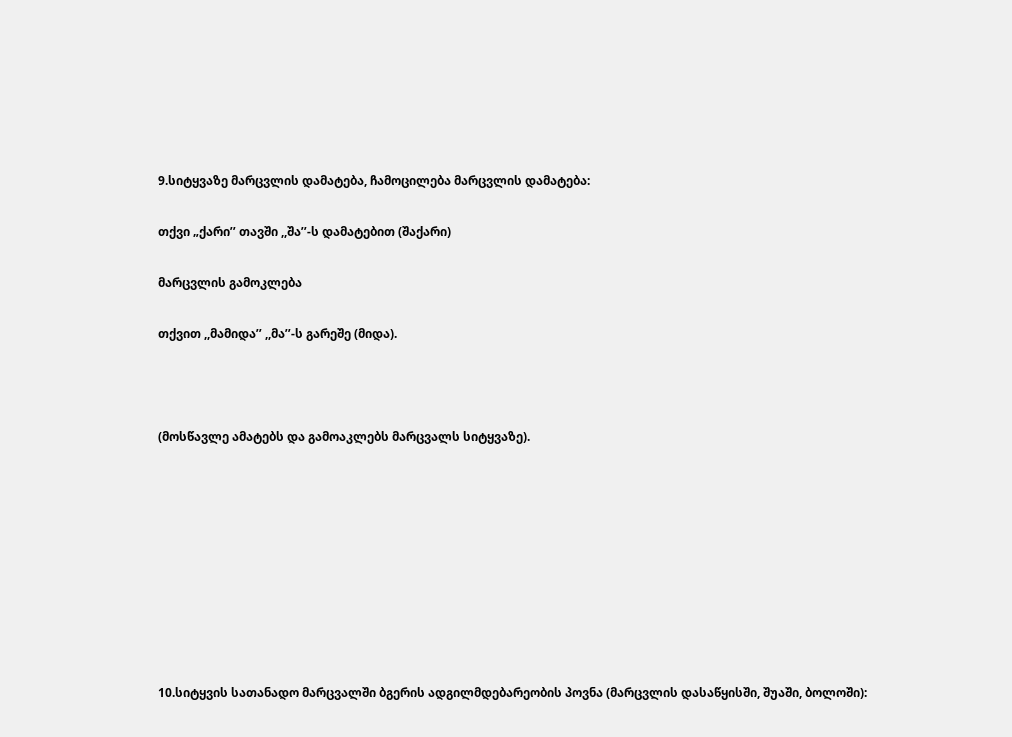9.სიტყვაზე მარცვლის დამატება, ჩამოცილება მარცვლის დამატება:

თქვი „ქარი’’ თავში ,,შა’’-ს დამატებით (შაქარი)

მარცვლის გამოკლება

თქვით ,,მამიდა’’ ,,მა’’-ს გარეშე (მიდა).



(მოსწავლე ამატებს და გამოაკლებს მარცვალს სიტყვაზე).









10.სიტყვის სათანადო მარცვალში ბგერის ადგილმდებარეობის პოვნა (მარცვლის დასაწყისში, შუაში, ბოლოში):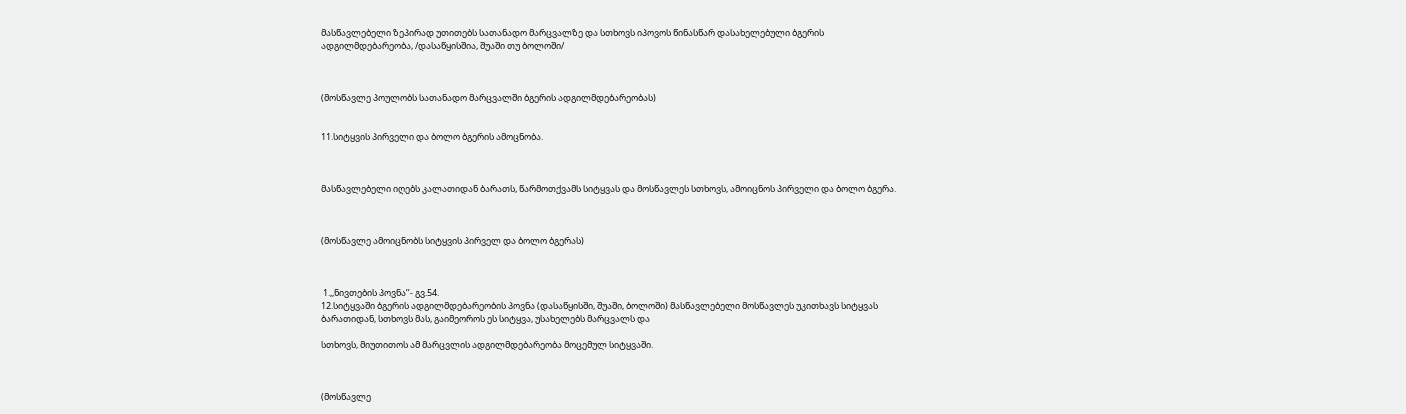მასწავლებელი ზეპირად უთითებს სათანადო მარცვალზე და სთხოვს იპოვოს წინასწარ დასახელებული ბგერის ადგილმდებარეობა, /დასაწყისშია, შუაში თუ ბოლოში/



(მოსწავლე პოულობს სათანადო მარცვალში ბგერის ადგილმდებარეობას)


11.სიტყვის პირველი და ბოლო ბგერის ამოცნობა.



მასწავლებელი იღებს კალათიდან ბარათს, წარმოთქვამს სიტყვას და მოსწავლეს სთხოვს, ამოიცნოს პირველი და ბოლო ბგერა.



(მოსწავლე ამოიცნობს სიტყვის პირველ და ბოლო ბგერას)



 1.,,ნივთების პოვნა’’- გვ.54.
12.სიტყვაში ბგერის ადგილმდებარეობის პოვნა (დასაწყისში, შუაში, ბოლოში) მასწავლებელი მოსწავლეს უკითხავს სიტყვას ბარათიდან, სთხოვს მას, გაიმეოროს ეს სიტყვა, უსახელებს მარცვალს და

სთხოვს, მიუთითოს ამ მარცვლის ადგილმდებარეობა მოცემულ სიტყვაში.



(მოსწავლე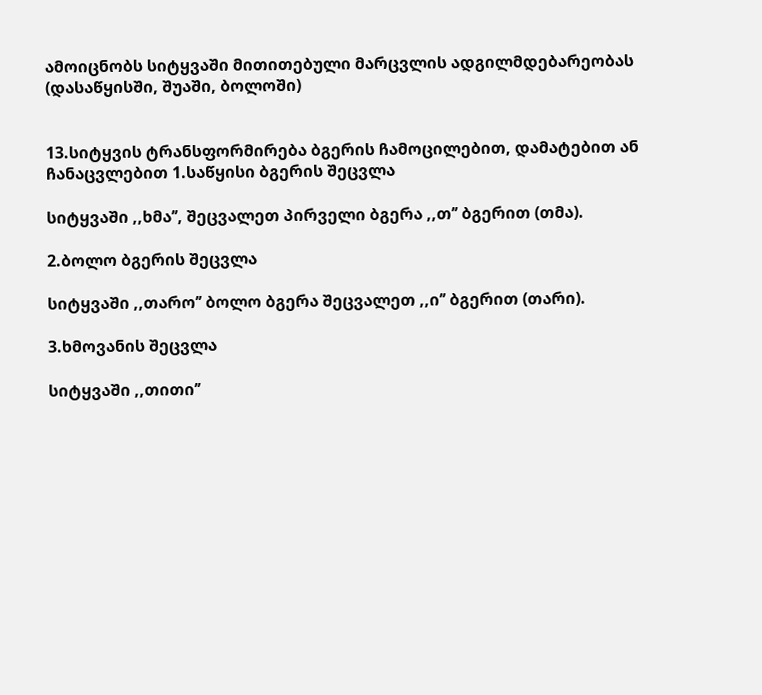ამოიცნობს სიტყვაში მითითებული მარცვლის ადგილმდებარეობას (დასაწყისში, შუაში, ბოლოში)


13.სიტყვის ტრანსფორმირება ბგერის ჩამოცილებით, დამატებით ან ჩანაცვლებით 1.საწყისი ბგერის შეცვლა

სიტყვაში ,,ხმა’’, შეცვალეთ პირველი ბგერა ,,თ’’ ბგერით (თმა).

2.ბოლო ბგერის შეცვლა

სიტყვაში ,,თარო’’ ბოლო ბგერა შეცვალეთ ,,ი’’ ბგერით (თარი).

3.ხმოვანის შეცვლა

სიტყვაში ,,თითი’’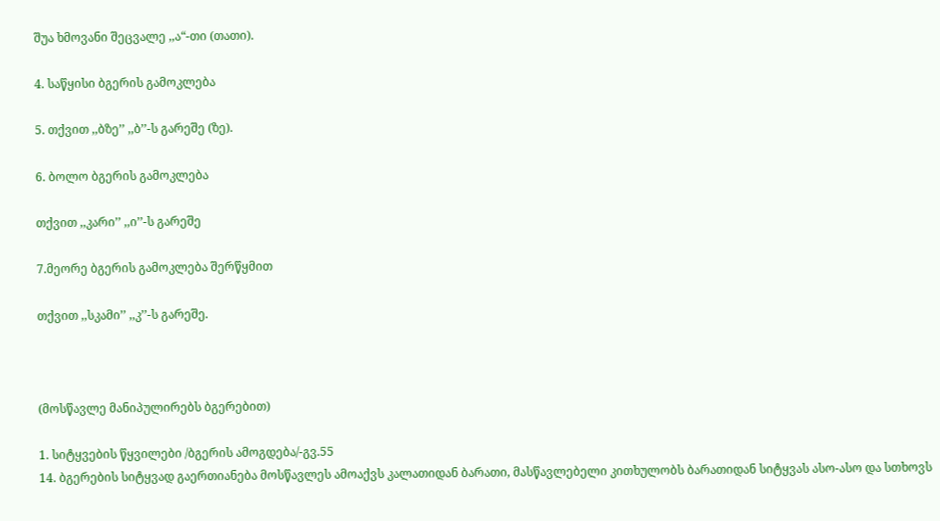შუა ხმოვანი შეცვალე ,,ა“-თი (თათი).

4. საწყისი ბგერის გამოკლება

5. თქვით ,,ბზე’’ ,,ბ’’-ს გარეშე (ზე).

6. ბოლო ბგერის გამოკლება

თქვით ,,კარი’’ ,,ი’’-ს გარეშე

7.მეორე ბგერის გამოკლება შერწყმით

თქვით ,,სკამი’’ ,,კ’’-ს გარეშე.



(მოსწავლე მანიპულირებს ბგერებით)

1. სიტყვების წყვილები /ბგერის ამოგდება/-გვ.55
14. ბგერების სიტყვად გაერთიანება მოსწავლეს ამოაქვს კალათიდან ბარათი, მასწავლებელი კითხულობს ბარათიდან სიტყვას ასო-ასო და სთხოვს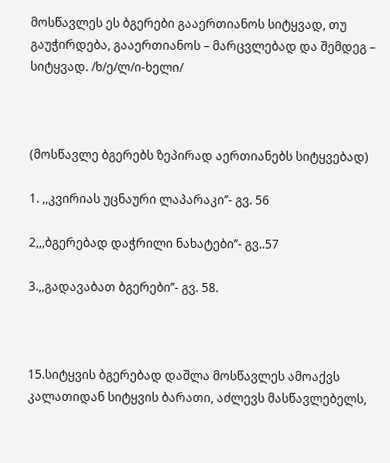მოსწავლეს ეს ბგერები გააერთიანოს სიტყვად, თუ გაუჭირდება, გააერთიანოს – მარცვლებად და შემდეგ – სიტყვად. /ხ/ე/ლ/ი-ხელი/



(მოსწავლე ბგერებს ზეპირად აერთიანებს სიტყვებად)

1. ,,კვირიას უცნაური ლაპარაკი’’- გვ. 56

2,,,ბგერებად დაჭრილი ნახატები’’- გვ..57

3.,,გადავაბათ ბგერები’’- გვ. 58.



15.სიტყვის ბგერებად დაშლა მოსწავლეს ამოაქვს კალათიდან სიტყვის ბარათი, აძლევს მასწავლებელს,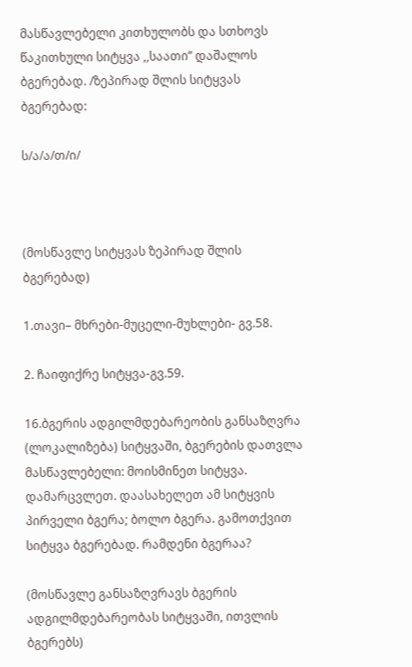მასწავლებელი კითხულობს და სთხოვს წაკითხული სიტყვა ,,საათი’’ დაშალოს ბგერებად. /ზეპირად შლის სიტყვას ბგერებად:

ს/ა/ა/თ/ი/



(მოსწავლე სიტყვას ზეპირად შლის ბგერებად)

1.თავი– მხრები-მუცელი-მუხლები- გვ.58.

2. ჩაიფიქრე სიტყვა-გვ.59.

16.ბგერის ადგილმდებარეობის განსაზღვრა (ლოკალიზება) სიტყვაში, ბგერების დათვლა მასწავლებელი: მოისმინეთ სიტყვა. დამარცვლეთ. დაასახელეთ ამ სიტყვის პირველი ბგერა; ბოლო ბგერა. გამოთქვით სიტყვა ბგერებად. რამდენი ბგერაა?

(მოსწავლე განსაზღვრავს ბგერის ადგილმდებარეობას სიტყვაში, ითვლის ბგერებს)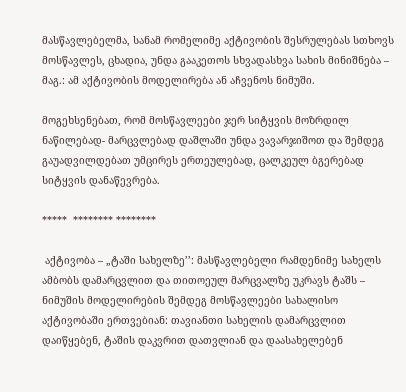მასწავლებელმა, სანამ რომელიმე აქტივობის შესრულებას სთხოვს მოსწავლეს, ცხადია, უნდა გააკეთოს სხვადასხვა სახის მინიშნება – მაგ.: ამ აქტივობის მოდელირება ან აჩვენოს ნიმუში.

მოგეხსენებათ, რომ მოსწავლეები ჯერ სიტყვის მოზრდილ ნაწილებად- მარცვლებად დაშლაში უნდა ვავარჯიშოთ და შემდეგ გაუადვილდებათ უმცირეს ერთეულებად, ცალკეულ ბგერებად სიტყვის დანაწევრება.

*****  ******** ********

 აქტივობა – „ტაში სახელზე’’: მასწავლებელი რამდენიმე სახელს ამბობს დამარცვლით და თითოეულ მარცვალზე უკრავს ტაშს – ნიმუშის მოდელირების შემდეგ მოსწავლეები სახალისო აქტივობაში ერთვებიან: თავიანთი სახელის დამარცვლით დაიწყებენ, ტაშის დაკვრით დათვლიან და დაასახელებენ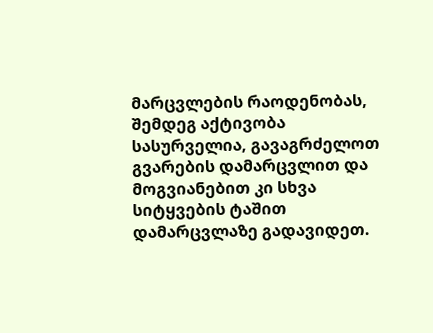მარცვლების რაოდენობას, შემდეგ აქტივობა სასურველია, გავაგრძელოთ გვარების დამარცვლით და მოგვიანებით კი სხვა სიტყვების ტაშით დამარცვლაზე გადავიდეთ.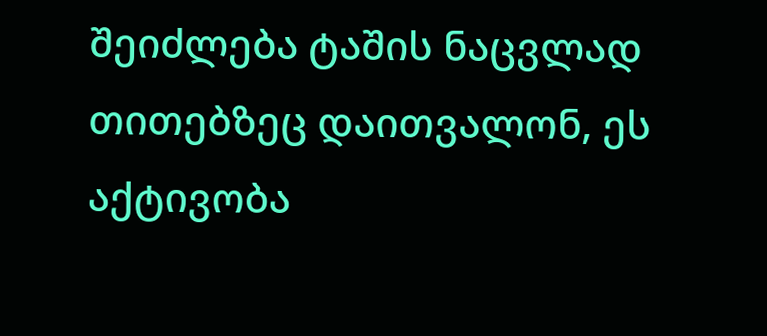შეიძლება ტაშის ნაცვლად თითებზეც დაითვალონ, ეს აქტივობა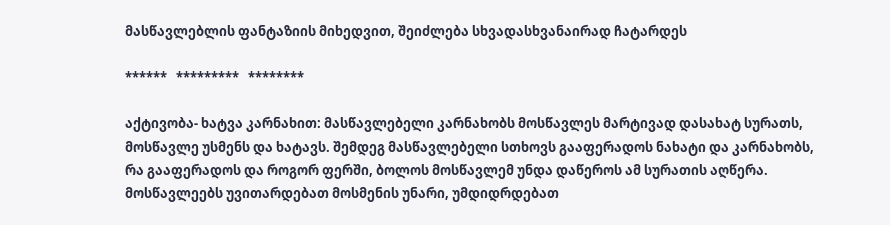მასწავლებლის ფანტაზიის მიხედვით, შეიძლება სხვადასხვანაირად ჩატარდეს

******   *********   ********

აქტივობა- ხატვა კარნახით: მასწავლებელი კარნახობს მოსწავლეს მარტივად დასახატ სურათს, მოსწავლე უსმენს და ხატავს. შემდეგ მასწავლებელი სთხოვს გააფერადოს ნახატი და კარნახობს, რა გააფერადოს და როგორ ფერში, ბოლოს მოსწავლემ უნდა დაწეროს ამ სურათის აღწერა. მოსწავლეებს უვითარდებათ მოსმენის უნარი, უმდიდრდებათ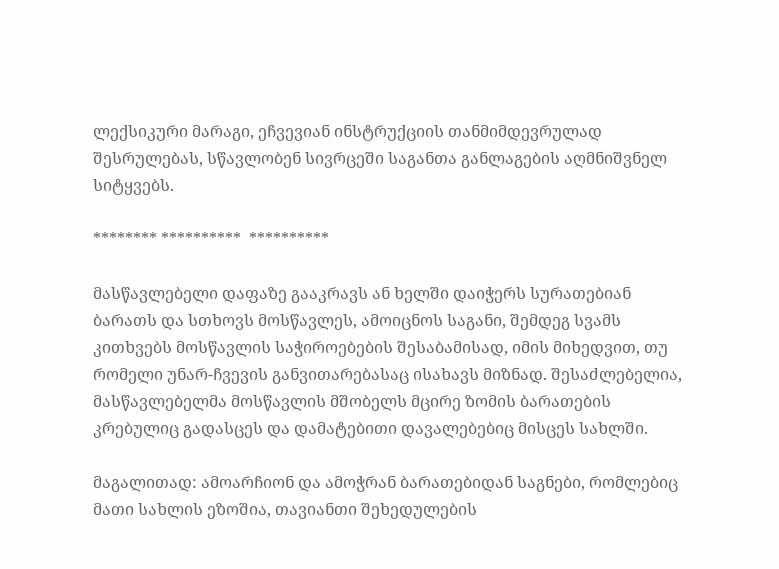ლექსიკური მარაგი, ეჩვევიან ინსტრუქციის თანმიმდევრულად შესრულებას, სწავლობენ სივრცეში საგანთა განლაგების აღმნიშვნელ სიტყვებს.

******** **********  **********

მასწავლებელი დაფაზე გააკრავს ან ხელში დაიჭერს სურათებიან ბარათს და სთხოვს მოსწავლეს, ამოიცნოს საგანი, შემდეგ სვამს კითხვებს მოსწავლის საჭიროებების შესაბამისად, იმის მიხედვით, თუ  რომელი უნარ-ჩვევის განვითარებასაც ისახავს მიზნად. შესაძლებელია, მასწავლებელმა მოსწავლის მშობელს მცირე ზომის ბარათების კრებულიც გადასცეს და დამატებითი დავალებებიც მისცეს სახლში.

მაგალითად: ამოარჩიონ და ამოჭრან ბარათებიდან საგნები, რომლებიც მათი სახლის ეზოშია, თავიანთი შეხედულების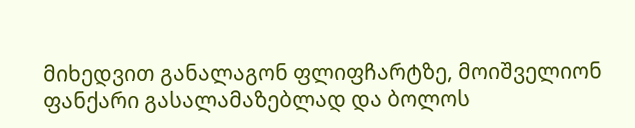მიხედვით განალაგონ ფლიფჩარტზე, მოიშველიონ ფანქარი გასალამაზებლად და ბოლოს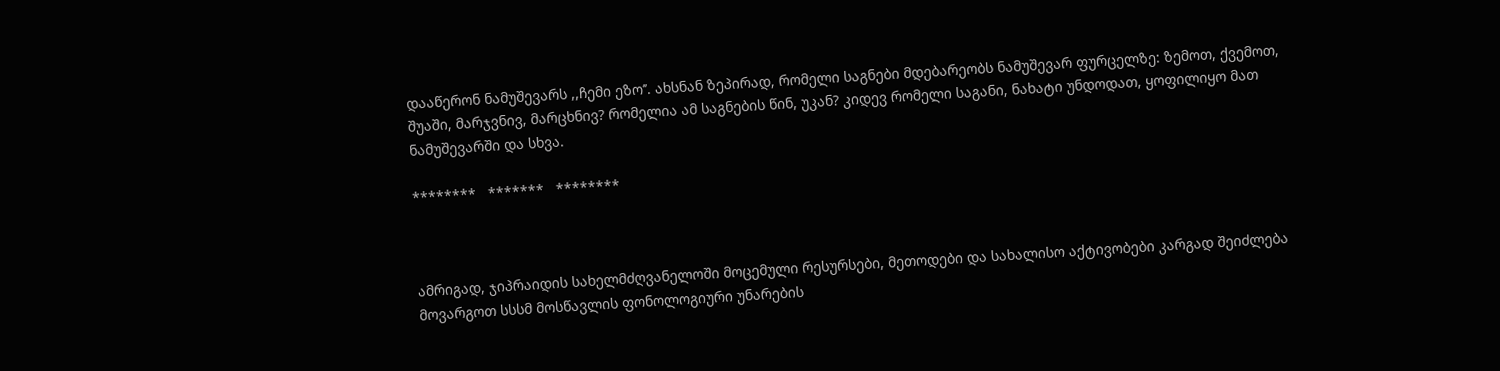დააწერონ ნამუშევარს ,,ჩემი ეზო’’. ახსნან ზეპირად, რომელი საგნები მდებარეობს ნამუშევარ ფურცელზე: ზემოთ, ქვემოთ, შუაში, მარჯვნივ, მარცხნივ? რომელია ამ საგნების წინ, უკან? კიდევ რომელი საგანი, ნახატი უნდოდათ, ყოფილიყო მათ ნამუშევარში და სხვა.

********   *******   ********



ამრიგად, ჯიპრაიდის სახელმძღვანელოში მოცემული რესურსები, მეთოდები და სახალისო აქტივობები კარგად შეიძლება მოვარგოთ სსსმ მოსწავლის ფონოლოგიური უნარების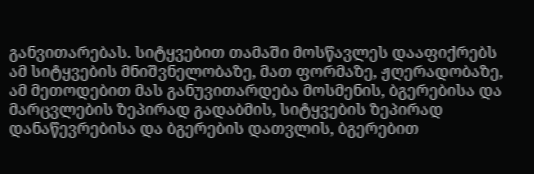განვითარებას. სიტყვებით თამაში მოსწავლეს დააფიქრებს ამ სიტყვების მნიშვნელობაზე, მათ ფორმაზე, ჟღერადობაზე, ამ მეთოდებით მას განუვითარდება მოსმენის, ბგერებისა და მარცვლების ზეპირად გადაბმის, სიტყვების ზეპირად დანაწევრებისა და ბგერების დათვლის, ბგერებით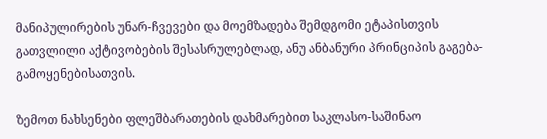მანიპულირების უნარ-ჩვევები და მოემზადება შემდგომი ეტაპისთვის გათვლილი აქტივობების შესასრულებლად, ანუ ანბანური პრინციპის გაგება-გამოყენებისათვის.

ზემოთ ნახსენები ფლეშბარათების დახმარებით საკლასო-საშინაო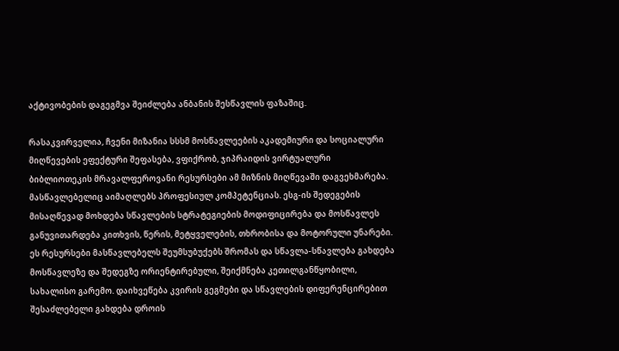აქტივობების დაგეგმვა შეიძლება ანბანის შესწავლის ფაზაშიც.

რასაკვირველია, ჩვენი მიზანია სსსმ მოსწავლეების აკადემიური და სოციალური მიღწევების ეფექტური შეფასება, ვფიქრობ, ჯიპრაიდის ვირტუალური ბიბლიოთეკის მრავალფეროვანი რესურსები ამ მიზნის მიღწევაში დაგვეხმარება. მასწავლებელიც აიმაღლებს პროფესიულ კომპეტენციას. ესგ-ის შედეგების მისაღწევად მოხდება სწავლების სტრატეგიების მოდიფიცირება და მოსწავლეს განუვითარდება კითხვის, წერის, მეტყველების, თხრობისა და მოტორული უნარები. ეს რესურსები მასწავლებელს შეუმსუბუქებს შრომას და სწავლა-სწავლება გახდება მოსწავლეზე და შედეგზე ორიენტირებული, შეიქმნება კეთილგანწყობილი, სახალისო გარემო. დაიხვეწება კვირის გეგმები და სწავლების დიფერენცირებით შესაძლებელი გახდება დროის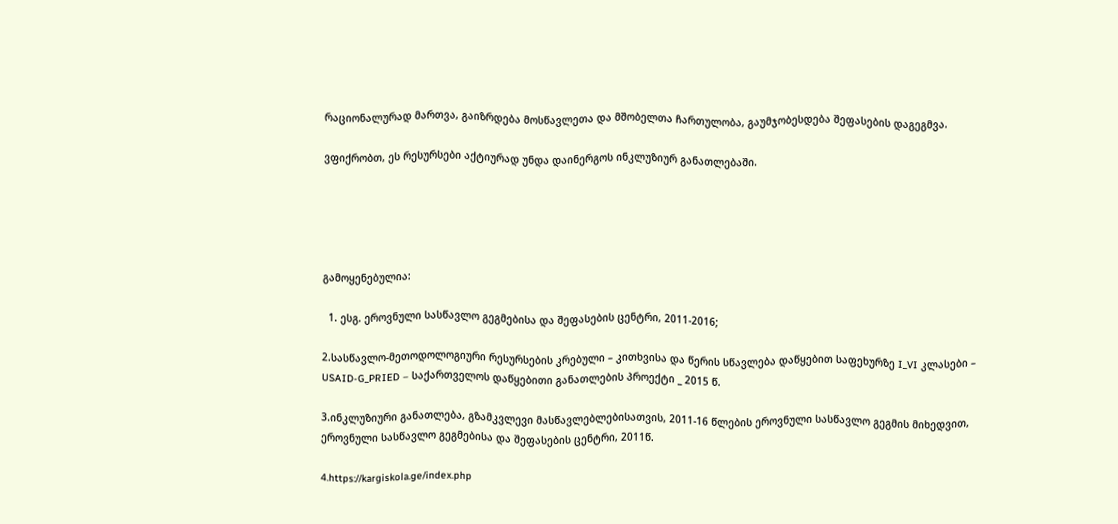რაციონალურად მართვა, გაიზრდება მოსწავლეთა და მშობელთა ჩართულობა, გაუმჯობესდება შეფასების დაგეგმვა.

ვფიქრობთ, ეს რესურსები აქტიურად უნდა დაინერგოს ინკლუზიურ განათლებაში.





გამოყენებულია:

  1. ესგ. ეროვნული სასწავლო გეგმებისა და შეფასების ცენტრი, 2011-2016;

2.სასწავლო-მეთოდოლოგიური რესურსების კრებული – კითხვისა და წერის სწავლება დაწყებით საფეხურზე I_VI კლასები – USAID-G_PRIED – საქართველოს დაწყებითი განათლების პროექტი _ 2015 წ.

3.ინკლუზიური განათლება, გზამკვლევი მასწავლებლებისათვის, 2011-16 წლების ეროვნული სასწავლო გეგმის მიხედვით, ეროვნული სასწავლო გეგმებისა და შეფასების ცენტრი, 2011წ.

4.https://kargiskola.ge/index.php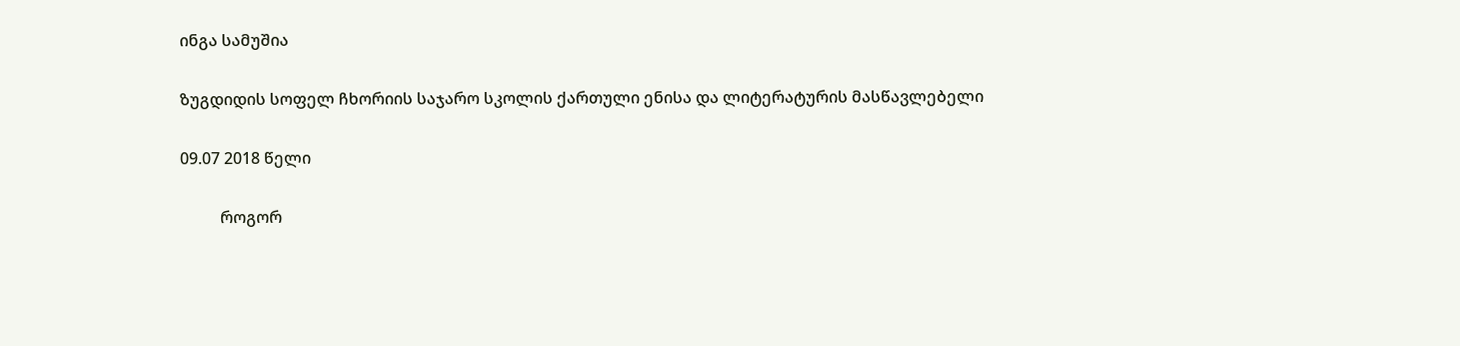ინგა სამუშია

ზუგდიდის სოფელ ჩხორიის საჯარო სკოლის ქართული ენისა და ლიტერატურის მასწავლებელი

09.07 2018 წელი

          როგორ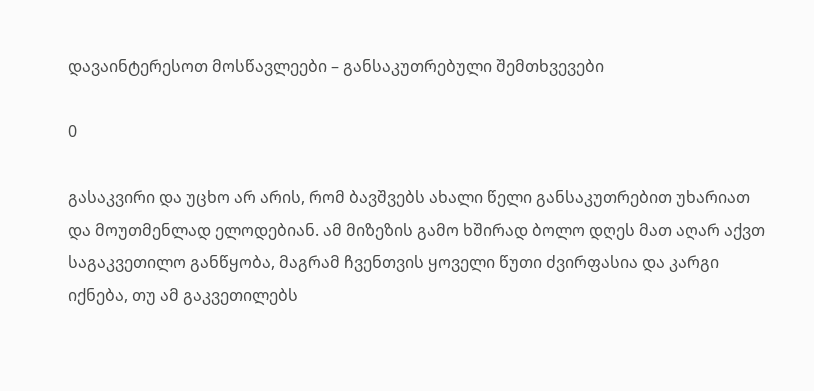დავაინტერესოთ მოსწავლეები – განსაკუთრებული შემთხვევები

0

გასაკვირი და უცხო არ არის, რომ ბავშვებს ახალი წელი განსაკუთრებით უხარიათ და მოუთმენლად ელოდებიან. ამ მიზეზის გამო ხშირად ბოლო დღეს მათ აღარ აქვთ საგაკვეთილო განწყობა, მაგრამ ჩვენთვის ყოველი წუთი ძვირფასია და კარგი იქნება, თუ ამ გაკვეთილებს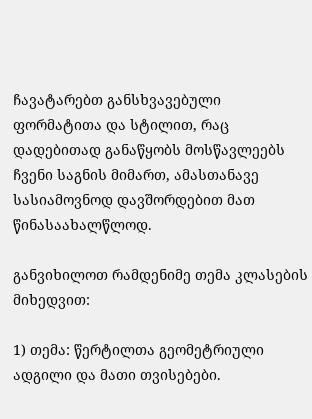ჩავატარებთ განსხვავებული ფორმატითა და სტილით, რაც დადებითად განაწყობს მოსწავლეებს ჩვენი საგნის მიმართ, ამასთანავე სასიამოვნოდ დავშორდებით მათ წინასაახალწლოდ.

განვიხილოთ რამდენიმე თემა კლასების მიხედვით:

1) თემა: წერტილთა გეომეტრიული ადგილი და მათი თვისებები.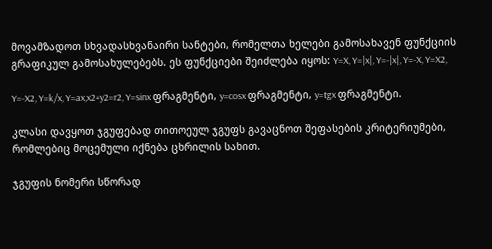მოვამზადოთ სხვადასხვანაირი სანტები, რომელთა ხელები გამოსახავენ ფუნქციის გრაფიკულ გამოსახულებებს. ეს ფუნქციები შეიძლება იყოს: Y=X, Y=|x|, Y=-|x|, Y=-X, Y=X2,

Y=-X2, Y=k/x, Y=ax,x2+y2=r2, Y=sinx ფრაგმენტი, y=cosx ფრაგმენტი, y=tgx ფრაგმენტი.

კლასი დავყოთ ჯგუფებად თითოეულ ჯგუფს გავაცნოთ შეფასების კრიტერიუმები, რომლებიც მოცემული იქნება ცხრილის სახით.

ჯგუფის ნომერი სწორად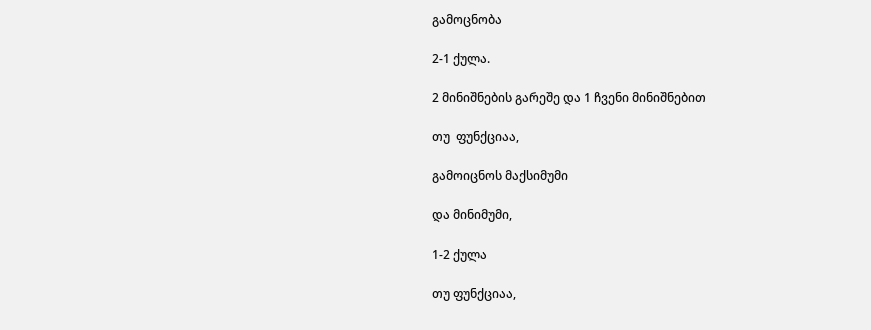გამოცნობა

2-1 ქულა.

2 მინიშნების გარეშე და 1 ჩვენი მინიშნებით

თუ  ფუნქციაა,

გამოიცნოს მაქსიმუმი

და მინიმუმი,

1-2 ქულა

თუ ფუნქციაა,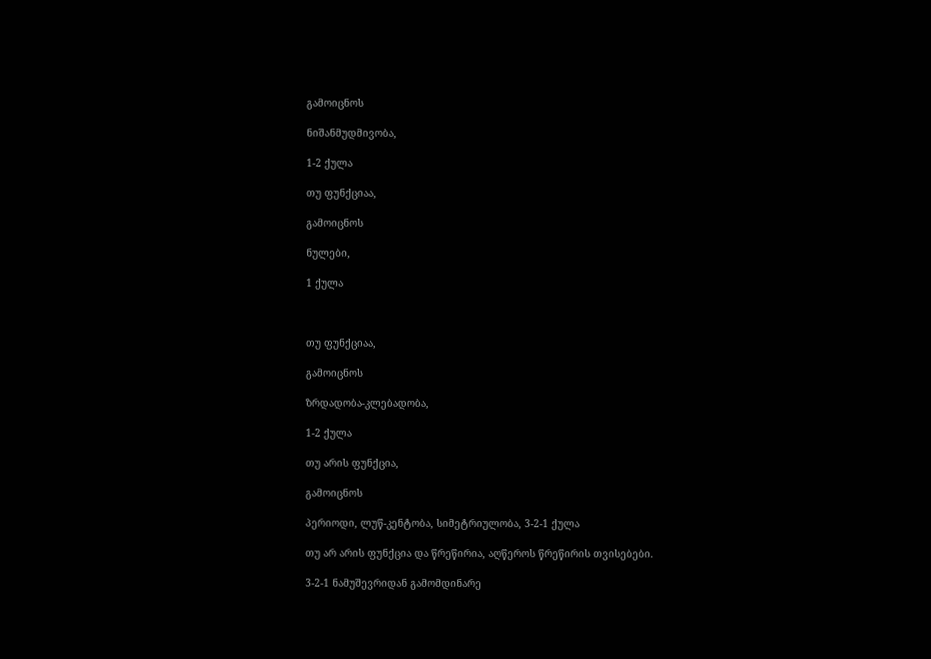გამოიცნოს

ნიშანმუდმივობა,

1-2 ქულა

თუ ფუნქციაა,

გამოიცნოს

ნულები,

1 ქულა



თუ ფუნქციაა,

გამოიცნოს

ზრდადობა-კლებადობა,

1-2 ქულა

თუ არის ფუნქცია,

გამოიცნოს

პერიოდი, ლუწ-კენტობა, სიმეტრიულობა, 3-2-1 ქულა

თუ არ არის ფუნქცია და წრეწირია, აღწეროს წრეწირის თვისებები.

3-2-1 ნამუშევრიდან გამომდინარე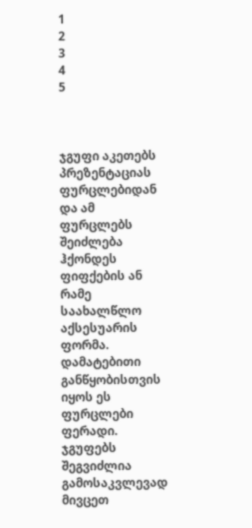1
2
3
4
5



ჯგუფი აკეთებს პრეზენტაციას ფურცლებიდან და ამ ფურცლებს შეიძლება ჰქონდეს ფიფქების ან რამე საახალწლო აქსესუარის ფორმა. დამატებითი განწყობისთვის იყოს ეს ფურცლები ფერადი. ჯგუფებს შეგვიძლია გამოსაკვლევად მივცეთ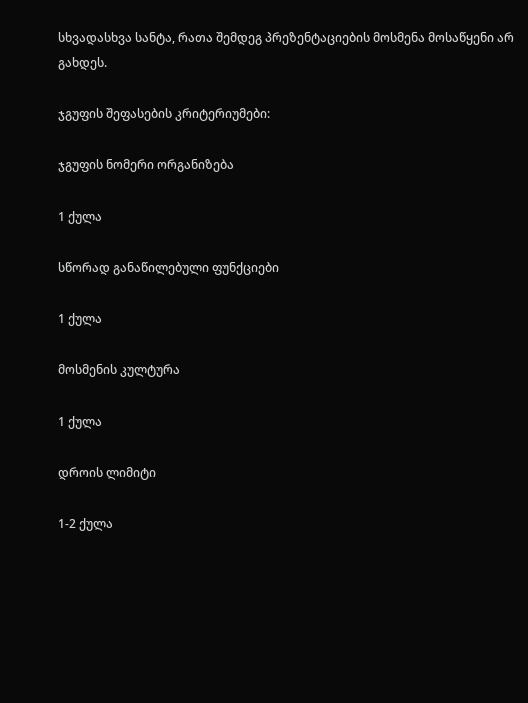სხვადასხვა სანტა, რათა შემდეგ პრეზენტაციების მოსმენა მოსაწყენი არ გახდეს.

ჯგუფის შეფასების კრიტერიუმები:

ჯგუფის ნომერი ორგანიზება

1 ქულა

სწორად განაწილებული ფუნქციები

1 ქულა

მოსმენის კულტურა

1 ქულა

დროის ლიმიტი

1-2 ქულა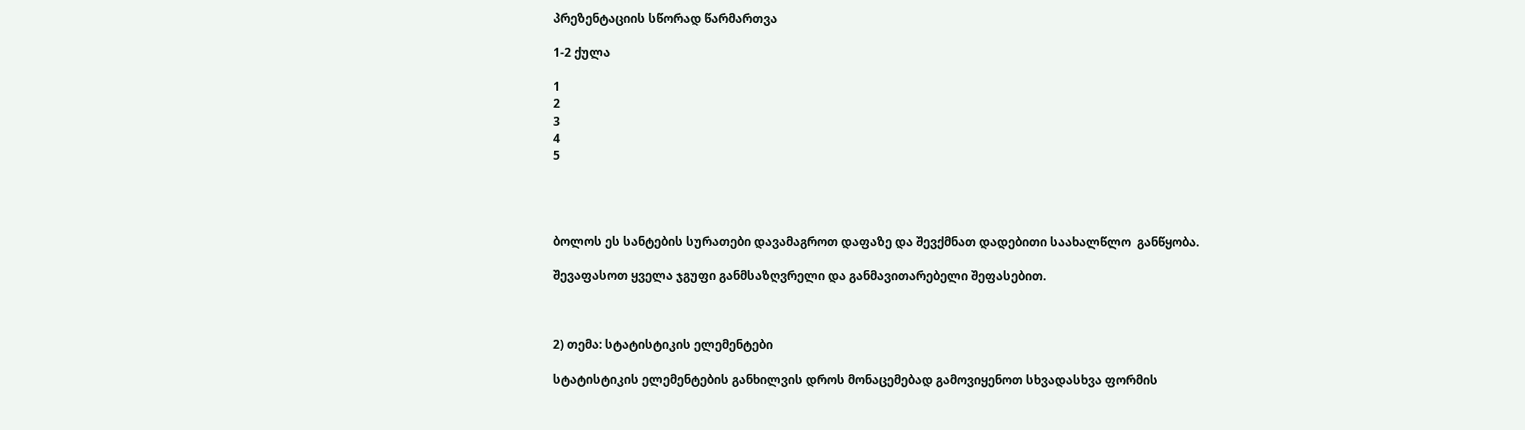პრეზენტაციის სწორად წარმართვა

1-2 ქულა

1
2
3
4
5




ბოლოს ეს სანტების სურათები დავამაგროთ დაფაზე და შევქმნათ დადებითი საახალწლო  განწყობა.

შევაფასოთ ყველა ჯგუფი განმსაზღვრელი და განმავითარებელი შეფასებით.



2) თემა: სტატისტიკის ელემენტები

სტატისტიკის ელემენტების განხილვის დროს მონაცემებად გამოვიყენოთ სხვადასხვა ფორმის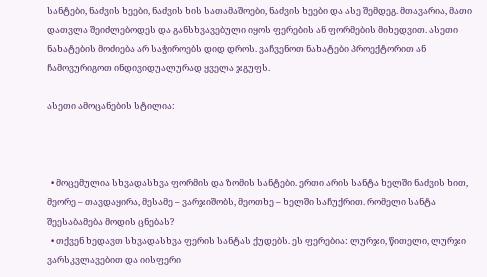სანტები, ნაძვის ხეები, ნაძვის ხის სათამაშოები, ნაძვის ხეები და ასე შემდეგ. მთავარია, მათი დათვლა შეიძლებოდეს და განსხვავებული იყოს ფერების ან ფორმების მიხედვით. ასეთი ნახატების მოძიება არ საჭიროებს დიდ დროს. ვაჩვენოთ ნახატები პროექტორით ან ჩამოვურიგოთ ინდივიდუალურად ყველა ჯგუფს.

ასეთი ამოცანების სტილია:



  • მოცემულია სხვადასხვა ფორმის და ზომის სანტები. ერთი არის სანტა ხელში ნაძვის ხით, მეორე – თავდაყირა, მესამე – ვარჯიშობს, მეოთხე – ხელში საჩუქრით. რომელი სანტა შეესაბამება მოდის ცნებას?
  • თქვენ ხედავთ სხვადასხვა ფერის სანტას ქუდებს. ეს ფერებია: ლურჯი, წითელი, ლურჯი ვარსკვლავებით და იისფერი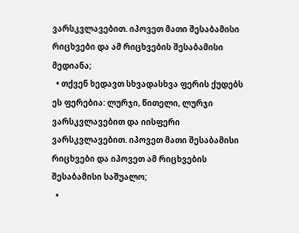ვარსკვლავებით. იპოვეთ მათი შესაბამისი რიცხვები და ამ რიცხვების შესაბამისი მედიანა;
  • თქვენ ხედავთ სხვადასხვა ფერის ქუდებს ეს ფერებია: ლურჯი, წითელი, ლურჯი ვარსკვლავებით და იისფერი ვარსკვლავებით. იპოვეთ მათი შესაბამისი რიცხვები და იპოვეთ ამ რიცხვების შესაბამისი საშუალო;
  •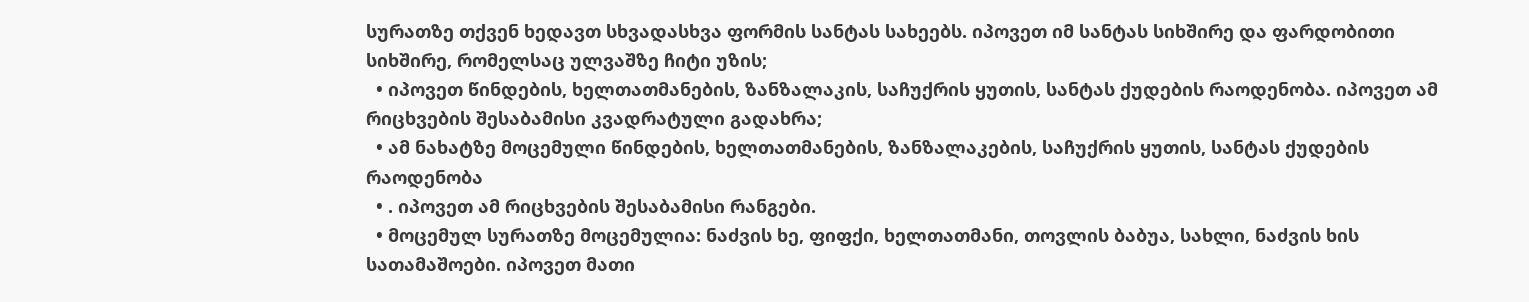სურათზე თქვენ ხედავთ სხვადასხვა ფორმის სანტას სახეებს. იპოვეთ იმ სანტას სიხშირე და ფარდობითი სიხშირე, რომელსაც ულვაშზე ჩიტი უზის;
  • იპოვეთ წინდების, ხელთათმანების, ზანზალაკის, საჩუქრის ყუთის, სანტას ქუდების რაოდენობა. იპოვეთ ამ რიცხვების შესაბამისი კვადრატული გადახრა;
  • ამ ნახატზე მოცემული წინდების, ხელთათმანების, ზანზალაკების, საჩუქრის ყუთის, სანტას ქუდების რაოდენობა
  • . იპოვეთ ამ რიცხვების შესაბამისი რანგები.
  • მოცემულ სურათზე მოცემულია: ნაძვის ხე, ფიფქი, ხელთათმანი, თოვლის ბაბუა, სახლი, ნაძვის ხის სათამაშოები. იპოვეთ მათი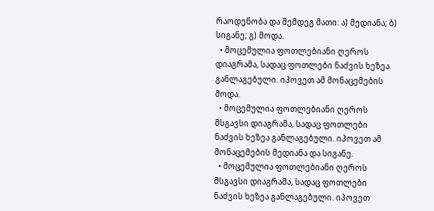რაოდენობა და შემდეგ მათი: ა) მედიანა; ბ) სიგანე; გ) მოდა.
  • მოცემულია ფოთლებიანი ღეროს დიაგრამა, სადაც ფოთლები ნაძვის ხეზეა განლაგებული. იპოვეთ ამ მონაცემების მოდა.
  • მოცემულია ფოთლებიანი ღეროს მსგავსი დიაგრამა, სადაც ფოთლები ნაძვის ხეზეა განლაგებული. იპოვეთ ამ მონაცემების მედიანა და სიგანე.
  • მოცემულია ფოთლებიანი ღეროს მსგავსი დიაგრამა, სადაც ფოთლები ნაძვის ხეზეა განლაგებული. იპოვეთ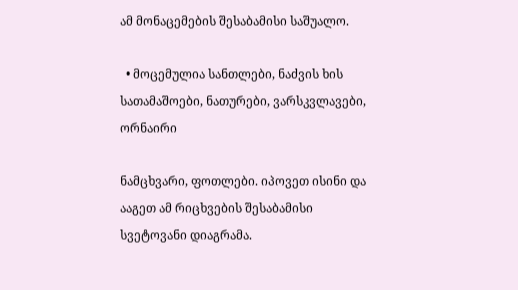ამ მონაცემების შესაბამისი საშუალო.

  • მოცემულია სანთლები, ნაძვის ხის სათამაშოები, ნათურები, ვარსკვლავები, ორნაირი

ნამცხვარი, ფოთლები. იპოვეთ ისინი და ააგეთ ამ რიცხვების შესაბამისი სვეტოვანი დიაგრამა.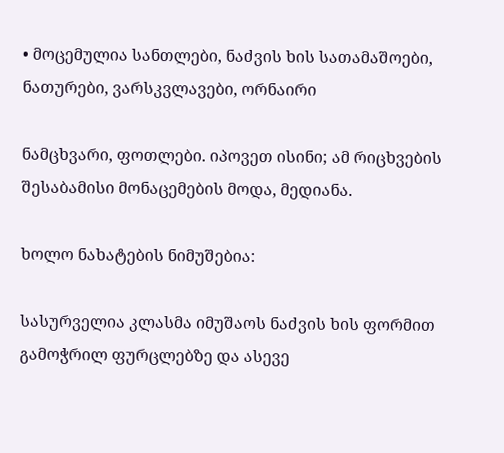• მოცემულია სანთლები, ნაძვის ხის სათამაშოები, ნათურები, ვარსკვლავები, ორნაირი

ნამცხვარი, ფოთლები. იპოვეთ ისინი; ამ რიცხვების შესაბამისი მონაცემების მოდა, მედიანა.

ხოლო ნახატების ნიმუშებია:

სასურველია კლასმა იმუშაოს ნაძვის ხის ფორმით გამოჭრილ ფურცლებზე და ასევე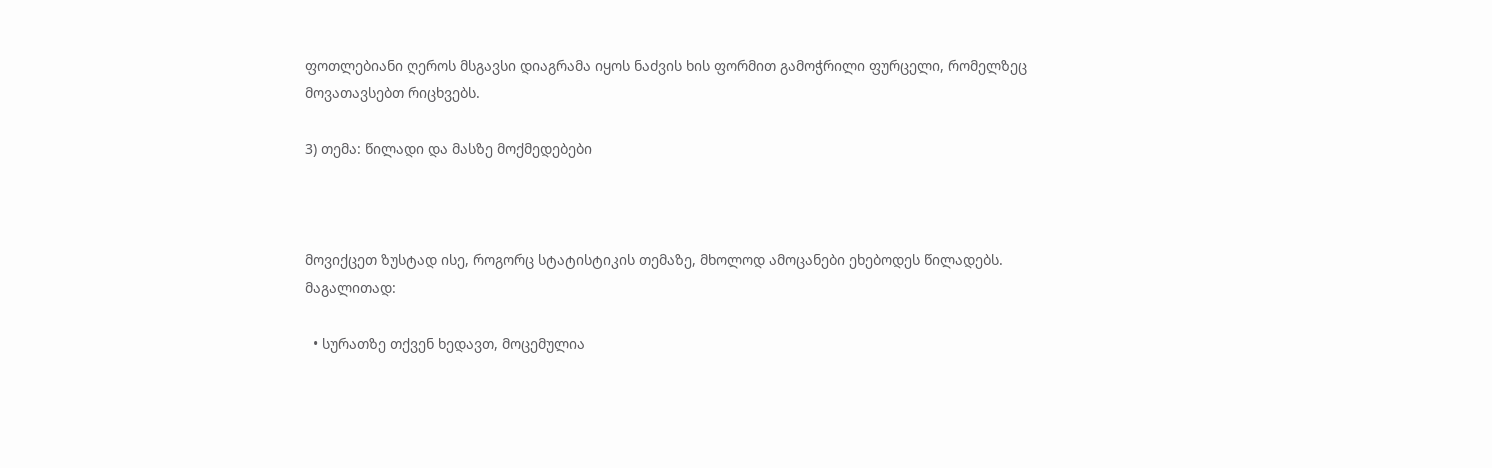ფოთლებიანი ღეროს მსგავსი დიაგრამა იყოს ნაძვის ხის ფორმით გამოჭრილი ფურცელი, რომელზეც მოვათავსებთ რიცხვებს.

3) თემა: წილადი და მასზე მოქმედებები



მოვიქცეთ ზუსტად ისე, როგორც სტატისტიკის თემაზე, მხოლოდ ამოცანები ეხებოდეს წილადებს. მაგალითად:

  • სურათზე თქვენ ხედავთ, მოცემულია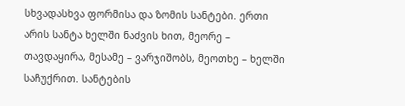სხვადასხვა ფორმისა და ზომის სანტები. ერთი არის სანტა ხელში ნაძვის ხით, მეორე – თავდაყირა, მესამე – ვარჯიშობს, მეოთხე – ხელში საჩუქრით. სანტების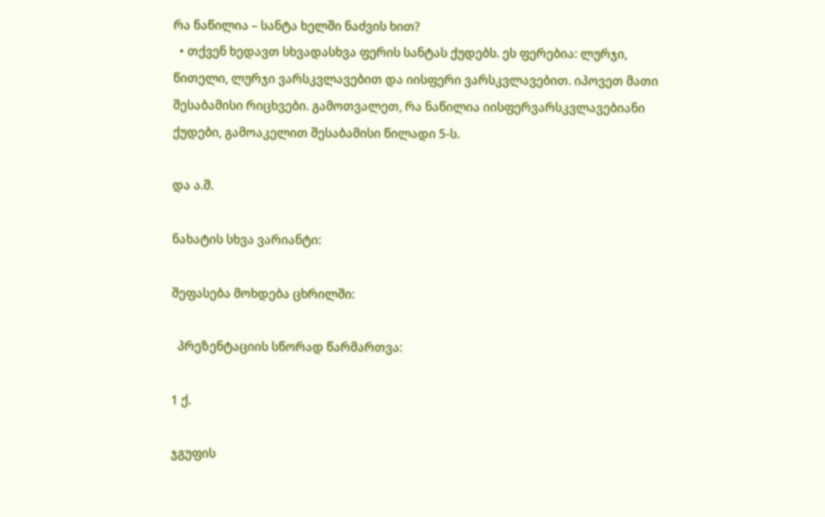რა ნაწილია – სანტა ხელში ნაძვის ხით?
  • თქვენ ხედავთ სხვადასხვა ფერის სანტას ქუდებს. ეს ფერებია: ლურჯი, წითელი, ლურჯი ვარსკვლავებით და იისფერი ვარსკვლავებით. იპოვეთ მათი შესაბამისი რიცხვები. გამოთვალეთ, რა ნაწილია იისფერვარსკვლავებიანი ქუდები, გამოაკელით შესაბამისი წილადი 5-ს.

და ა.შ.

ნახატის სხვა ვარიანტი:

შეფასება მოხდება ცხრილში:

  პრეზენტაციის სწორად წარმართვა:

1 ქ.

ჯგუფის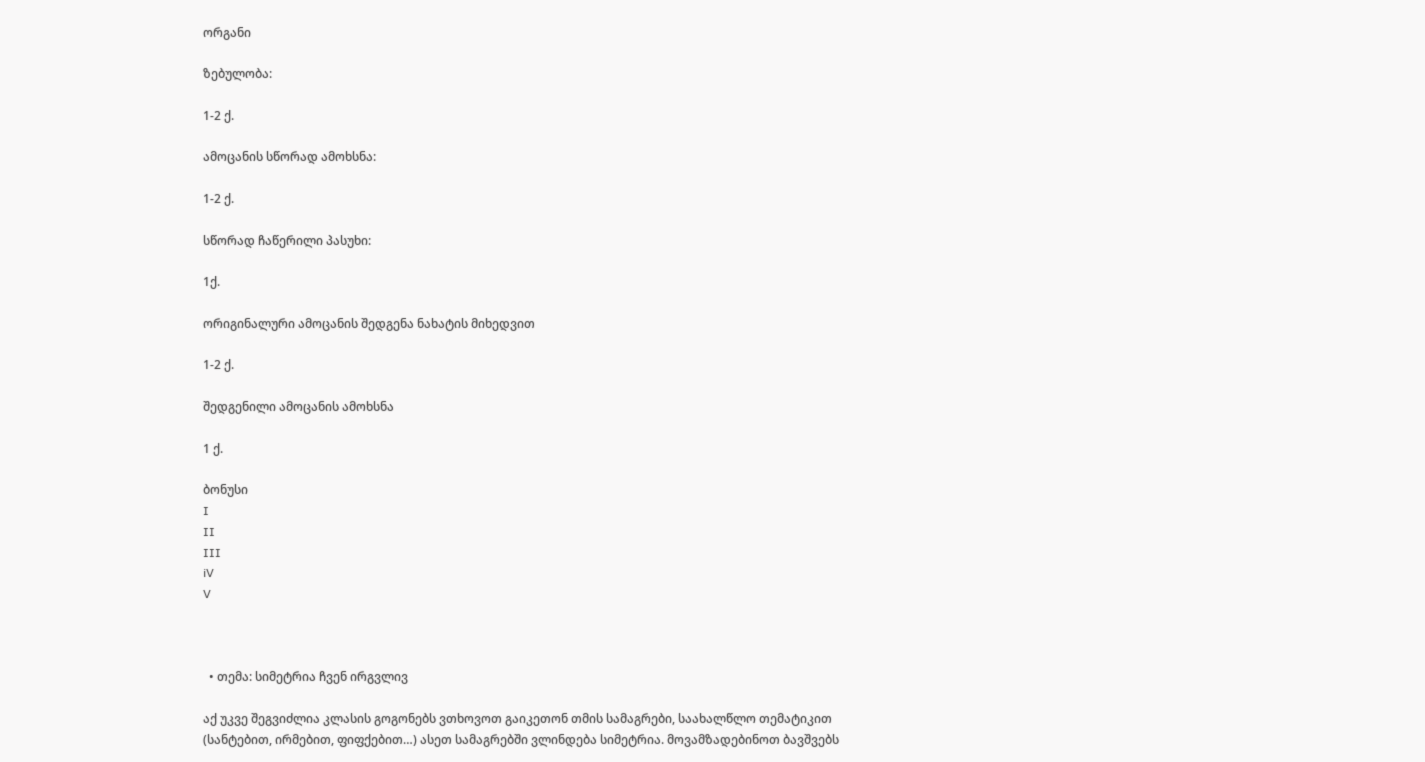ორგანი

ზებულობა:

1-2 ქ.

ამოცანის სწორად ამოხსნა:

1-2 ქ.

სწორად ჩაწერილი პასუხი:

1ქ.

ორიგინალური ამოცანის შედგენა ნახატის მიხედვით

1-2 ქ.

შედგენილი ამოცანის ამოხსნა

1 ქ.

ბონუსი
I
II
III
iV
V



  • თემა: სიმეტრია ჩვენ ირგვლივ

აქ უკვე შეგვიძლია კლასის გოგონებს ვთხოვოთ გაიკეთონ თმის სამაგრები, საახალწლო თემატიკით (სანტებით, ირმებით, ფიფქებით…) ასეთ სამაგრებში ვლინდება სიმეტრია. მოვამზადებინოთ ბავშვებს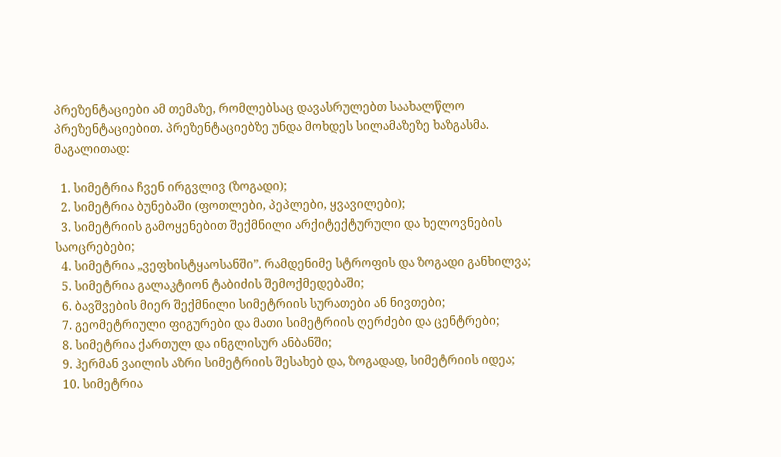პრეზენტაციები ამ თემაზე, რომლებსაც დავასრულებთ საახალწლო პრეზენტაციებით. პრეზენტაციებზე უნდა მოხდეს სილამაზეზე ხაზგასმა. მაგალითად:

  1. სიმეტრია ჩვენ ირგვლივ (ზოგადი);
  2. სიმეტრია ბუნებაში (ფოთლები, პეპლები, ყვავილები);
  3. სიმეტრიის გამოყენებით შექმნილი არქიტექტურული და ხელოვნების საოცრებები;
  4. სიმეტრია „ვეფხისტყაოსანში”. რამდენიმე სტროფის და ზოგადი განხილვა;
  5. სიმეტრია გალაკტიონ ტაბიძის შემოქმედებაში;
  6. ბავშვების მიერ შექმნილი სიმეტრიის სურათები ან ნივთები;
  7. გეომეტრიული ფიგურები და მათი სიმეტრიის ღერძები და ცენტრები;
  8. სიმეტრია ქართულ და ინგლისურ ანბანში;
  9. ჰერმან ვაილის აზრი სიმეტრიის შესახებ და, ზოგადად, სიმეტრიის იდეა;
  10. სიმეტრია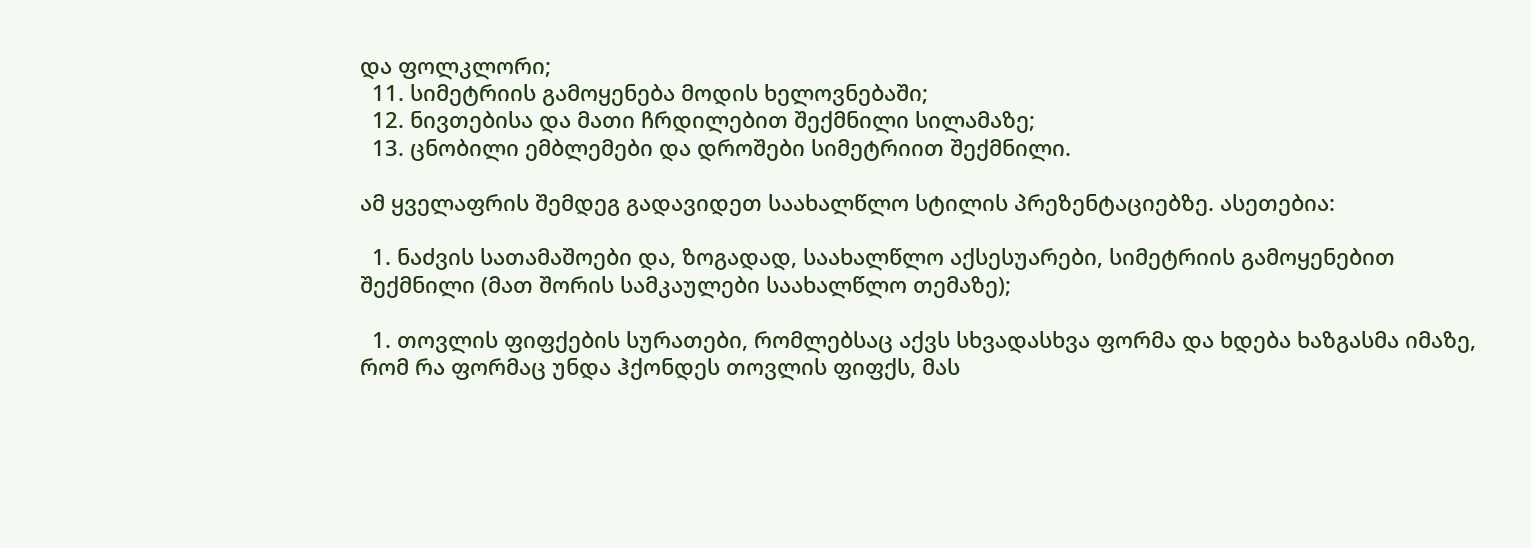და ფოლკლორი;
  11. სიმეტრიის გამოყენება მოდის ხელოვნებაში;
  12. ნივთებისა და მათი ჩრდილებით შექმნილი სილამაზე;
  13. ცნობილი ემბლემები და დროშები სიმეტრიით შექმნილი.

ამ ყველაფრის შემდეგ გადავიდეთ საახალწლო სტილის პრეზენტაციებზე. ასეთებია:

  1. ნაძვის სათამაშოები და, ზოგადად, საახალწლო აქსესუარები, სიმეტრიის გამოყენებით შექმნილი (მათ შორის სამკაულები საახალწლო თემაზე);

  1. თოვლის ფიფქების სურათები, რომლებსაც აქვს სხვადასხვა ფორმა და ხდება ხაზგასმა იმაზე, რომ რა ფორმაც უნდა ჰქონდეს თოვლის ფიფქს, მას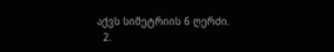აქვს სიმეტრიის 6 ღერძი.
  2.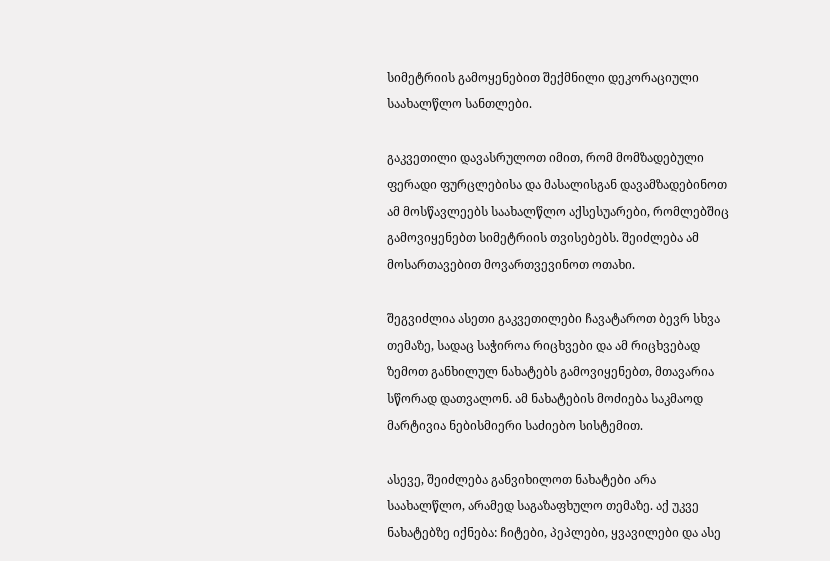სიმეტრიის გამოყენებით შექმნილი დეკორაციული საახალწლო სანთლები.

გაკვეთილი დავასრულოთ იმით, რომ მომზადებული ფერადი ფურცლებისა და მასალისგან დავამზადებინოთ ამ მოსწავლეებს საახალწლო აქსესუარები, რომლებშიც გამოვიყენებთ სიმეტრიის თვისებებს. შეიძლება ამ მოსართავებით მოვართვევინოთ ოთახი.

შეგვიძლია ასეთი გაკვეთილები ჩავატაროთ ბევრ სხვა თემაზე, სადაც საჭიროა რიცხვები და ამ რიცხვებად ზემოთ განხილულ ნახატებს გამოვიყენებთ, მთავარია სწორად დათვალონ. ამ ნახატების მოძიება საკმაოდ მარტივია ნებისმიერი საძიებო სისტემით.

ასევე, შეიძლება განვიხილოთ ნახატები არა საახალწლო, არამედ საგაზაფხულო თემაზე. აქ უკვე ნახატებზე იქნება: ჩიტები, პეპლები, ყვავილები და ასე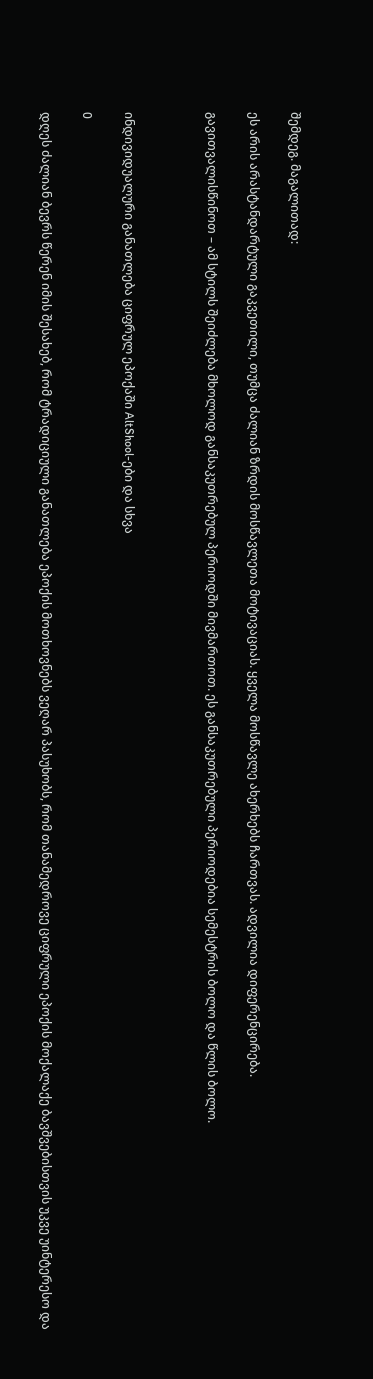შემდეგ. მაგალითად:

ეს არის არასტანდარტული გაკვეთილი, თუმცა ძალიან ზრდის მოსწავლეთა მოტივაციას. ყველა მოსწავლე ახერხებს ჩართვას. ადვილია დიფერენცირება.

გავითვალისწინოთ – ამ სტილს შეიძლება მხოლოდ განსაკუთრებულ პერიოდში მივმართოთ. ეს განსაკუთრებული პერიოდებია სემესტრის ბოლო და წლის ბოლო.



ინდივიდუალური განათლება ციფრულ ეპოქაში AltShool-ები და სხვა

0

დღეს ძალიან ბევრს წერენ იმის შესახებ, რომ ტრადიციული განათლება ეპოქის მოთხოვნებს ვეღარ პასუხობს, რომ თანამედროვე ციფრული ეპოქის მოქალაქე ბავშვებისთვის უკვე უინტერესო და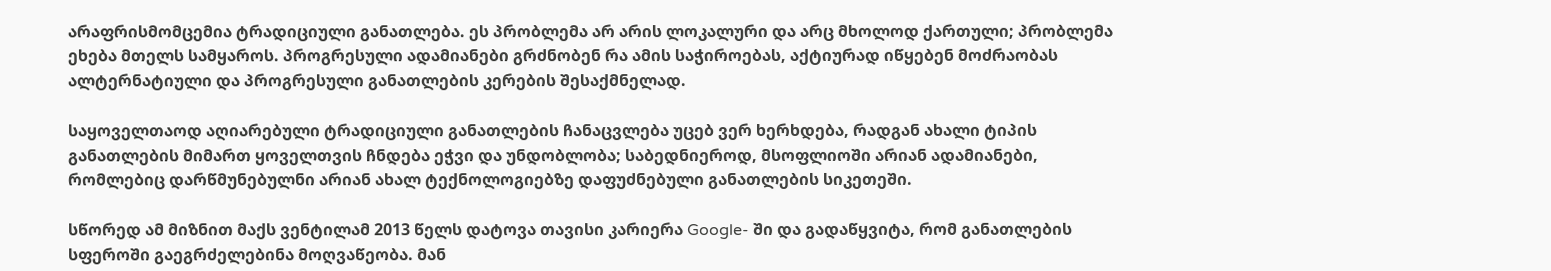არაფრისმომცემია ტრადიციული განათლება. ეს პრობლემა არ არის ლოკალური და არც მხოლოდ ქართული; პრობლემა ეხება მთელს სამყაროს. პროგრესული ადამიანები გრძნობენ რა ამის საჭიროებას, აქტიურად იწყებენ მოძრაობას ალტერნატიული და პროგრესული განათლების კერების შესაქმნელად.

საყოველთაოდ აღიარებული ტრადიციული განათლების ჩანაცვლება უცებ ვერ ხერხდება, რადგან ახალი ტიპის განათლების მიმართ ყოველთვის ჩნდება ეჭვი და უნდობლობა; საბედნიეროდ, მსოფლიოში არიან ადამიანები, რომლებიც დარწმუნებულნი არიან ახალ ტექნოლოგიებზე დაფუძნებული განათლების სიკეთეში.

სწორედ ამ მიზნით მაქს ვენტილამ 2013 წელს დატოვა თავისი კარიერა Google- ში და გადაწყვიტა, რომ განათლების სფეროში გაეგრძელებინა მოღვაწეობა. მან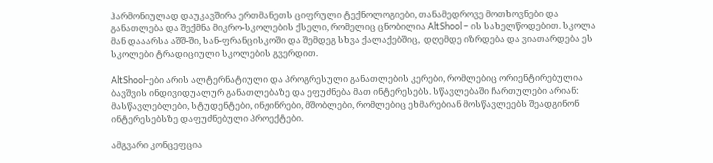ჰარმონიულად დაუკავშირა ერთმანეთს ციფრული ტექნოლოგიები, თანამედროვე მოთხოვნები და განათლება და შექმნა მიკრო-სკოლების ქსელი, რომელიც ცნობილია AltShool – ის სახელწოდებით. სკოლა მან დააარსა აშშ-ში, სან-ფრანცისკოში და შემდეგ სხვა ქალაქებშიც,  დღემდე იზრდება და ვიათარდება ეს სკოლები ტრადიციული სკოლების გვერდით.

AltShool-ები არის ალტერნატიული და პროგრესული განათლების კერები, რომლებიც ორიენტირებულია ბავშვის ინდივიდუალურ განათლებაზე და ეფუძნება მათ ინტერესებს. სწავლებაში ჩართულები არიან: მასწავლებლები, სტუდენტები, ინჟინრები, მშობლები, რომლებიც ეხმარებიან მოსწავლეებს შეადგინონ ინტერესებსზე დაფუძნებული პროექტები.

ამგვარი კონცეფცია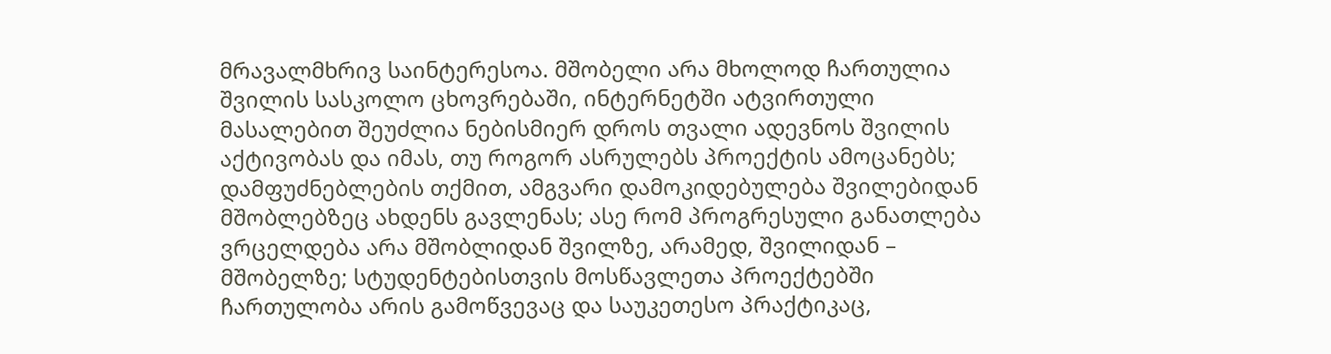მრავალმხრივ საინტერესოა. მშობელი არა მხოლოდ ჩართულია შვილის სასკოლო ცხოვრებაში, ინტერნეტში ატვირთული მასალებით შეუძლია ნებისმიერ დროს თვალი ადევნოს შვილის აქტივობას და იმას, თუ როგორ ასრულებს პროექტის ამოცანებს; დამფუძნებლების თქმით, ამგვარი დამოკიდებულება შვილებიდან მშობლებზეც ახდენს გავლენას; ასე რომ პროგრესული განათლება ვრცელდება არა მშობლიდან შვილზე, არამედ, შვილიდან – მშობელზე; სტუდენტებისთვის მოსწავლეთა პროექტებში ჩართულობა არის გამოწვევაც და საუკეთესო პრაქტიკაც,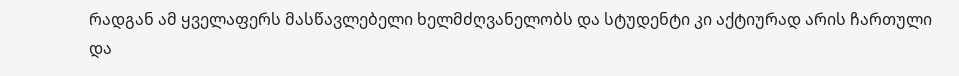რადგან ამ ყველაფერს მასწავლებელი ხელმძღვანელობს და სტუდენტი კი აქტიურად არის ჩართული და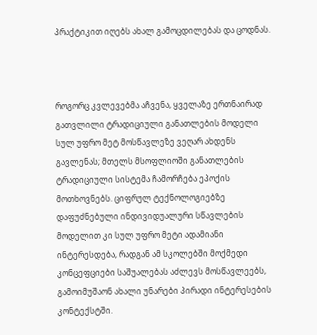პრაქტიკით იღებს ახალ გამოცდილებას და ცოდნას.



როგორც კვლევებმა აჩვენა, ყველაზე ერთნაირად გათვლილი ტრადიციული განათლების მოდელი სულ უფრო მეტ მოსწავლეზე ვეღარ ახდენს გავლენას; მთელს მსოფლიოში განათლების ტრადიციული სისტემა ჩამორჩება ეპოქის მოთხოვნებს. ციფრულ ტექნოლოგიებზე დაფუძნებული ინდივიდუალური სწავლების მოდელით კი სულ უფრო მეტი ადამიანი ინტერესდება, რადგან ამ სკოლებში მოქმედი კონცეფციები საშუალებას აძლევს მოსწავლეებს, გამოიმუშაონ ახალი უნარები პირადი ინტერესების კონტექსტში.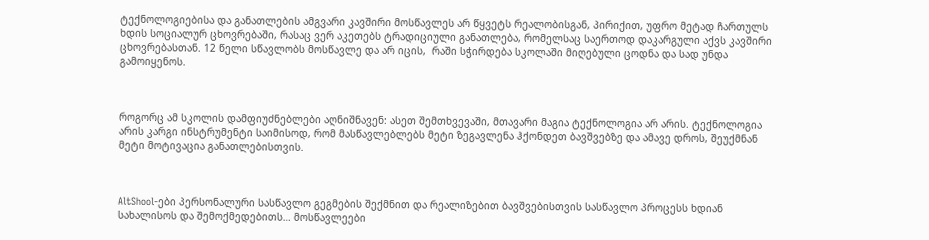ტექნოლოგიებისა და განათლების ამგვარი კავშირი მოსწავლეს არ წყვეტს რეალობისგან, პირიქით, უფრო მეტად ჩართულს ხდის სოციალურ ცხოვრებაში, რასაც ვერ აკეთებს ტრადიციული განათლება, რომელსაც საერთოდ დაკარგული აქვს კავშირი ცხოვრებასთან. 12 წელი სწავლობს მოსწავლე და არ იცის,  რაში სჭირდება სკოლაში მიღებული ცოდნა და სად უნდა გამოიყენოს.



როგორც ამ სკოლის დამფიუძნებლები აღნიშნავენ: ასეთ შემთხვევაში, მთავარი მაგია ტექნოლოგია არ არის. ტექნოლოგია არის კარგი ინსტრუმენტი საიმისოდ, რომ მასწავლებლებს მეტი ზეგავლენა ჰქონდეთ ბავშვებზე და ამავე დროს, შეუქმნან მეტი მოტივაცია განათლებისთვის.



AltShool-ები პერსონალური სასწავლო გეგმების შექმნით და რეალიზებით ბავშვებისთვის სასწავლო პროცესს ხდიან სახალისოს და შემოქმედებითს… მოსწავლეები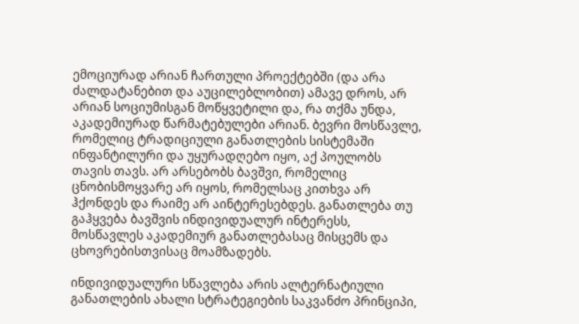ემოციურად არიან ჩართული პროექტებში (და არა ძალდატანებით და აუცილებლობით) ამავე დროს, არ არიან სოციუმისგან მოწყვეტილი და, რა თქმა უნდა, აკადემიურად წარმატებულები არიან. ბევრი მოსწავლე, რომელიც ტრადიციული განათლების სისტემაში ინფანტილური და უყურადღებო იყო, აქ პოულობს თავის თავს. არ არსებობს ბავშვი, რომელიც ცნობისმოყვარე არ იყოს, რომელსაც კითხვა არ ჰქონდეს და რაიმე არ აინტერესებდეს. განათლება თუ გაჰყვება ბავშვის ინდივიდუალურ ინტერესს, მოსწავლეს აკადემიურ განათლებასაც მისცემს და ცხოვრებისთვისაც მოამზადებს.

ინდივიდუალური სწავლება არის ალტერნატიული განათლების ახალი სტრატეგიების საკვანძო პრინციპი,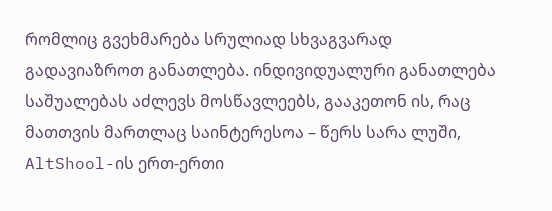რომლიც გვეხმარება სრულიად სხვაგვარად გადავიაზროთ განათლება. ინდივიდუალური განათლება საშუალებას აძლევს მოსწავლეებს, გააკეთონ ის, რაც მათთვის მართლაც საინტერესოა – წერს სარა ლუში, AltShool-ის ერთ-ერთი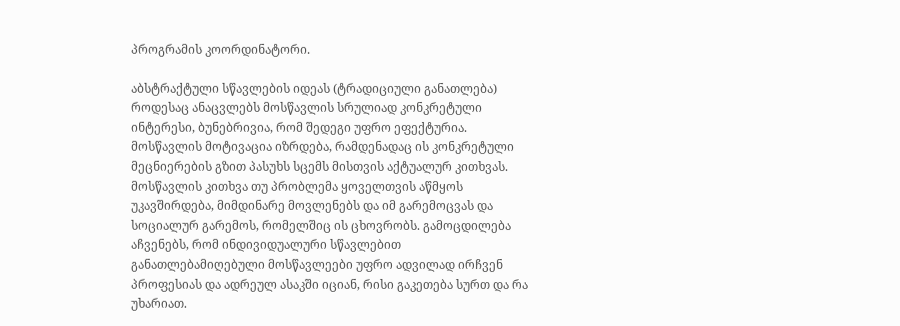პროგრამის კოორდინატორი.

აბსტრაქტული სწავლების იდეას (ტრადიციული განათლება) როდესაც ანაცვლებს მოსწავლის სრულიად კონკრეტული ინტერესი, ბუნებრივია, რომ შედეგი უფრო ეფექტურია. მოსწავლის მოტივაცია იზრდება, რამდენადაც ის კონკრეტული მეცნიერების გზით პასუხს სცემს მისთვის აქტუალურ კითხვას. მოსწავლის კითხვა თუ პრობლემა ყოველთვის აწმყოს უკავშირდება, მიმდინარე მოვლენებს და იმ გარემოცვას და სოციალურ გარემოს, რომელშიც ის ცხოვრობს. გამოცდილება აჩვენებს, რომ ინდივიდუალური სწავლებით განათლებამიღებული მოსწავლეები უფრო ადვილად ირჩვენ პროფესიას და ადრეულ ასაკში იციან, რისი გაკეთება სურთ და რა უხარიათ.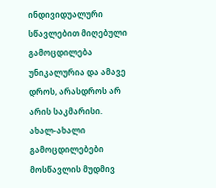ინდივიდუალური სწავლებით მიღებული გამოცდილება უნიკალურია და ამავე დროს, არასდროს არ არის საკმარისი. ახალ-ახალი გამოცდილებები მოსწავლის მუდმივ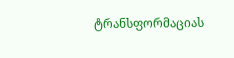ტრანსფორმაციას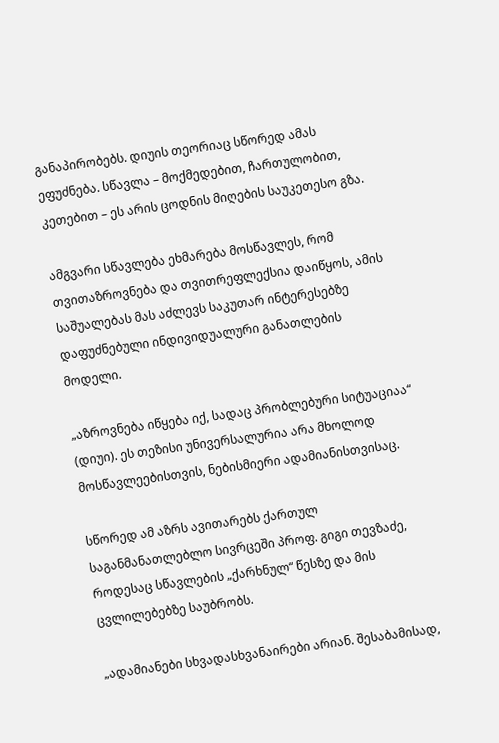განაპირობებს. დიუის თეორიაც სწორედ ამას ეფუძნება. სწავლა – მოქმედებით, ჩართულობით, კეთებით – ეს არის ცოდნის მიღების საუკეთესო გზა.

ამგვარი სწავლება ეხმარება მოსწავლეს, რომ თვითაზროვნება და თვითრეფლექსია დაიწყოს, ამის საშუალებას მას აძლევს საკუთარ ინტერესებზე დაფუძნებული ინდივიდუალური განათლების მოდელი.

„აზროვნება იწყება იქ, სადაც პრობლებური სიტუაციაა“ (დიუი). ეს თეზისი უნივერსალურია არა მხოლოდ მოსწავლეებისთვის, ნებისმიერი ადამიანისთვისაც.

სწორედ ამ აზრს ავითარებს ქართულ საგანმანათლებლო სივრცეში პროფ. გიგი თევზაძე, როდესაც სწავლების „ქარხნულ“ წესზე და მის ცვლილებებზე საუბრობს.

„ადამიანები სხვადასხვანაირები არიან. შესაბამისად,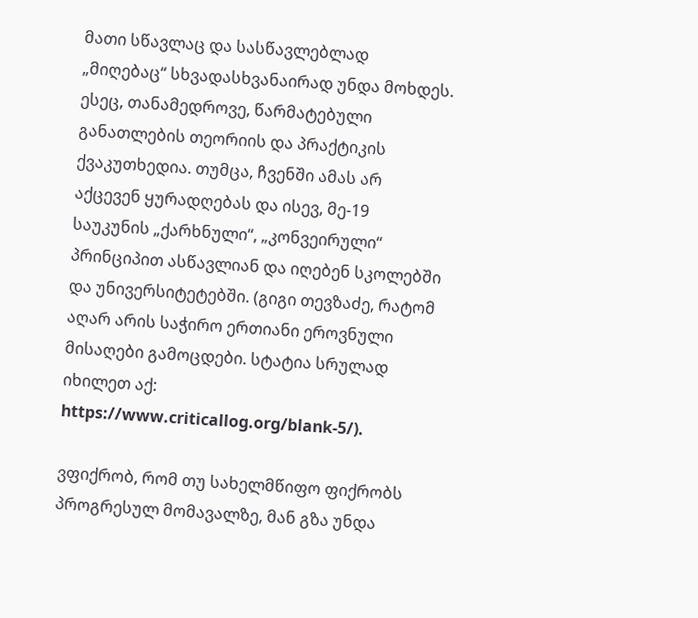მათი სწავლაც და სასწავლებლად „მიღებაც“ სხვადასხვანაირად უნდა მოხდეს. ესეც, თანამედროვე, წარმატებული განათლების თეორიის და პრაქტიკის ქვაკუთხედია. თუმცა, ჩვენში ამას არ აქცევენ ყურადღებას და ისევ, მე-19 საუკუნის „ქარხნული“, „კონვეირული“ პრინციპით ასწავლიან და იღებენ სკოლებში და უნივერსიტეტებში. (გიგი თევზაძე, რატომ აღარ არის საჭირო ერთიანი ეროვნული მისაღები გამოცდები. სტატია სრულად იხილეთ აქ:  https://www.criticallog.org/blank-5/).

ვფიქრობ, რომ თუ სახელმწიფო ფიქრობს პროგრესულ მომავალზე, მან გზა უნდა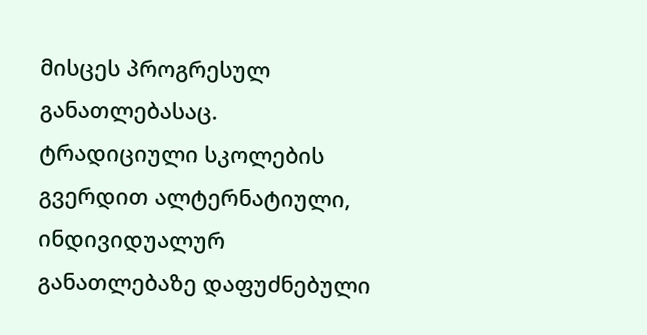მისცეს პროგრესულ განათლებასაც. ტრადიციული სკოლების გვერდით ალტერნატიული, ინდივიდუალურ განათლებაზე დაფუძნებული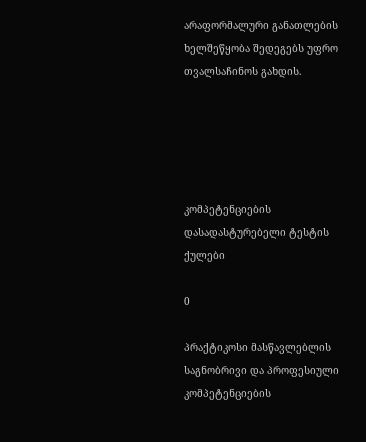არაფორმალური განათლების ხელშეწყობა შედეგებს უფრო თვალსაჩინოს გახდის.





კომპეტენციების დასადასტურებელი ტესტის ქულები

0

პრაქტიკოსი მასწავლებლის საგნობრივი და პროფესიული კომპეტენციების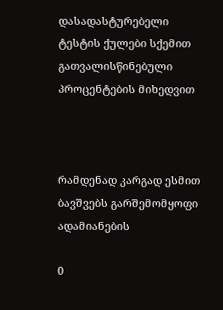დასადასტურებელი ტესტის ქულები სქემით გათვალისწინებული პროცენტების მიხედვით



რამდენად კარგად ესმით ბავშვებს გარშემომყოფი ადამიანების

0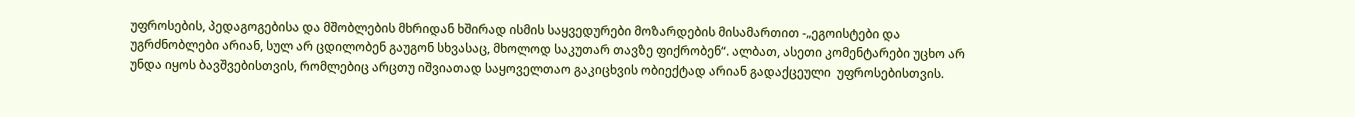უფროსების, პედაგოგებისა და მშობლების მხრიდან ხშირად ისმის საყვედურები მოზარდების მისამართით -„ეგოისტები და უგრძნობლები არიან, სულ არ ცდილობენ გაუგონ სხვასაც, მხოლოდ საკუთარ თავზე ფიქრობენ“. ალბათ, ასეთი კომენტარები უცხო არ უნდა იყოს ბავშვებისთვის, რომლებიც არცთუ იშვიათად საყოველთაო გაკიცხვის ობიექტად არიან გადაქცეული  უფროსებისთვის.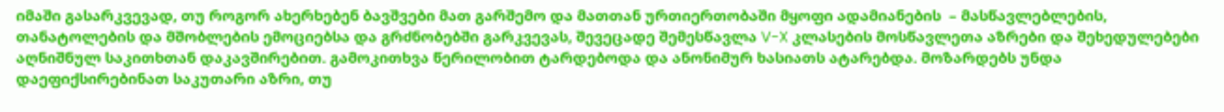იმაში გასარკვევად, თუ როგორ ახერხებენ ბავშვები მათ გარშემო და მათთან ურთიერთობაში მყოფი ადამიანების  – მასწავლებლების, თანატოლების და მშობლების ემოციებსა და გრძნობებში გარკვევას, შევეცადე შემესწავლა V-X კლასების მოსწავლეთა აზრები და შეხედულებები აღნიშნულ საკითხთან დაკავშირებით. გამოკითხვა წერილობით ტარდებოდა და ანონიმურ ხასიათს ატარებდა. მოზარდებს უნდა დაეფიქსირებინათ საკუთარი აზრი, თუ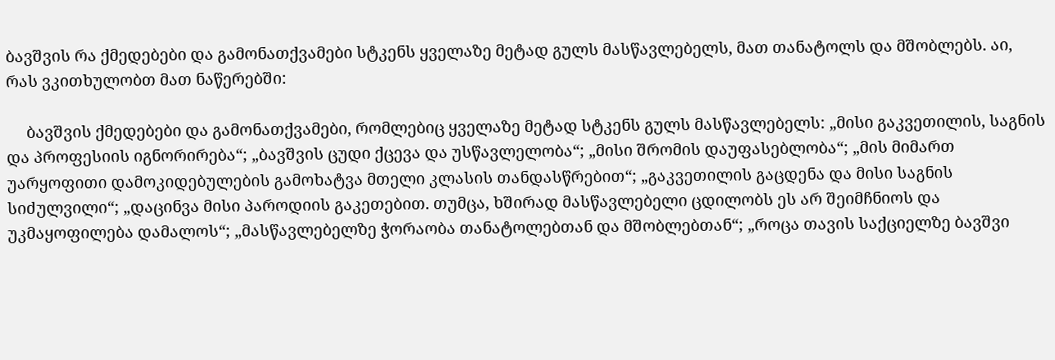ბავშვის რა ქმედებები და გამონათქვამები სტკენს ყველაზე მეტად გულს მასწავლებელს, მათ თანატოლს და მშობლებს. აი, რას ვკითხულობთ მათ ნაწერებში:

     ბავშვის ქმედებები და გამონათქვამები, რომლებიც ყველაზე მეტად სტკენს გულს მასწავლებელს: „მისი გაკვეთილის, საგნის და პროფესიის იგნორირება“; „ბავშვის ცუდი ქცევა და უსწავლელობა“; „მისი შრომის დაუფასებლობა“; „მის მიმართ უარყოფითი დამოკიდებულების გამოხატვა მთელი კლასის თანდასწრებით“; „გაკვეთილის გაცდენა და მისი საგნის სიძულვილი“; „დაცინვა მისი პაროდიის გაკეთებით. თუმცა, ხშირად მასწავლებელი ცდილობს ეს არ შეიმჩნიოს და უკმაყოფილება დამალოს“; „მასწავლებელზე ჭორაობა თანატოლებთან და მშობლებთან“; „როცა თავის საქციელზე ბავშვი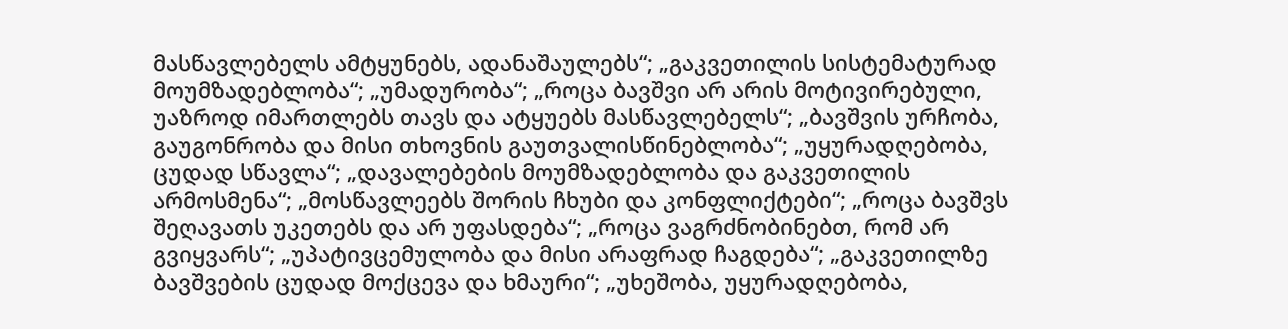მასწავლებელს ამტყუნებს, ადანაშაულებს“; „გაკვეთილის სისტემატურად მოუმზადებლობა“; „უმადურობა“; „როცა ბავშვი არ არის მოტივირებული, უაზროდ იმართლებს თავს და ატყუებს მასწავლებელს“; „ბავშვის ურჩობა, გაუგონრობა და მისი თხოვნის გაუთვალისწინებლობა“; „უყურადღებობა, ცუდად სწავლა“; „დავალებების მოუმზადებლობა და გაკვეთილის არმოსმენა“; „მოსწავლეებს შორის ჩხუბი და კონფლიქტები“; „როცა ბავშვს შეღავათს უკეთებს და არ უფასდება“; „როცა ვაგრძნობინებთ, რომ არ გვიყვარს“; „უპატივცემულობა და მისი არაფრად ჩაგდება“; „გაკვეთილზე ბავშვების ცუდად მოქცევა და ხმაური“; „უხეშობა, უყურადღებობა,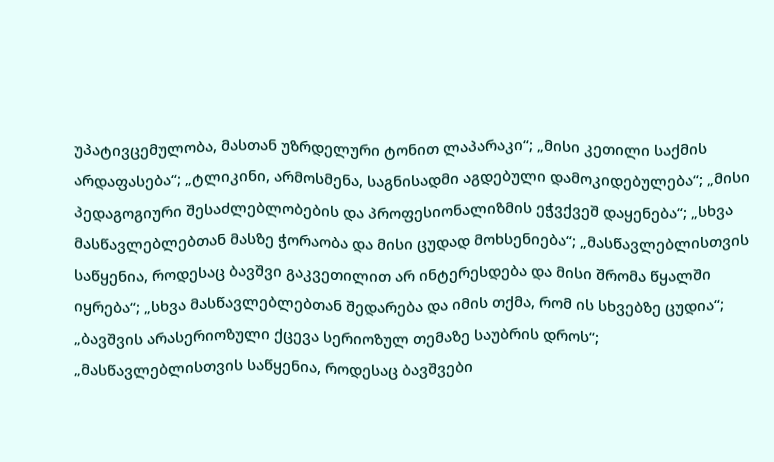უპატივცემულობა, მასთან უზრდელური ტონით ლაპარაკი“; „მისი კეთილი საქმის არდაფასება“; „ტლიკინი, არმოსმენა, საგნისადმი აგდებული დამოკიდებულება“; „მისი პედაგოგიური შესაძლებლობების და პროფესიონალიზმის ეჭვქვეშ დაყენება“; „სხვა მასწავლებლებთან მასზე ჭორაობა და მისი ცუდად მოხსენიება“; „მასწავლებლისთვის საწყენია, როდესაც ბავშვი გაკვეთილით არ ინტერესდება და მისი შრომა წყალში იყრება“; „სხვა მასწავლებლებთან შედარება და იმის თქმა, რომ ის სხვებზე ცუდია“; „ბავშვის არასერიოზული ქცევა სერიოზულ თემაზე საუბრის დროს“; „მასწავლებლისთვის საწყენია, როდესაც ბავშვები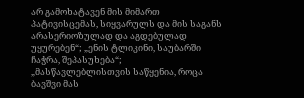არ გამოხატავენ მის მიმართ პატივისცემას, სიყვარულს და მის საგანს არასერიოზულად და აგდებულად უყურებენ“; „ენის ტლიკინი, საუბარში ჩაჭრა, შეპასუხება“; „მასწავლებლისთვის საწყენია, როცა ბავშვი მას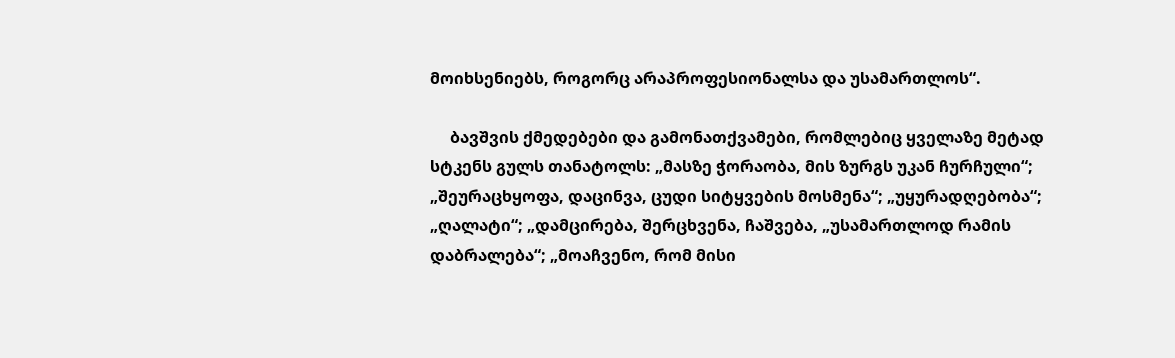მოიხსენიებს, როგორც არაპროფესიონალსა და უსამართლოს“.

     ბავშვის ქმედებები და გამონათქვამები, რომლებიც ყველაზე მეტად სტკენს გულს თანატოლს: „მასზე ჭორაობა, მის ზურგს უკან ჩურჩული“; „შეურაცხყოფა, დაცინვა, ცუდი სიტყვების მოსმენა“; „უყურადღებობა“; „ღალატი“; „დამცირება, შერცხვენა, ჩაშვება, „უსამართლოდ რამის დაბრალება“; „მოაჩვენო, რომ მისი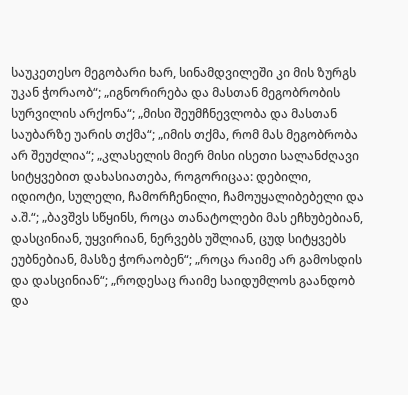საუკეთესო მეგობარი ხარ, სინამდვილეში კი მის ზურგს უკან ჭორაობ“; „იგნორირება და მასთან მეგობრობის სურვილის არქონა“; „მისი შეუმჩნევლობა და მასთან საუბარზე უარის თქმა“; „იმის თქმა, რომ მას მეგობრობა არ შეუძლია“; „კლასელის მიერ მისი ისეთი სალანძღავი სიტყვებით დახასიათება, როგორიცაა: დებილი, იდიოტი, სულელი, ჩამორჩენილი, ჩამოუყალიბებელი და ა.შ.“; „ბავშვს სწყინს, როცა თანატოლები მას ეჩხუბებიან, დასცინიან, უყვირიან, ნერვებს უშლიან, ცუდ სიტყვებს ეუბნებიან, მასზე ჭორაობენ“; „როცა რაიმე არ გამოსდის და დასცინიან“; „როდესაც რაიმე საიდუმლოს გაანდობ და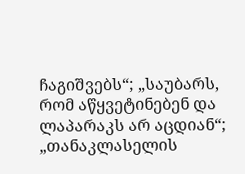ჩაგიშვებს“; „საუბარს, რომ აწყვეტინებენ და ლაპარაკს არ აცდიან“; „თანაკლასელის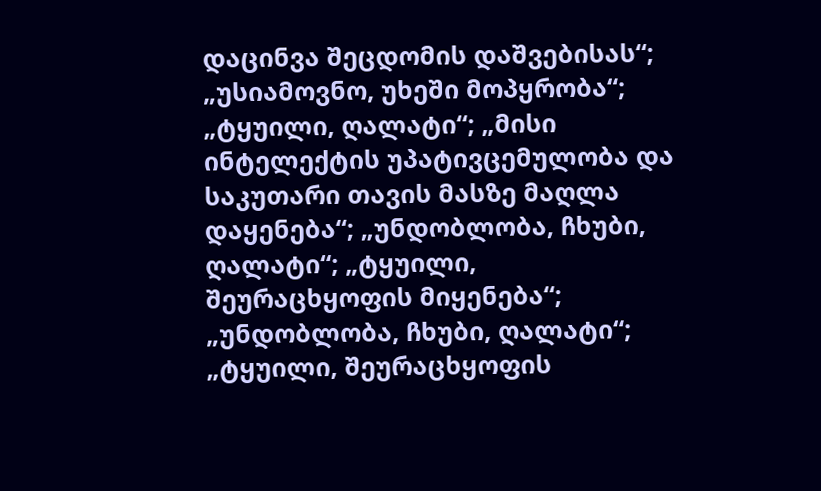დაცინვა შეცდომის დაშვებისას“; „უსიამოვნო, უხეში მოპყრობა“; „ტყუილი, ღალატი“; „მისი ინტელექტის უპატივცემულობა და საკუთარი თავის მასზე მაღლა დაყენება“; „უნდობლობა, ჩხუბი, ღალატი“; „ტყუილი, შეურაცხყოფის მიყენება“; „უნდობლობა, ჩხუბი, ღალატი“; „ტყუილი, შეურაცხყოფის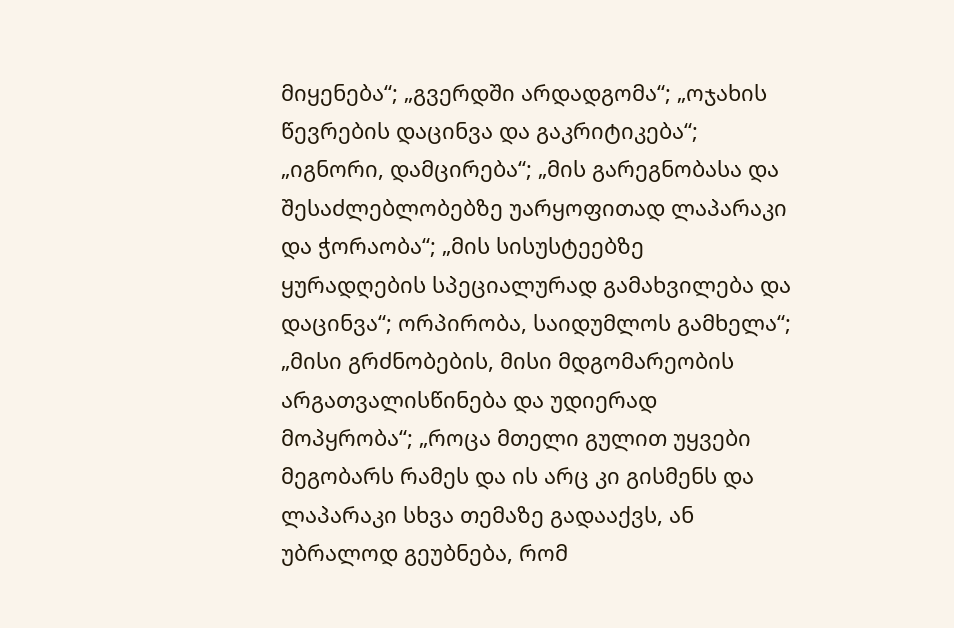მიყენება“; „გვერდში არდადგომა“; „ოჯახის წევრების დაცინვა და გაკრიტიკება“; „იგნორი, დამცირება“; „მის გარეგნობასა და შესაძლებლობებზე უარყოფითად ლაპარაკი და ჭორაობა“; „მის სისუსტეებზე ყურადღების სპეციალურად გამახვილება და დაცინვა“; ორპირობა, საიდუმლოს გამხელა“; „მისი გრძნობების, მისი მდგომარეობის არგათვალისწინება და უდიერად მოპყრობა“; „როცა მთელი გულით უყვები მეგობარს რამეს და ის არც კი გისმენს და ლაპარაკი სხვა თემაზე გადააქვს, ან უბრალოდ გეუბნება, რომ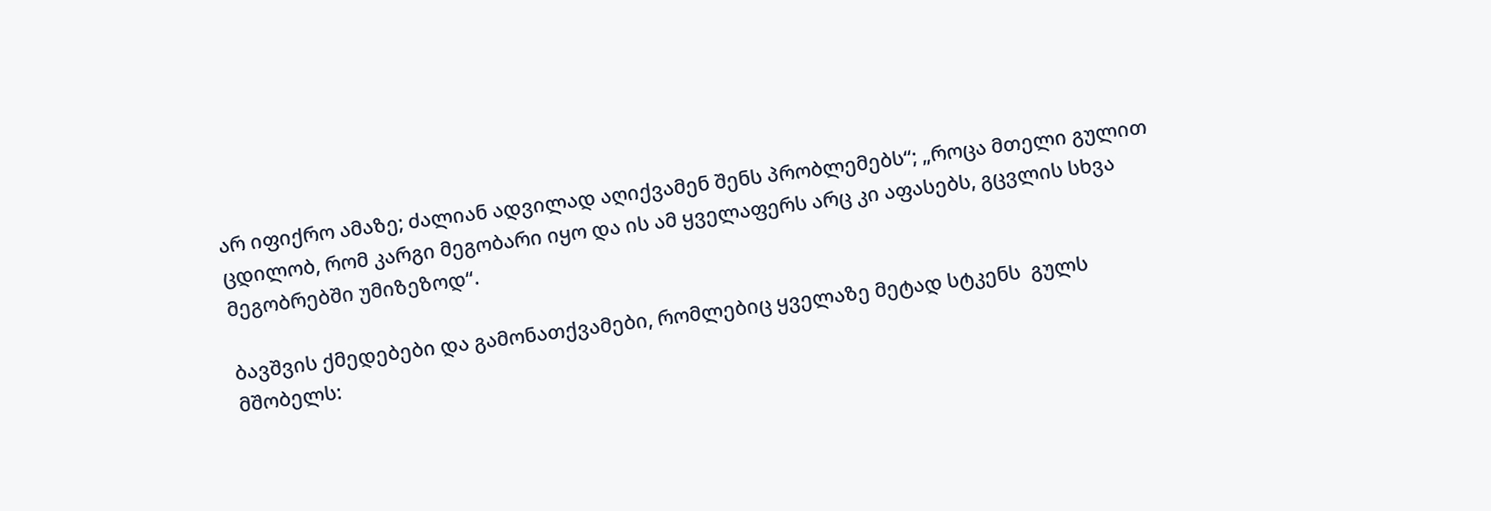არ იფიქრო ამაზე; ძალიან ადვილად აღიქვამენ შენს პრობლემებს“; „როცა მთელი გულით ცდილობ, რომ კარგი მეგობარი იყო და ის ამ ყველაფერს არც კი აფასებს, გცვლის სხვა მეგობრებში უმიზეზოდ“.

ბავშვის ქმედებები და გამონათქვამები, რომლებიც ყველაზე მეტად სტკენს  გულს მშობელს: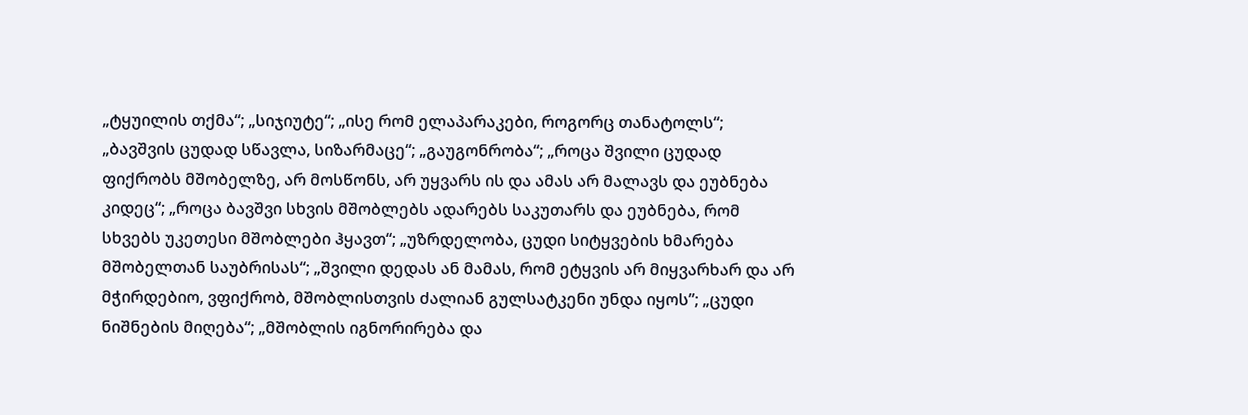„ტყუილის თქმა“; „სიჯიუტე“; „ისე რომ ელაპარაკები, როგორც თანატოლს“; „ბავშვის ცუდად სწავლა, სიზარმაცე“; „გაუგონრობა“; „როცა შვილი ცუდად ფიქრობს მშობელზე, არ მოსწონს, არ უყვარს ის და ამას არ მალავს და ეუბნება კიდეც“; „როცა ბავშვი სხვის მშობლებს ადარებს საკუთარს და ეუბნება, რომ სხვებს უკეთესი მშობლები ჰყავთ“; „უზრდელობა, ცუდი სიტყვების ხმარება მშობელთან საუბრისას“; „შვილი დედას ან მამას, რომ ეტყვის არ მიყვარხარ და არ მჭირდებიო, ვფიქრობ, მშობლისთვის ძალიან გულსატკენი უნდა იყოს”; „ცუდი ნიშნების მიღება“; „მშობლის იგნორირება და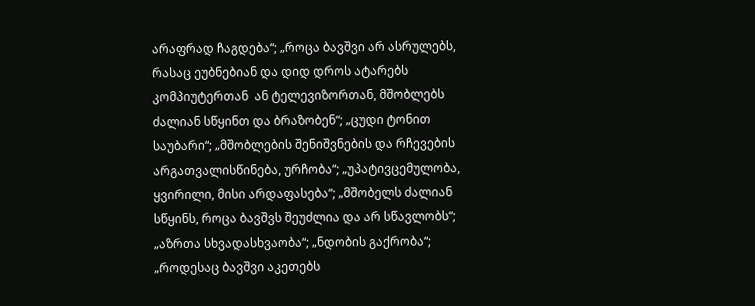არაფრად ჩაგდება“; „როცა ბავშვი არ ასრულებს, რასაც ეუბნებიან და დიდ დროს ატარებს კომპიუტერთან  ან ტელევიზორთან, მშობლებს ძალიან სწყინთ და ბრაზობენ“; „ცუდი ტონით საუბარი“; „მშობლების შენიშვნების და რჩევების არგათვალისწინება, ურჩობა“; „უპატივცემულობა, ყვირილი, მისი არდაფასება“; „მშობელს ძალიან სწყინს, როცა ბავშვს შეუძლია და არ სწავლობს“; „აზრთა სხვადასხვაობა“; „ნდობის გაქრობა“; „როდესაც ბავშვი აკეთებს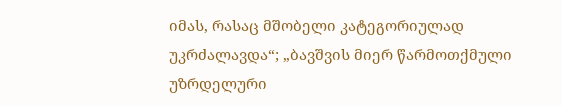იმას, რასაც მშობელი კატეგორიულად უკრძალავდა“; „ბავშვის მიერ წარმოთქმული უზრდელური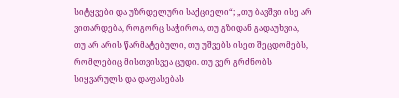სიტყვები და უზრდელური საქციელი“; „თუ ბავშვი ისე არ ვითარდება, როგორც საჭიროა, თუ გზიდან გადაუხვია, თუ არ არის წარმატებული, თუ უშვებს ისეთ შეცდომებს, რომლებიც მისთვისვეა ცუდი. თუ ვერ გრძნობს სიყვარულს და დაფასებას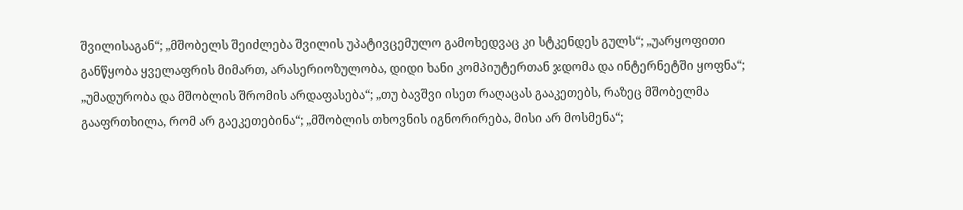შვილისაგან“; „მშობელს შეიძლება შვილის უპატივცემულო გამოხედვაც კი სტკენდეს გულს“; „უარყოფითი განწყობა ყველაფრის მიმართ, არასერიოზულობა, დიდი ხანი კომპიუტერთან ჯდომა და ინტერნეტში ყოფნა“; „უმადურობა და მშობლის შრომის არდაფასება“; „თუ ბავშვი ისეთ რაღაცას გააკეთებს, რაზეც მშობელმა გააფრთხილა, რომ არ გაეკეთებინა“; „მშობლის თხოვნის იგნორირება, მისი არ მოსმენა“;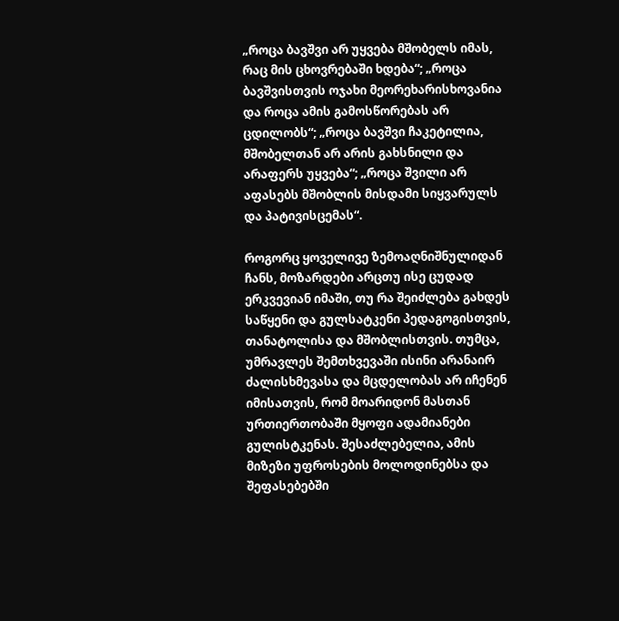„როცა ბავშვი არ უყვება მშობელს იმას, რაც მის ცხოვრებაში ხდება“; „როცა ბავშვისთვის ოჯახი მეორეხარისხოვანია და როცა ამის გამოსწორებას არ ცდილობს“; „როცა ბავშვი ჩაკეტილია, მშობელთან არ არის გახსნილი და არაფერს უყვება“; „როცა შვილი არ აფასებს მშობლის მისდამი სიყვარულს და პატივისცემას“.

როგორც ყოველივე ზემოაღნიშნულიდან ჩანს, მოზარდები არცთუ ისე ცუდად ერკვევიან იმაში, თუ რა შეიძლება გახდეს საწყენი და გულსატკენი პედაგოგისთვის, თანატოლისა და მშობლისთვის. თუმცა, უმრავლეს შემთხვევაში ისინი არანაირ ძალისხმევასა და მცდელობას არ იჩენენ იმისათვის, რომ მოარიდონ მასთან ურთიერთობაში მყოფი ადამიანები გულისტკენას. შესაძლებელია, ამის მიზეზი უფროსების მოლოდინებსა და შეფასებებში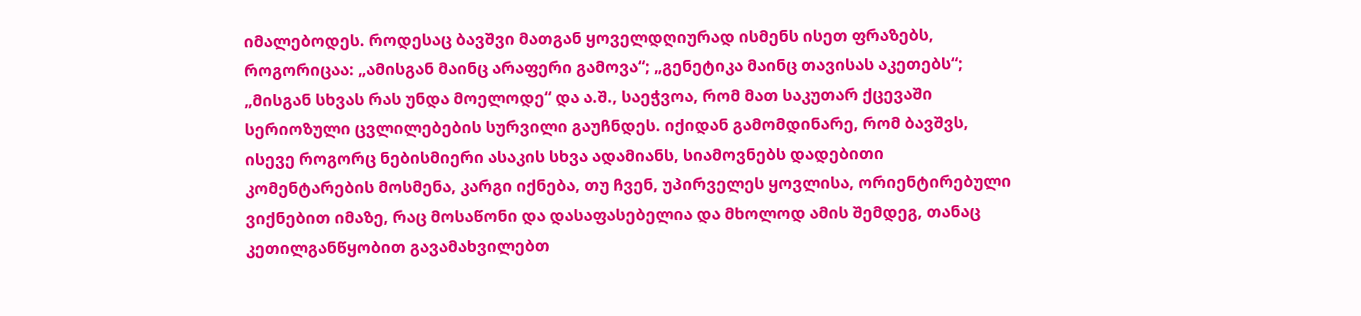იმალებოდეს. როდესაც ბავშვი მათგან ყოველდღიურად ისმენს ისეთ ფრაზებს, როგორიცაა: „ამისგან მაინც არაფერი გამოვა“; „გენეტიკა მაინც თავისას აკეთებს“; „მისგან სხვას რას უნდა მოელოდე“ და ა.შ., საეჭვოა, რომ მათ საკუთარ ქცევაში სერიოზული ცვლილებების სურვილი გაუჩნდეს. იქიდან გამომდინარე, რომ ბავშვს, ისევე როგორც ნებისმიერი ასაკის სხვა ადამიანს, სიამოვნებს დადებითი კომენტარების მოსმენა, კარგი იქნება, თუ ჩვენ, უპირველეს ყოვლისა, ორიენტირებული ვიქნებით იმაზე, რაც მოსაწონი და დასაფასებელია და მხოლოდ ამის შემდეგ, თანაც კეთილგანწყობით გავამახვილებთ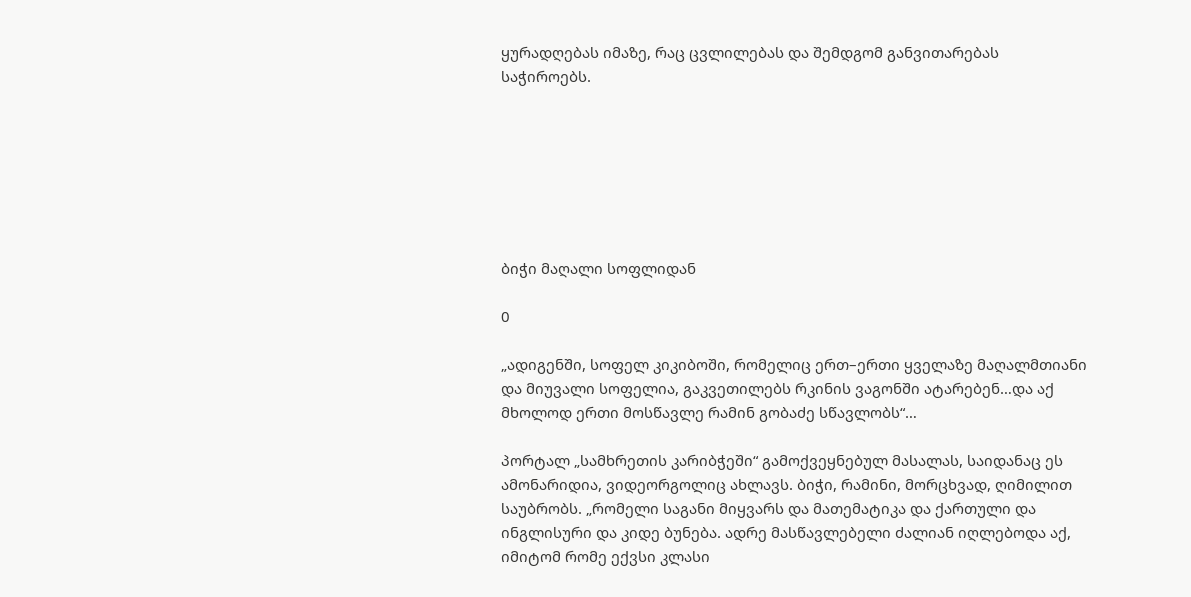ყურადღებას იმაზე, რაც ცვლილებას და შემდგომ განვითარებას საჭიროებს.







ბიჭი მაღალი სოფლიდან

0

„ადიგენში, სოფელ კიკიბოში, რომელიც ერთ–ერთი ყველაზე მაღალმთიანი და მიუვალი სოფელია, გაკვეთილებს რკინის ვაგონში ატარებენ…და აქ მხოლოდ ერთი მოსწავლე რამინ გობაძე სწავლობს“…

პორტალ „სამხრეთის კარიბჭეში“ გამოქვეყნებულ მასალას, საიდანაც ეს ამონარიდია, ვიდეორგოლიც ახლავს. ბიჭი, რამინი, მორცხვად, ღიმილით საუბრობს. „რომელი საგანი მიყვარს და მათემატიკა და ქართული და ინგლისური და კიდე ბუნება. ადრე მასწავლებელი ძალიან იღლებოდა აქ, იმიტომ რომე ექვსი კლასი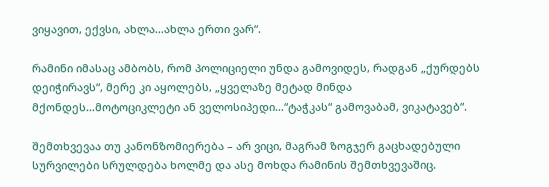ვიყავით, ექვსი, ახლა…ახლა ერთი ვარ“.

რამინი იმასაც ამბობს, რომ პოლიციელი უნდა გამოვიდეს, რადგან „ქურდებს დეიჭირავს“, მერე კი აყოლებს, „ყველაზე მეტად მინდა მქონდეს…მოტოციკლეტი ან ველოსიპედი…“ტაჭკას“ გამოვაბამ, ვიკატავებ“.

შემთხვევაა თუ კანონზომიერება – არ ვიცი, მაგრამ ზოგჯერ გაცხადებული სურვილები სრულდება ხოლმე და ასე მოხდა რამინის შემთხვევაშიც.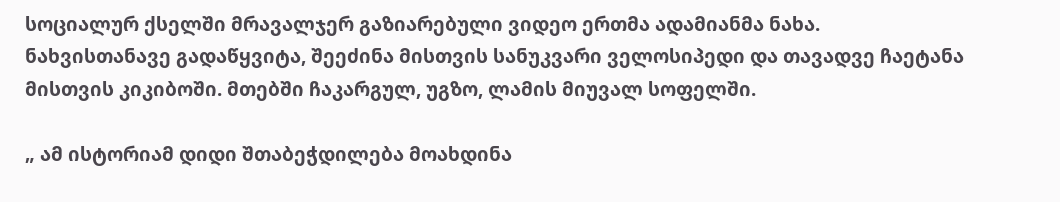სოციალურ ქსელში მრავალჯერ გაზიარებული ვიდეო ერთმა ადამიანმა ნახა. ნახვისთანავე გადაწყვიტა, შეეძინა მისთვის სანუკვარი ველოსიპედი და თავადვე ჩაეტანა მისთვის კიკიბოში. მთებში ჩაკარგულ, უგზო, ლამის მიუვალ სოფელში.

„ ამ ისტორიამ დიდი შთაბეჭდილება მოახდინა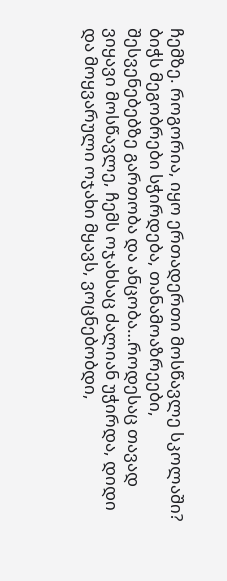ჩემზე. როგორია, იყო ერთადერთი მოსწავლე სკოლაში? ბიჭს მეგობრები სჭირდება, თანამოაზრეები, შესვენებებზე გართობა და ანცობა…როდესაც თავად ვიყავი მოსწავლე, ჩემს ოჯახსაც ძალიან უჭირდა, დიდი და მოყვარული ოჯახი მყავს, ვოცნებობდი,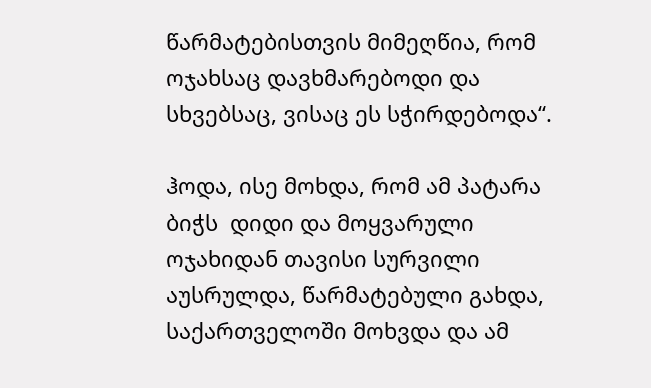წარმატებისთვის მიმეღწია, რომ ოჯახსაც დავხმარებოდი და სხვებსაც, ვისაც ეს სჭირდებოდა“.

ჰოდა, ისე მოხდა, რომ ამ პატარა ბიჭს  დიდი და მოყვარული ოჯახიდან თავისი სურვილი აუსრულდა, წარმატებული გახდა, საქართველოში მოხვდა და ამ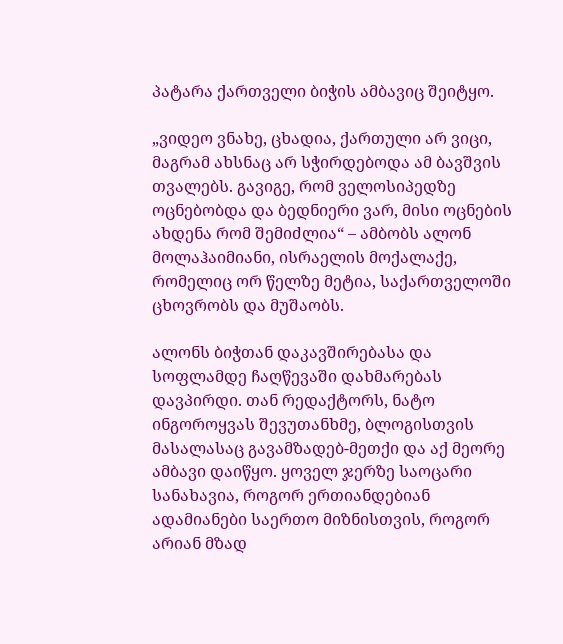პატარა ქართველი ბიჭის ამბავიც შეიტყო.

„ვიდეო ვნახე, ცხადია, ქართული არ ვიცი, მაგრამ ახსნაც არ სჭირდებოდა ამ ბავშვის თვალებს. გავიგე, რომ ველოსიპედზე ოცნებობდა და ბედნიერი ვარ, მისი ოცნების ახდენა რომ შემიძლია“ – ამბობს ალონ მოლაჰაიმიანი, ისრაელის მოქალაქე, რომელიც ორ წელზე მეტია, საქართველოში ცხოვრობს და მუშაობს.

ალონს ბიჭთან დაკავშირებასა და სოფლამდე ჩაღწევაში დახმარებას დავპირდი. თან რედაქტორს, ნატო ინგოროყვას შევუთანხმე, ბლოგისთვის მასალასაც გავამზადებ-მეთქი და აქ მეორე ამბავი დაიწყო. ყოველ ჯერზე საოცარი სანახავია, როგორ ერთიანდებიან ადამიანები საერთო მიზნისთვის, როგორ არიან მზად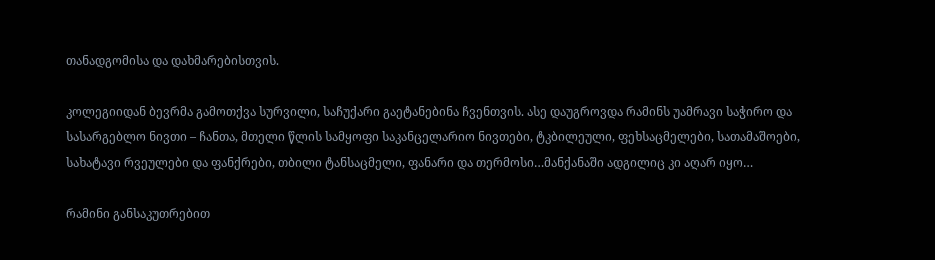თანადგომისა და დახმარებისთვის.

კოლეგიიდან ბევრმა გამოთქვა სურვილი, საჩუქარი გაეტანებინა ჩვენთვის. ასე დაუგროვდა რამინს უამრავი საჭირო და სასარგებლო ნივთი – ჩანთა, მთელი წლის სამყოფი საკანცელარიო ნივთები, ტკბილეული, ფეხსაცმელები, სათამაშოები, სახატავი რვეულები და ფანქრები, თბილი ტანსაცმელი, ფანარი და თერმოსი…მანქანაში ადგილიც კი აღარ იყო…

რამინი განსაკუთრებით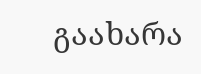გაახარა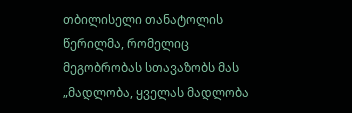თბილისელი თანატოლის წერილმა, რომელიც მეგობრობას სთავაზობს მას „მადლობა, ყველას მადლობა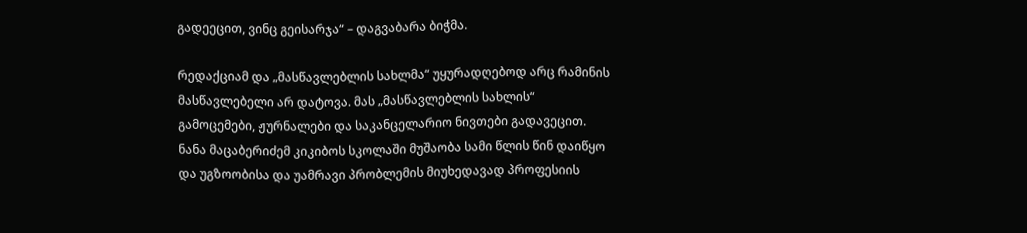გადეეცით, ვინც გეისარჯა“ – დაგვაბარა ბიჭმა.

რედაქციამ და „მასწავლებლის სახლმა“ უყურადღებოდ არც რამინის მასწავლებელი არ დატოვა. მას „მასწავლებლის სახლის“ გამოცემები, ჟურნალები და საკანცელარიო ნივთები გადავეცით. ნანა მაცაბერიძემ კიკიბოს სკოლაში მუშაობა სამი წლის წინ დაიწყო და უგზოობისა და უამრავი პრობლემის მიუხედავად პროფესიის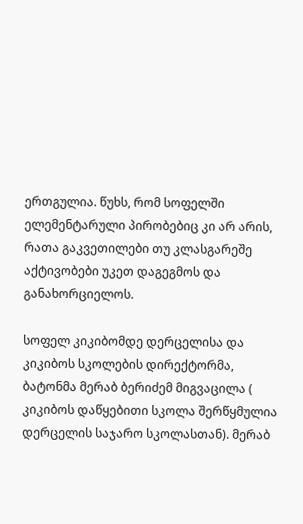ერთგულია. წუხს, რომ სოფელში ელემენტარული პირობებიც კი არ არის, რათა გაკვეთილები თუ კლასგარეშე აქტივობები უკეთ დაგეგმოს და განახორციელოს.

სოფელ კიკიბომდე დერცელისა და კიკიბოს სკოლების დირექტორმა, ბატონმა მერაბ ბერიძემ მიგვაცილა ( კიკიბოს დაწყებითი სკოლა შერწყმულია დერცელის საჯარო სკოლასთან). მერაბ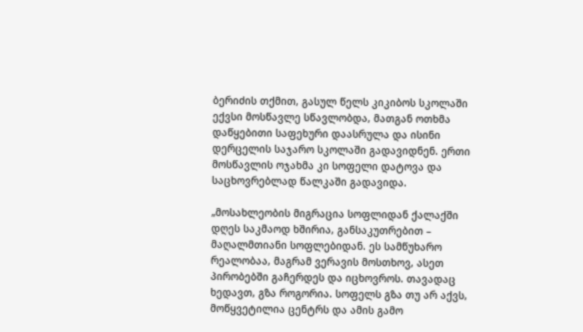ბერიძის თქმით, გასულ წელს კიკიბოს სკოლაში ექვსი მოსწავლე სწავლობდა, მათგან ოთხმა დაწყებითი საფეხური დაასრულა და ისინი დერცელის საჯარო სკოლაში გადავიდნენ. ერთი მოსწავლის ოჯახმა კი სოფელი დატოვა და საცხოვრებლად წალკაში გადავიდა.

„მოსახლეობის მიგრაცია სოფლიდან ქალაქში დღეს საკმაოდ ხშირია, განსაკუთრებით – მაღალმთიანი სოფლებიდან. ეს სამწუხარო რეალობაა, მაგრამ ვერავის მოსთხოვ, ასეთ პირობებში გაჩერდეს და იცხოვროს. თავადაც ხედავთ, გზა როგორია. სოფელს გზა თუ არ აქვს, მოწყვეტილია ცენტრს და ამის გამო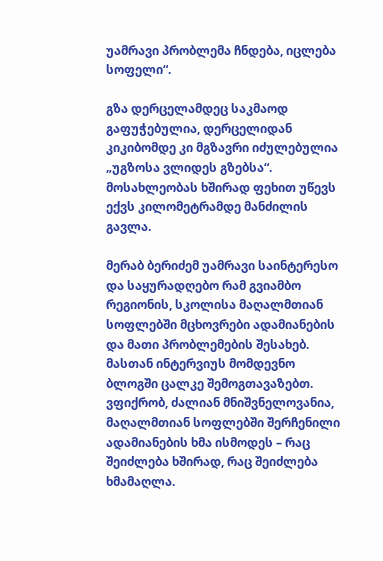უამრავი პრობლემა ჩნდება, იცლება სოფელი“.

გზა დერცელამდეც საკმაოდ გაფუჭებულია, დერცელიდან კიკიბომდე კი მგზავრი იძულებულია „უგზოსა ვლიდეს გზებსა“. მოსახლეობას ხშირად ფეხით უწევს ექვს კილომეტრამდე მანძილის გავლა.

მერაბ ბერიძემ უამრავი საინტერესო და საყურადღებო რამ გვიამბო რეგიონის, სკოლისა მაღალმთიან სოფლებში მცხოვრები ადამიანების და მათი პრობლემების შესახებ. მასთან ინტერვიუს მომდევნო ბლოგში ცალკე შემოგთავაზებთ. ვფიქრობ, ძალიან მნიშვნელოვანია, მაღალმთიან სოფლებში შერჩენილი ადამიანების ხმა ისმოდეს – რაც შეიძლება ხშირად, რაც შეიძლება ხმამაღლა.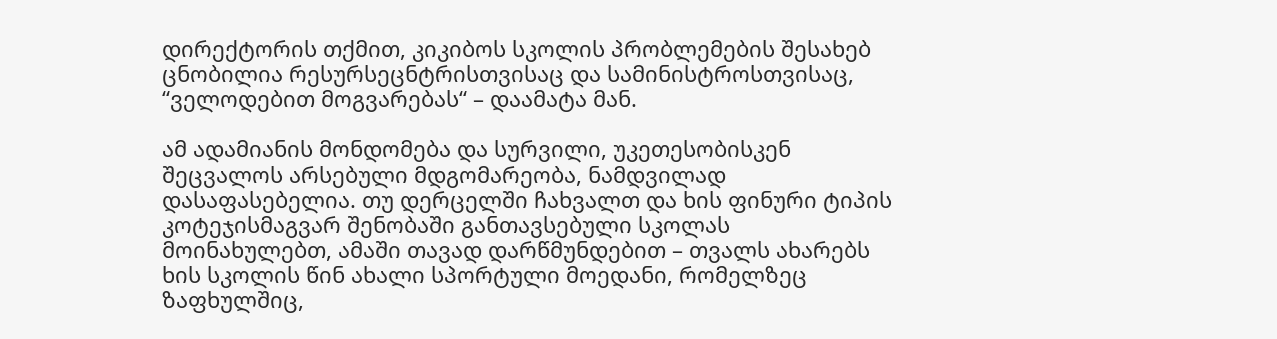დირექტორის თქმით, კიკიბოს სკოლის პრობლემების შესახებ ცნობილია რესურსეცნტრისთვისაც და სამინისტროსთვისაც, “ველოდებით მოგვარებას“ – დაამატა მან.

ამ ადამიანის მონდომება და სურვილი, უკეთესობისკენ შეცვალოს არსებული მდგომარეობა, ნამდვილად დასაფასებელია. თუ დერცელში ჩახვალთ და ხის ფინური ტიპის კოტეჯისმაგვარ შენობაში განთავსებული სკოლას მოინახულებთ, ამაში თავად დარწმუნდებით – თვალს ახარებს ხის სკოლის წინ ახალი სპორტული მოედანი, რომელზეც ზაფხულშიც,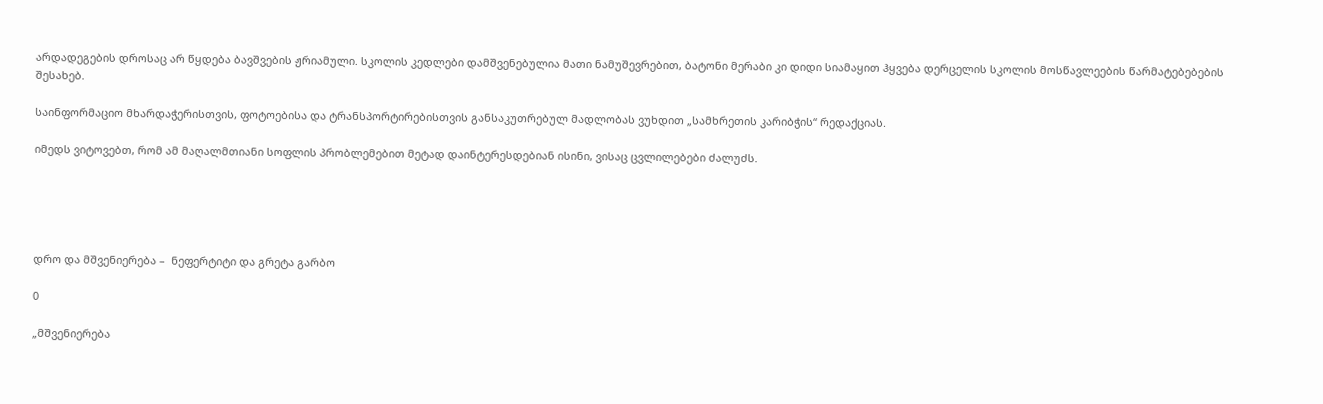არდადეგების დროსაც არ წყდება ბავშვების ჟრიამული. სკოლის კედლები დამშვენებულია მათი ნამუშევრებით, ბატონი მერაბი კი დიდი სიამაყით ჰყვება დერცელის სკოლის მოსწავლეების წარმატებებების შესახებ.

საინფორმაციო მხარდაჭერისთვის, ფოტოებისა და ტრანსპორტირებისთვის განსაკუთრებულ მადლობას ვუხდით „სამხრეთის კარიბჭის“ რედაქციას.

იმედს ვიტოვებთ, რომ ამ მაღალმთიანი სოფლის პრობლემებით მეტად დაინტერესდებიან ისინი, ვისაც ცვლილებები ძალუძს.





დრო და მშვენიერება –  ნეფერტიტი და გრეტა გარბო

0

„მშვენიერება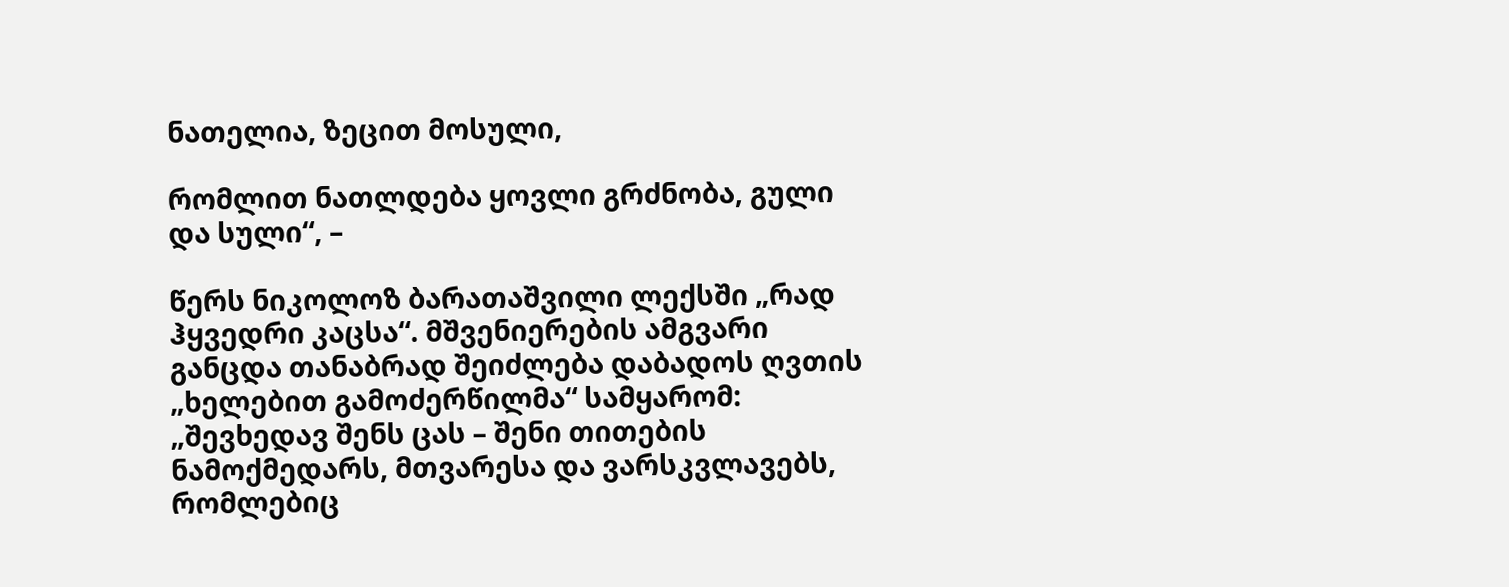ნათელია, ზეცით მოსული,

რომლით ნათლდება ყოვლი გრძნობა, გული და სული“, –

წერს ნიკოლოზ ბარათაშვილი ლექსში „რად ჰყვედრი კაცსა“. მშვენიერების ამგვარი განცდა თანაბრად შეიძლება დაბადოს ღვთის „ხელებით გამოძერწილმა“ სამყარომ: „შევხედავ შენს ცას – შენი თითების ნამოქმედარს, მთვარესა და ვარსკვლავებს, რომლებიც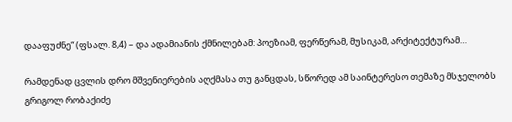დააფუძნე“ (ფსალ. 8,4) – და ადამიანის ქმნილებამ: პოეზიამ, ფერწერამ, მუსიკამ, არქიტექტურამ…

რამდენად ცვლის დრო მშვენიერების აღქმასა თუ განცდას, სწორედ ამ საინტერესო თემაზე მსჯელობს გრიგოლ რობაქიძე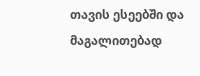თავის ესეებში და მაგალითებად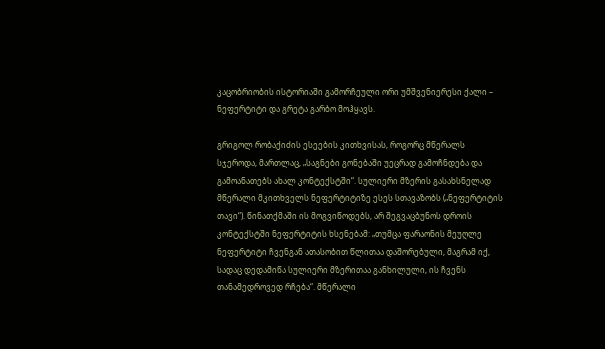კაცობრიობის ისტორიაში გამორჩეული ორი უმშვენიერესი ქალი – ნეფერტიტი და გრეტა გარბო მოჰყავს.

გრიგოლ რობაქიძის ესეების კითხვისას, როგორც მწერალს სჯეროდა, მართლაც, „საგნები გონებაში უეცრად გამოჩნდება და გამოანათებს ახალ კონტექსტში“. სულიერი მზერის გასახსნელად მწერალი მკითხველს ნეფერტიტიზე ესეს სთავაზობს („ნეფერტიტის თავი“). წინათქმაში ის მოგვიწოდებს, არ შეგვაცბუნოს დროის კონტექსტში ნეფერტიტის ხსენებამ: „თუმცა ფარაონის მეუღლე ნეფერტიტი ჩვენგან ათასობით წლითაა დაშორებული, მაგრამ იქ, სადაც დედამიწა სულიერი მზერითაა განხილული, ის ჩვენს თანამედროვედ რჩება“. მწერალი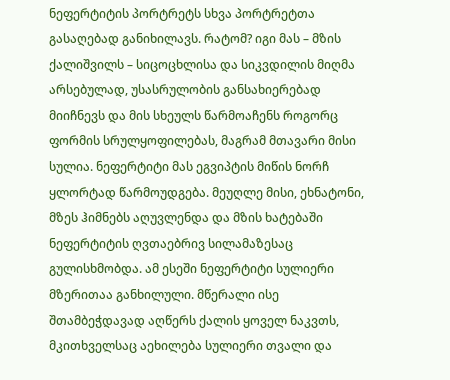ნეფერტიტის პორტრეტს სხვა პორტრეტთა გასაღებად განიხილავს. რატომ? იგი მას – მზის ქალიშვილს – სიცოცხლისა და სიკვდილის მიღმა არსებულად, უსასრულობის განსახიერებად მიიჩნევს და მის სხეულს წარმოაჩენს როგორც ფორმის სრულყოფილებას, მაგრამ მთავარი მისი სულია. ნეფერტიტი მას ეგვიპტის მიწის ნორჩ ყლორტად წარმოუდგება. მეუღლე მისი, ეხნატონი, მზეს ჰიმნებს აღუვლენდა და მზის ხატებაში ნეფერტიტის ღვთაებრივ სილამაზესაც გულისხმობდა. ამ ესეში ნეფერტიტი სულიერი მზერითაა განხილული. მწერალი ისე შთამბეჭდავად აღწერს ქალის ყოველ ნაკვთს, მკითხველსაც აეხილება სულიერი თვალი და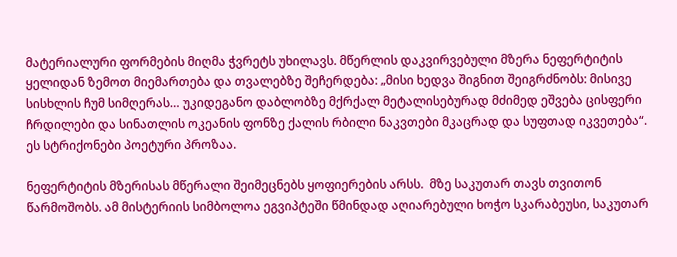მატერიალური ფორმების მიღმა ჭვრეტს უხილავს. მწერლის დაკვირვებული მზერა ნეფერტიტის ყელიდან ზემოთ მიემართება და თვალებზე შეჩერდება: „მისი ხედვა შიგნით შეიგრძნობს: მისივე სისხლის ჩუმ სიმღერას… უკიდეგანო დაბლობზე მქრქალ მეტალისებურად მძიმედ ეშვება ცისფერი ჩრდილები და სინათლის ოკეანის ფონზე ქალის რბილი ნაკვთები მკაცრად და სუფთად იკვეთება“.  ეს სტრიქონები პოეტური პროზაა.

ნეფერტიტის მზერისას მწერალი შეიმეცნებს ყოფიერების არსს.  მზე საკუთარ თავს თვითონ წარმოშობს. ამ მისტერიის სიმბოლოა ეგვიპტეში წმინდად აღიარებული ხოჭო სკარაბეუსი, საკუთარ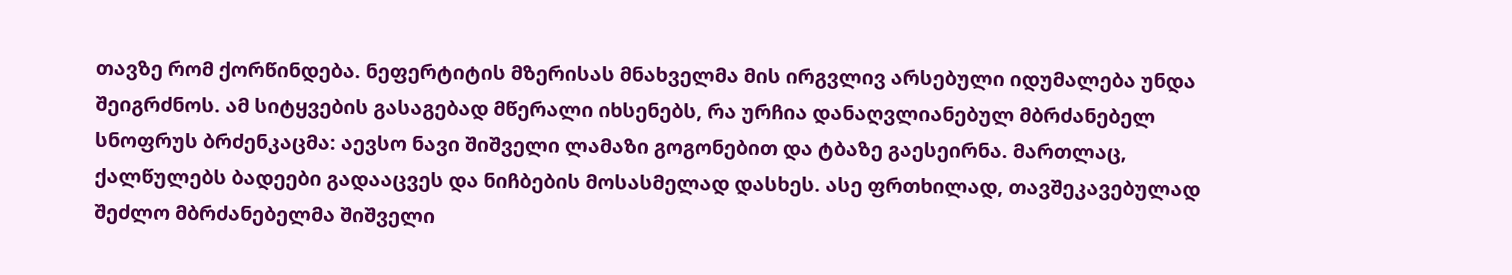თავზე რომ ქორწინდება. ნეფერტიტის მზერისას მნახველმა მის ირგვლივ არსებული იდუმალება უნდა შეიგრძნოს. ამ სიტყვების გასაგებად მწერალი იხსენებს, რა ურჩია დანაღვლიანებულ მბრძანებელ სნოფრუს ბრძენკაცმა: აევსო ნავი შიშველი ლამაზი გოგონებით და ტბაზე გაესეირნა. მართლაც, ქალწულებს ბადეები გადააცვეს და ნიჩბების მოსასმელად დასხეს. ასე ფრთხილად, თავშეკავებულად შეძლო მბრძანებელმა შიშველი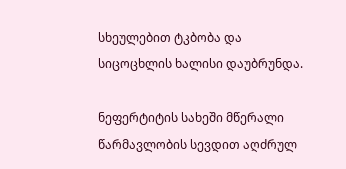სხეულებით ტკბობა და სიცოცხლის ხალისი დაუბრუნდა.

ნეფერტიტის სახეში მწერალი წარმავლობის სევდით აღძრულ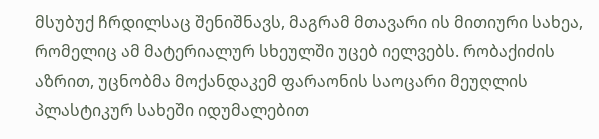მსუბუქ ჩრდილსაც შენიშნავს, მაგრამ მთავარი ის მითიური სახეა, რომელიც ამ მატერიალურ სხეულში უცებ იელვებს. რობაქიძის აზრით, უცნობმა მოქანდაკემ ფარაონის საოცარი მეუღლის პლასტიკურ სახეში იდუმალებით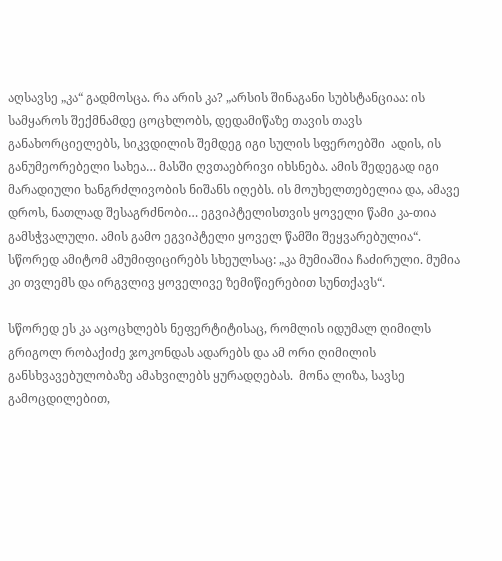აღსავსე „კა“ გადმოსცა. რა არის კა? „არსის შინაგანი სუბსტანციაა: ის სამყაროს შექმნამდე ცოცხლობს, დედამიწაზე თავის თავს განახორციელებს, სიკვდილის შემდეგ იგი სულის სფეროებში  ადის, ის განუმეორებელი სახეა… მასში ღვთაებრივი იხსნება. ამის შედეგად იგი მარადიული ხანგრძლივობის ნიშანს იღებს. ის მოუხელთებელია და, ამავე დროს, ნათლად შესაგრძნობი… ეგვიპტელისთვის ყოველი წამი კა-თია გამსჭვალული. ამის გამო ეგვიპტელი ყოველ წამში შეყვარებულია“. სწორედ ამიტომ ამუმიფიცირებს სხეულსაც: „კა მუმიაშია ჩაძირული. მუმია კი თვლემს და ირგვლივ ყოველივე ზემიწიერებით სუნთქავს“.

სწორედ ეს კა აცოცხლებს ნეფერტიტისაც, რომლის იდუმალ ღიმილს გრიგოლ რობაქიძე ჯოკონდას ადარებს და ამ ორი ღიმილის განსხვავებულობაზე ამახვილებს ყურადღებას.  მონა ლიზა, სავსე გამოცდილებით,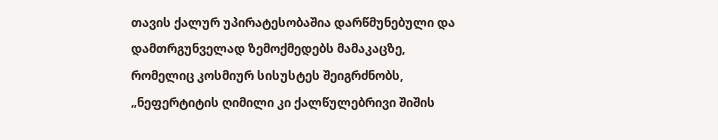თავის ქალურ უპირატესობაშია დარწმუნებული და დამთრგუნველად ზემოქმედებს მამაკაცზე, რომელიც კოსმიურ სისუსტეს შეიგრძნობს, „ნეფერტიტის ღიმილი კი ქალწულებრივი შიშის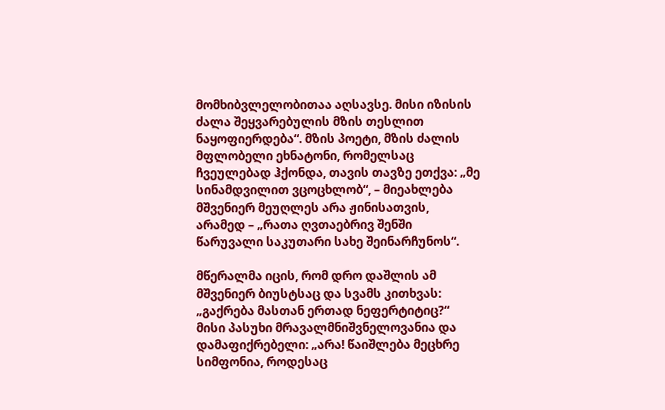მომხიბვლელობითაა აღსავსე. მისი იზისის ძალა შეყვარებულის მზის თესლით ნაყოფიერდება“. მზის პოეტი, მზის ძალის მფლობელი ეხნატონი, რომელსაც ჩვეულებად ჰქონდა, თავის თავზე ეთქვა: „მე სინამდვილით ვცოცხლობ“, – მიეახლება მშვენიერ მეუღლეს არა ჟინისათვის, არამედ – „რათა ღვთაებრივ შენში წარუვალი საკუთარი სახე შეინარჩუნოს“.

მწერალმა იცის, რომ დრო დაშლის ამ მშვენიერ ბიუსტსაც და სვამს კითხვას: „გაქრება მასთან ერთად ნეფერტიტიც?“ მისი პასუხი მრავალმნიშვნელოვანია და დამაფიქრებელი: „არა! წაიშლება მეცხრე სიმფონია, როდესაც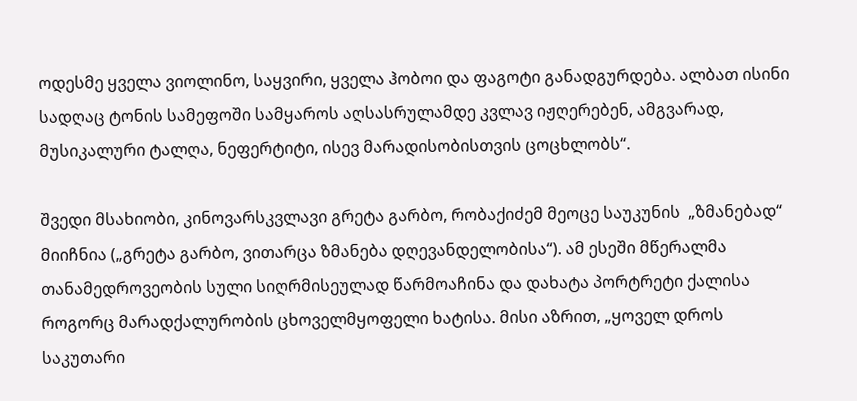ოდესმე ყველა ვიოლინო, საყვირი, ყველა ჰობოი და ფაგოტი განადგურდება. ალბათ ისინი სადღაც ტონის სამეფოში სამყაროს აღსასრულამდე კვლავ იჟღერებენ, ამგვარად, მუსიკალური ტალღა, ნეფერტიტი, ისევ მარადისობისთვის ცოცხლობს“.

შვედი მსახიობი, კინოვარსკვლავი გრეტა გარბო, რობაქიძემ მეოცე საუკუნის  „ზმანებად“ მიიჩნია („გრეტა გარბო, ვითარცა ზმანება დღევანდელობისა“). ამ ესეში მწერალმა თანამედროვეობის სული სიღრმისეულად წარმოაჩინა და დახატა პორტრეტი ქალისა როგორც მარადქალურობის ცხოველმყოფელი ხატისა. მისი აზრით, „ყოველ დროს საკუთარი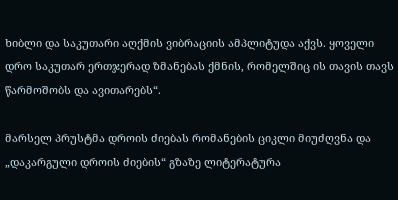ხიბლი და საკუთარი აღქმის ვიბრაციის ამპლიტუდა აქვს. ყოველი დრო საკუთარ ერთჯერად ზმანებას ქმნის, რომელშიც ის თავის თავს წარმოშობს და ავითარებს“.

მარსელ პრუსტმა დროის ძიებას რომანების ციკლი მიუძღვნა და „დაკარგული დროის ძიების“ გზაზე ლიტერატურა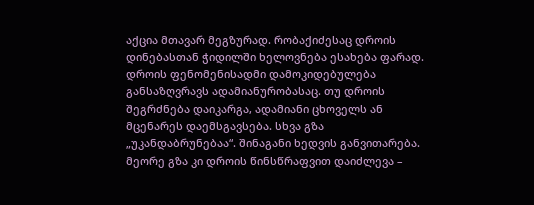აქცია მთავარ მეგზურად. რობაქიძესაც დროის დინებასთან ჭიდილში ხელოვნება ესახება ფარად.  დროის ფენომენისადმი დამოკიდებულება განსაზღვრავს ადამიანურობასაც. თუ დროის შეგრძნება დაიკარგა, ადამიანი ცხოველს ან მცენარეს დაემსგავსება. სხვა გზა „უკანდაბრუნებაა“. შინაგანი ხედვის განვითარება. მეორე გზა კი დროის წინსწრაფვით დაიძლევა –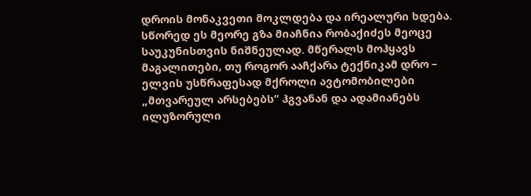დროის მონაკვეთი მოკლდება და ირეალური ხდება. სწორედ ეს მეორე გზა მიაჩნია რობაქიძეს მეოცე საუკუნისთვის ნიშნეულად. მწერალს მოჰყავს მაგალითები, თუ როგორ ააჩქარა ტექნიკამ დრო – ელვის უსწრაფესად მქროლი ავტომობილები „მთვარეულ არსებებს“ ჰგვანან და ადამიანებს ილუზორული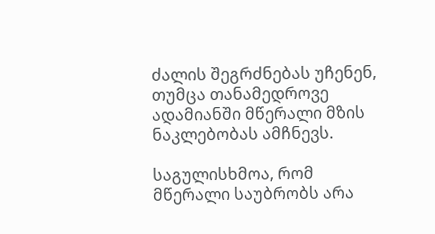ძალის შეგრძნებას უჩენენ, თუმცა თანამედროვე ადამიანში მწერალი მზის ნაკლებობას ამჩნევს.

საგულისხმოა, რომ მწერალი საუბრობს არა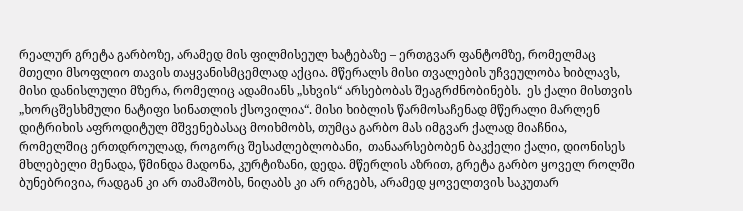რეალურ გრეტა გარბოზე, არამედ მის ფილმისეულ ხატებაზე – ერთგვარ ფანტომზე, რომელმაც მთელი მსოფლიო თავის თაყვანისმცემლად აქცია. მწერალს მისი თვალების უჩვეულობა ხიბლავს, მისი დანისლული მზერა, რომელიც ადამიანს „სხვის“ არსებობას შეაგრძნობინებს.  ეს ქალი მისთვის „ხორცშესხმული ნატიფი სინათლის ქსოვილია“. მისი ხიბლის წარმოსაჩენად მწერალი მარლენ დიტრიხის აფროდიტულ მშვენებასაც მოიხმობს, თუმცა გარბო მას იმგვარ ქალად მიაჩნია, რომელშიც ერთდროულად, როგორც შესაძლებლობანი,  თანაარსებობენ ბაკქელი ქალი, დიონისეს მხლებელი მენადა, წმინდა მადონა, კურტიზანი, დედა. მწერლის აზრით, გრეტა გარბო ყოველ როლში ბუნებრივია, რადგან კი არ თამაშობს, ნიღაბს კი არ ირგებს, არამედ ყოველთვის საკუთარ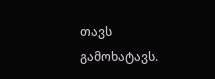თავს გამოხატავს.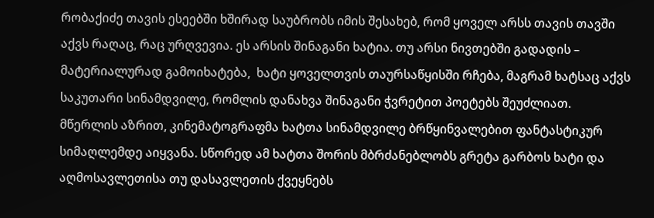რობაქიძე თავის ესეებში ხშირად საუბრობს იმის შესახებ, რომ ყოველ არსს თავის თავში აქვს რაღაც, რაც ურღვევია. ეს არსის შინაგანი ხატია. თუ არსი ნივთებში გადადის – მატერიალურად გამოიხატება,  ხატი ყოველთვის თაურსაწყისში რჩება, მაგრამ ხატსაც აქვს საკუთარი სინამდვილე, რომლის დანახვა შინაგანი ჭვრეტით პოეტებს შეუძლიათ. მწერლის აზრით, კინემატოგრაფმა ხატთა სინამდვილე ბრწყინვალებით ფანტასტიკურ სიმაღლემდე აიყვანა. სწორედ ამ ხატთა შორის მბრძანებლობს გრეტა გარბოს ხატი და აღმოსავლეთისა თუ დასავლეთის ქვეყნებს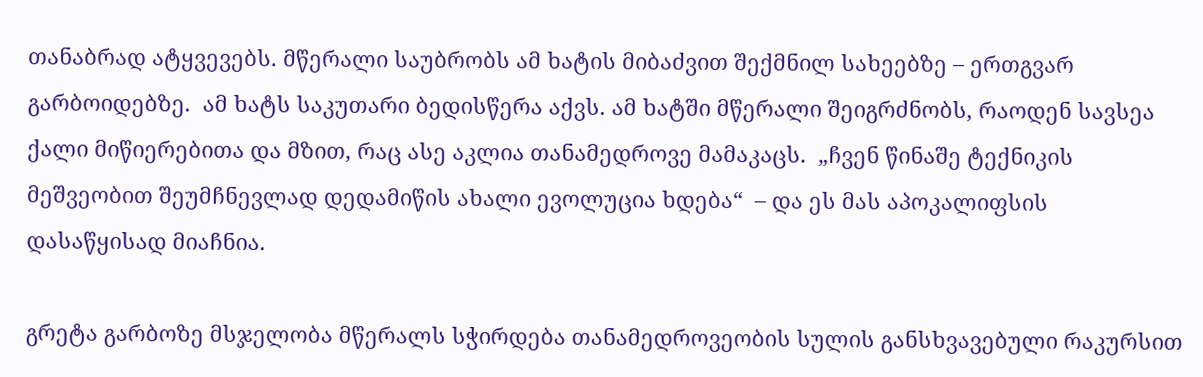თანაბრად ატყვევებს. მწერალი საუბრობს ამ ხატის მიბაძვით შექმნილ სახეებზე – ერთგვარ გარბოიდებზე.  ამ ხატს საკუთარი ბედისწერა აქვს. ამ ხატში მწერალი შეიგრძნობს, რაოდენ სავსეა ქალი მიწიერებითა და მზით, რაც ასე აკლია თანამედროვე მამაკაცს.  „ჩვენ წინაშე ტექნიკის მეშვეობით შეუმჩნევლად დედამიწის ახალი ევოლუცია ხდება“  – და ეს მას აპოკალიფსის დასაწყისად მიაჩნია.

გრეტა გარბოზე მსჯელობა მწერალს სჭირდება თანამედროვეობის სულის განსხვავებული რაკურსით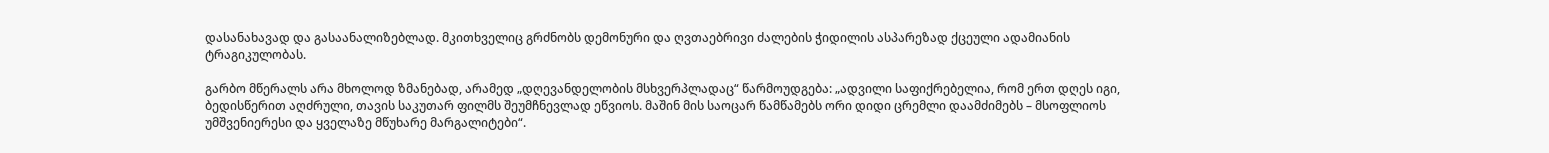დასანახავად და გასაანალიზებლად. მკითხველიც გრძნობს დემონური და ღვთაებრივი ძალების ჭიდილის ასპარეზად ქცეული ადამიანის ტრაგიკულობას.

გარბო მწერალს არა მხოლოდ ზმანებად, არამედ „დღევანდელობის მსხვერპლადაც“ წარმოუდგება: „ადვილი საფიქრებელია, რომ ერთ დღეს იგი, ბედისწერით აღძრული, თავის საკუთარ ფილმს შეუმჩნევლად ეწვიოს. მაშინ მის საოცარ წამწამებს ორი დიდი ცრემლი დაამძიმებს – მსოფლიოს უმშვენიერესი და ყველაზე მწუხარე მარგალიტები“.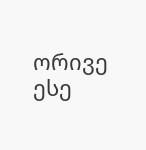ორივე ესე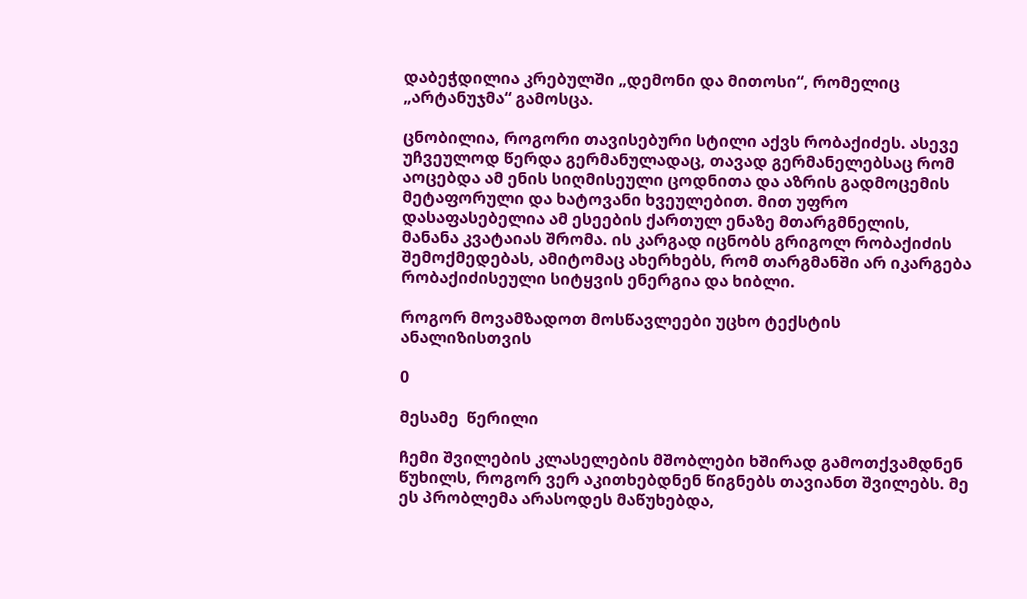დაბეჭდილია კრებულში „დემონი და მითოსი“, რომელიც „არტანუჯმა“ გამოსცა.

ცნობილია, როგორი თავისებური სტილი აქვს რობაქიძეს. ასევე უჩვეულოდ წერდა გერმანულადაც, თავად გერმანელებსაც რომ აოცებდა ამ ენის სიღმისეული ცოდნითა და აზრის გადმოცემის მეტაფორული და ხატოვანი ხვეულებით. მით უფრო დასაფასებელია ამ ესეების ქართულ ენაზე მთარგმნელის,  მანანა კვატაიას შრომა. ის კარგად იცნობს გრიგოლ რობაქიძის შემოქმედებას, ამიტომაც ახერხებს, რომ თარგმანში არ იკარგება რობაქიძისეული სიტყვის ენერგია და ხიბლი.

როგორ მოვამზადოთ მოსწავლეები უცხო ტექსტის ანალიზისთვის

0

მესამე  წერილი

ჩემი შვილების კლასელების მშობლები ხშირად გამოთქვამდნენ წუხილს, როგორ ვერ აკითხებდნენ წიგნებს თავიანთ შვილებს. მე ეს პრობლემა არასოდეს მაწუხებდა,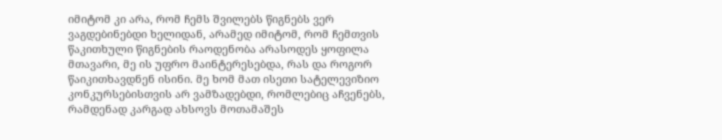იმიტომ კი არა, რომ ჩემს შვილებს წიგნებს ვერ ვაგდებინებდი ხელიდან, არამედ იმიტომ, რომ ჩემთვის წაკითხული წიგნების რაოდენობა არასოდეს ყოფილა მთავარი, მე ის უფრო მაინტერესებდა, რას და როგორ წაიკითხავდნენ ისინი. მე ხომ მათ ისეთი სატელევიზიო კონკურსებისთვის არ ვამზადებდი, რომლებიც აჩვენებს, რამდენად კარგად ახსოვს მოთამაშეს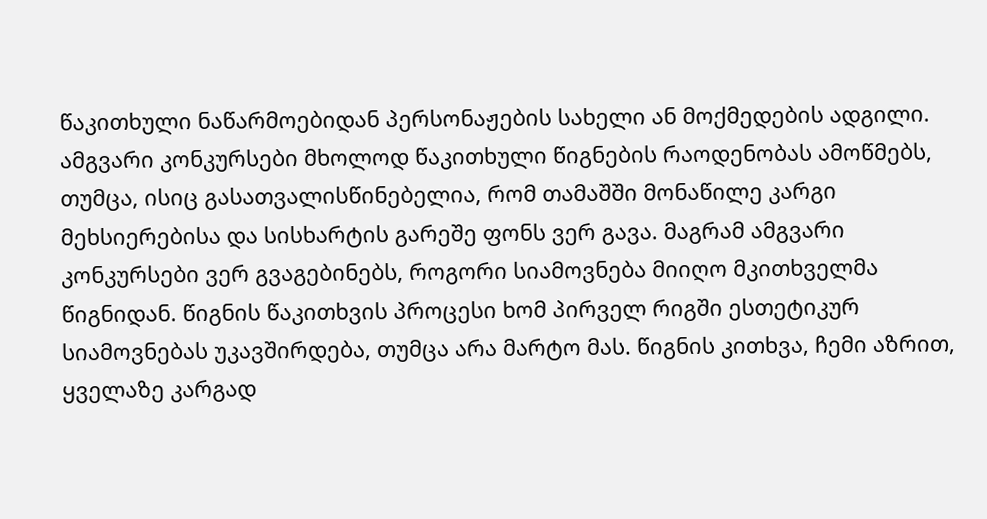წაკითხული ნაწარმოებიდან პერსონაჟების სახელი ან მოქმედების ადგილი. ამგვარი კონკურსები მხოლოდ წაკითხული წიგნების რაოდენობას ამოწმებს, თუმცა, ისიც გასათვალისწინებელია, რომ თამაშში მონაწილე კარგი მეხსიერებისა და სისხარტის გარეშე ფონს ვერ გავა. მაგრამ ამგვარი კონკურსები ვერ გვაგებინებს, როგორი სიამოვნება მიიღო მკითხველმა წიგნიდან. წიგნის წაკითხვის პროცესი ხომ პირველ რიგში ესთეტიკურ სიამოვნებას უკავშირდება, თუმცა არა მარტო მას. წიგნის კითხვა, ჩემი აზრით, ყველაზე კარგად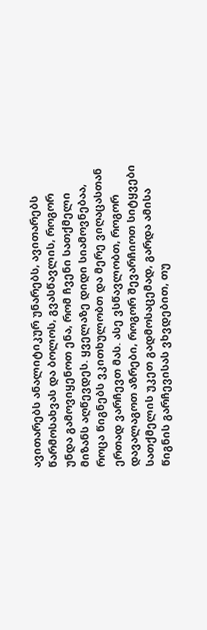ავითარებს ანალიტიკურ უნარებს, ავითარებს წარმოსახვას და ბოლოს, გვასწავლის, როგორ უნდა გამოვიყენოთ ენა, რომ ჩვენი სათქმელი მიზანს აღწევდეს. ყველაზე დიდი სიამოვნებაა, როცა წიგნებს ვკითხულობთ და მერე ვიღაცასთან ერთად ვარჩევთ მას. ასე ვსწავლობთ, როგორ დავალაგოთ აზრები, როგორ შევარჩიოთ სიტყვები სათქმელის უკეთ გადმოსაცემად, გარდა ამისა წიგნის გარჩევისას ვხვდებით, თუ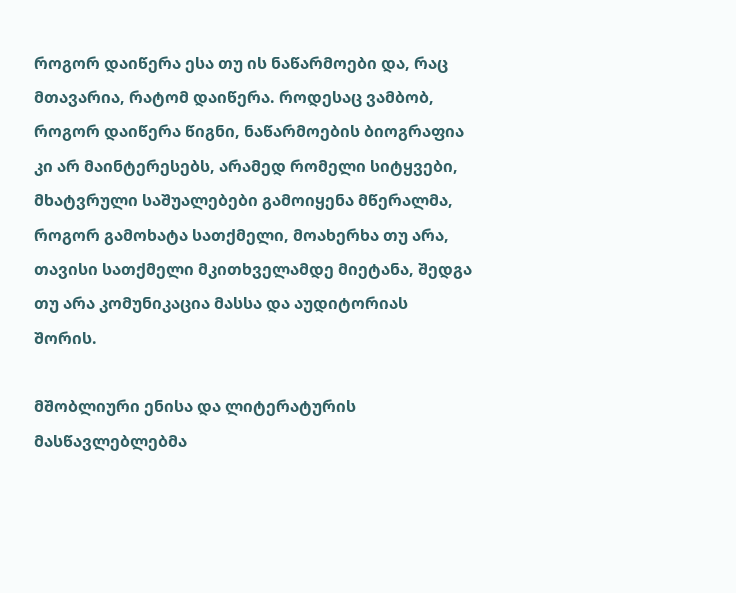როგორ დაიწერა ესა თუ ის ნაწარმოები და, რაც მთავარია, რატომ დაიწერა. როდესაც ვამბობ, როგორ დაიწერა წიგნი, ნაწარმოების ბიოგრაფია კი არ მაინტერესებს, არამედ რომელი სიტყვები, მხატვრული საშუალებები გამოიყენა მწერალმა, როგორ გამოხატა სათქმელი, მოახერხა თუ არა, თავისი სათქმელი მკითხველამდე მიეტანა, შედგა თუ არა კომუნიკაცია მასსა და აუდიტორიას შორის.

მშობლიური ენისა და ლიტერატურის მასწავლებლებმა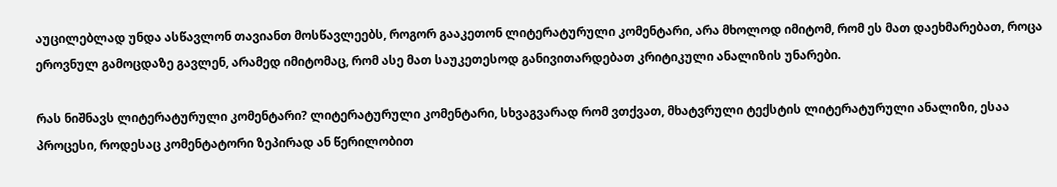აუცილებლად უნდა ასწავლონ თავიანთ მოსწავლეებს, როგორ გააკეთონ ლიტერატურული კომენტარი, არა მხოლოდ იმიტომ, რომ ეს მათ დაეხმარებათ, როცა ეროვნულ გამოცდაზე გავლენ, არამედ იმიტომაც, რომ ასე მათ საუკეთესოდ განივითარდებათ კრიტიკული ანალიზის უნარები.

რას ნიშნავს ლიტერატურული კომენტარი? ლიტერატურული კომენტარი, სხვაგვარად რომ ვთქვათ, მხატვრული ტექსტის ლიტერატურული ანალიზი, ესაა პროცესი, როდესაც კომენტატორი ზეპირად ან წერილობით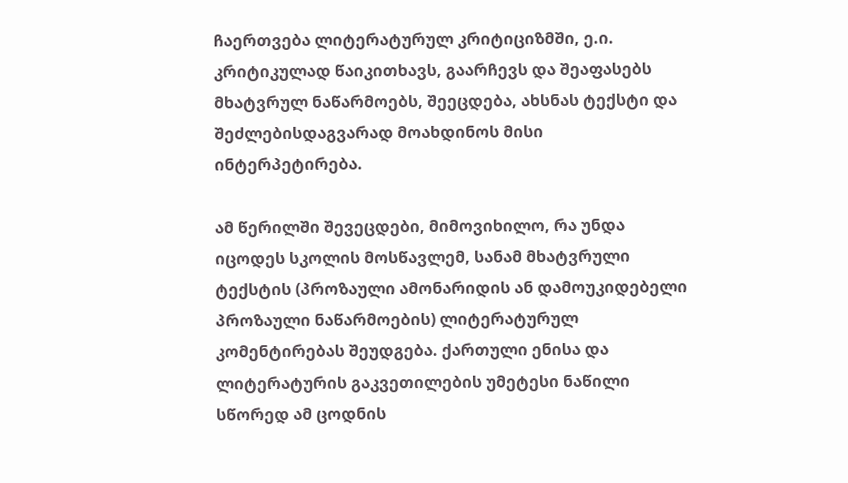ჩაერთვება ლიტერატურულ კრიტიციზმში, ე.ი. კრიტიკულად წაიკითხავს, გაარჩევს და შეაფასებს მხატვრულ ნაწარმოებს, შეეცდება, ახსნას ტექსტი და შეძლებისდაგვარად მოახდინოს მისი ინტერპეტირება.

ამ წერილში შევეცდები, მიმოვიხილო, რა უნდა იცოდეს სკოლის მოსწავლემ, სანამ მხატვრული ტექსტის (პროზაული ამონარიდის ან დამოუკიდებელი პროზაული ნაწარმოების) ლიტერატურულ კომენტირებას შეუდგება. ქართული ენისა და ლიტერატურის გაკვეთილების უმეტესი ნაწილი სწორედ ამ ცოდნის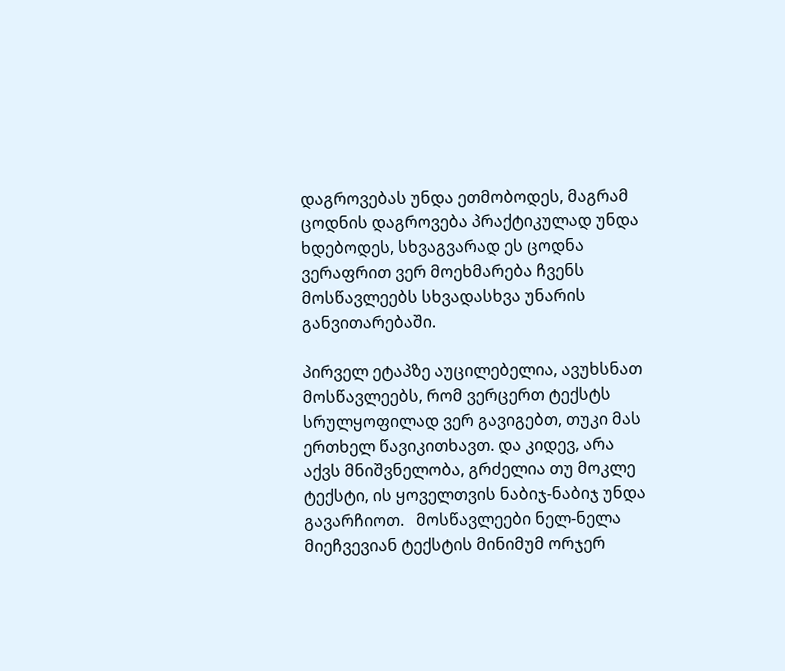დაგროვებას უნდა ეთმობოდეს, მაგრამ ცოდნის დაგროვება პრაქტიკულად უნდა ხდებოდეს, სხვაგვარად ეს ცოდნა ვერაფრით ვერ მოეხმარება ჩვენს მოსწავლეებს სხვადასხვა უნარის განვითარებაში.

პირველ ეტაპზე აუცილებელია, ავუხსნათ მოსწავლეებს, რომ ვერცერთ ტექსტს სრულყოფილად ვერ გავიგებთ, თუკი მას ერთხელ წავიკითხავთ. და კიდევ, არა აქვს მნიშვნელობა, გრძელია თუ მოკლე ტექსტი, ის ყოველთვის ნაბიჯ-ნაბიჯ უნდა გავარჩიოთ.   მოსწავლეები ნელ-ნელა მიეჩვევიან ტექსტის მინიმუმ ორჯერ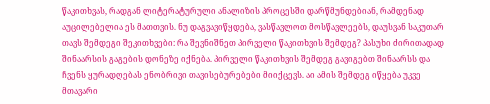წაკითხვას, რადგან ლიტერატურული ანალიზის პროცესში დარწმუნდებიან, რამდენად აუცილებელია ეს მათთვის. ნუ დაგვავიწყდება, ვასწავლოთ მოსწავლეებს, დაუსვან საკუთარ თავს შემდეგი შეკითხვები: რა შევნიშნეთ პირველი წაკითხვის შემდეგ? პასუხი ძირითადად შინაარსის გაგების დონეზე იქნება. პირველი წაკითხვის შემდეგ გავიგებთ შინაარსს და ჩვენს ყურადღებას ენობრივი თავისებურებები მიიქცევს. აი ამის შემდეგ იწყება უკვე მთავარი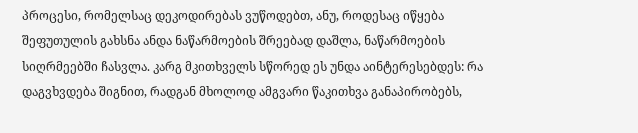პროცესი, რომელსაც დეკოდირებას ვუწოდებთ, ანუ, როდესაც იწყება შეფუთულის გახსნა ანდა ნაწარმოების შრეებად დაშლა, ნაწარმოების სიღრმეებში ჩასვლა. კარგ მკითხველს სწორედ ეს უნდა აინტერესებდეს: რა დაგვხვდება შიგნით, რადგან მხოლოდ ამგვარი წაკითხვა განაპირობებს,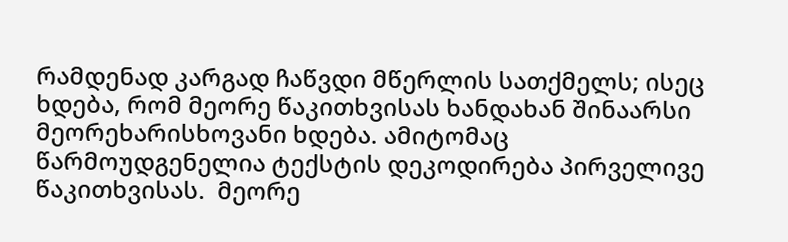რამდენად კარგად ჩაწვდი მწერლის სათქმელს; ისეც ხდება, რომ მეორე წაკითხვისას ხანდახან შინაარსი მეორეხარისხოვანი ხდება. ამიტომაც წარმოუდგენელია ტექსტის დეკოდირება პირველივე წაკითხვისას.  მეორე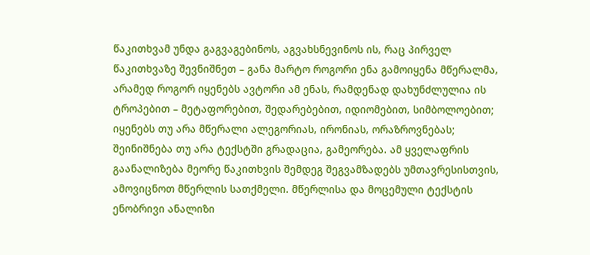წაკითხვამ უნდა გაგვაგებინოს, აგვახსნევინოს ის, რაც პირველ წაკითხვაზე შევნიშნეთ – განა მარტო როგორი ენა გამოიყენა მწერალმა, არამედ როგორ იყენებს ავტორი ამ ენას, რამდენად დახუნძლულია ის ტროპებით – მეტაფორებით, შედარებებით, იდიომებით, სიმბოლოებით; იყენებს თუ არა მწერალი ალეგორიას, ირონიას, ორაზროვნებას; შეინიშნება თუ არა ტექსტში გრადაცია, გამეორება. ამ ყველაფრის გაანალიზება მეორე წაკითხვის შემდეგ შეგვამზადებს უმთავრესისთვის, ამოვიცნოთ მწერლის სათქმელი. მწერლისა და მოცემული ტექსტის ენობრივი ანალიზი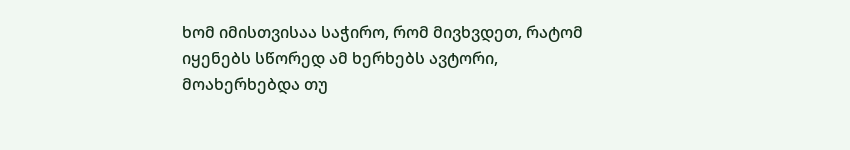ხომ იმისთვისაა საჭირო, რომ მივხვდეთ, რატომ იყენებს სწორედ ამ ხერხებს ავტორი, მოახერხებდა თუ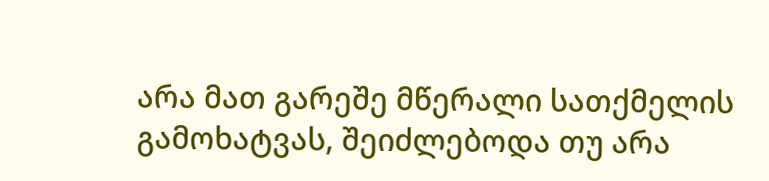არა მათ გარეშე მწერალი სათქმელის გამოხატვას, შეიძლებოდა თუ არა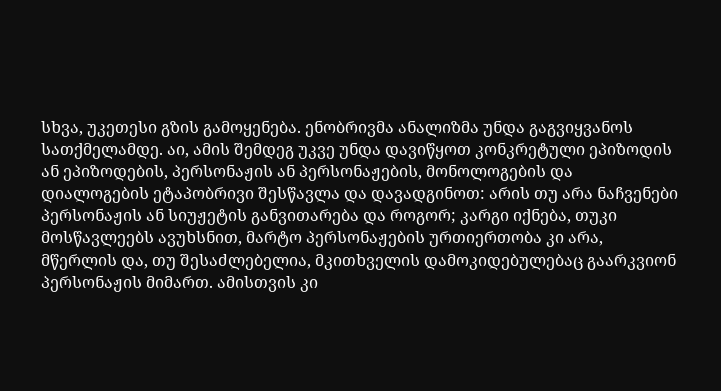სხვა, უკეთესი გზის გამოყენება. ენობრივმა ანალიზმა უნდა გაგვიყვანოს სათქმელამდე. აი, ამის შემდეგ უკვე უნდა დავიწყოთ კონკრეტული ეპიზოდის ან ეპიზოდების, პერსონაჟის ან პერსონაჟების, მონოლოგების და დიალოგების ეტაპობრივი შესწავლა და დავადგინოთ: არის თუ არა ნაჩვენები პერსონაჟის ან სიუჟეტის განვითარება და როგორ; კარგი იქნება, თუკი მოსწავლეებს ავუხსნით, მარტო პერსონაჟების ურთიერთობა კი არა, მწერლის და, თუ შესაძლებელია, მკითხველის დამოკიდებულებაც გაარკვიონ პერსონაჟის მიმართ. ამისთვის კი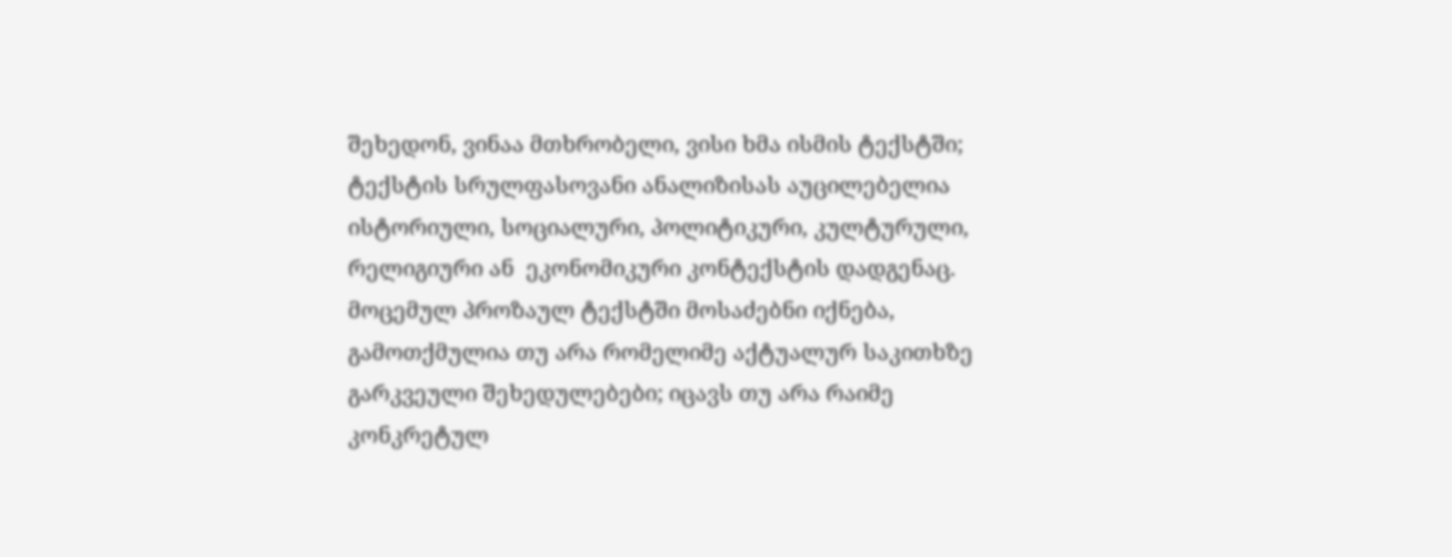შეხედონ, ვინაა მთხრობელი, ვისი ხმა ისმის ტექსტში; ტექსტის სრულფასოვანი ანალიზისას აუცილებელია ისტორიული, სოციალური, პოლიტიკური, კულტურული, რელიგიური ან  ეკონომიკური კონტექსტის დადგენაც. მოცემულ პროზაულ ტექსტში მოსაძებნი იქნება, გამოთქმულია თუ არა რომელიმე აქტუალურ საკითხზე გარკვეული შეხედულებები; იცავს თუ არა რაიმე კონკრეტულ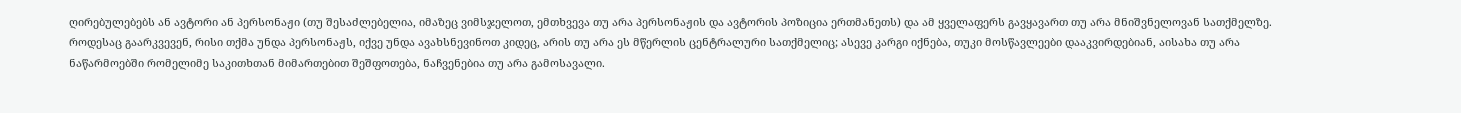ღირებულებებს ან ავტორი ან პერსონაჟი (თუ შესაძლებელია, იმაზეც ვიმსჯელოთ, ემთხვევა თუ არა პერსონაჟის და ავტორის პოზიცია ერთმანეთს) და ამ ყველაფერს გავყავართ თუ არა მნიშვნელოვან სათქმელზე. როდესაც გაარკვევენ, რისი თქმა უნდა პერსონაჟს, იქვე უნდა ავახსნევინოთ კიდეც, არის თუ არა ეს მწერლის ცენტრალური სათქმელიც; ასევე კარგი იქნება, თუკი მოსწავლეები დააკვირდებიან, აისახა თუ არა ნაწარმოებში რომელიმე საკითხთან მიმართებით შეშფოთება, ნაჩვენებია თუ არა გამოსავალი.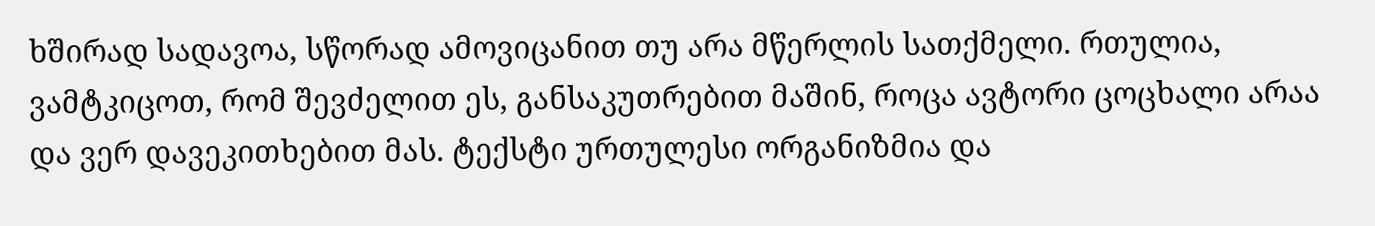ხშირად სადავოა, სწორად ამოვიცანით თუ არა მწერლის სათქმელი. რთულია, ვამტკიცოთ, რომ შევძელით ეს, განსაკუთრებით მაშინ, როცა ავტორი ცოცხალი არაა და ვერ დავეკითხებით მას. ტექსტი ურთულესი ორგანიზმია და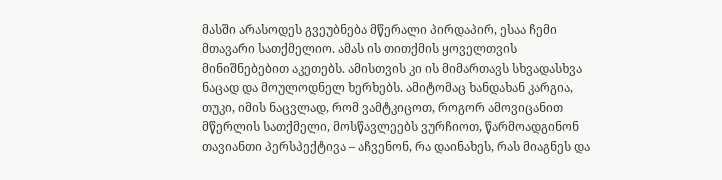მასში არასოდეს გვეუბნება მწერალი პირდაპირ, ესაა ჩემი მთავარი სათქმელიო. ამას ის თითქმის ყოველთვის მინიშნებებით აკეთებს. ამისთვის კი ის მიმართავს სხვადასხვა ნაცად და მოულოდნელ ხერხებს. ამიტომაც ხანდახან კარგია, თუკი, იმის ნაცვლად, რომ ვამტკიცოთ, როგორ ამოვიცანით მწერლის სათქმელი, მოსწავლეებს ვურჩიოთ, წარმოადგინონ თავიანთი პერსპექტივა – აჩვენონ, რა დაინახეს, რას მიაგნეს და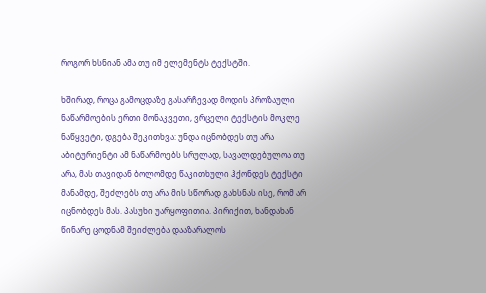როგორ ხსნიან ამა თუ იმ ელემენტს ტექსტში.

ხშირად, როცა გამოცდაზე გასარჩევად მოდის პროზაული ნაწარმოების ერთი მონაკვეთი, ვრცელი ტექსტის მოკლე ნაწყვეტი, დგება შეკითხვა: უნდა იცნობდეს თუ არა აბიტურიენტი ამ ნაწარმოებს სრულად, სავალდებულოა თუ არა, მას თავიდან ბოლომდე წაკითხული ჰქონდეს ტექსტი მანამდე, შეძლებს თუ არა მის სწორად გახსნას ისე, რომ არ იცნობდეს მას. პასუხი უარყოფითია. პირიქით, ხანდახან წინარე ცოდნამ შეიძლება დააზარალოს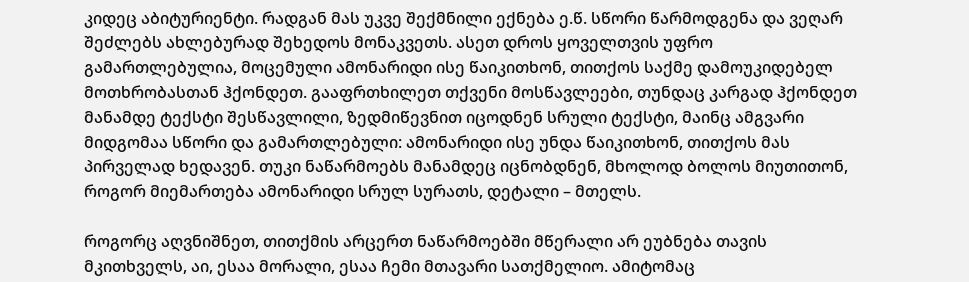კიდეც აბიტურიენტი. რადგან მას უკვე შექმნილი ექნება ე.წ. სწორი წარმოდგენა და ვეღარ შეძლებს ახლებურად შეხედოს მონაკვეთს. ასეთ დროს ყოველთვის უფრო გამართლებულია, მოცემული ამონარიდი ისე წაიკითხონ, თითქოს საქმე დამოუკიდებელ მოთხრობასთან ჰქონდეთ. გააფრთხილეთ თქვენი მოსწავლეები, თუნდაც კარგად ჰქონდეთ მანამდე ტექსტი შესწავლილი, ზედმიწევნით იცოდნენ სრული ტექსტი, მაინც ამგვარი მიდგომაა სწორი და გამართლებული: ამონარიდი ისე უნდა წაიკითხონ, თითქოს მას პირველად ხედავენ. თუკი ნაწარმოებს მანამდეც იცნობდნენ, მხოლოდ ბოლოს მიუთითონ, როგორ მიემართება ამონარიდი სრულ სურათს, დეტალი – მთელს.

როგორც აღვნიშნეთ, თითქმის არცერთ ნაწარმოებში მწერალი არ ეუბნება თავის მკითხველს, აი, ესაა მორალი, ესაა ჩემი მთავარი სათქმელიო. ამიტომაც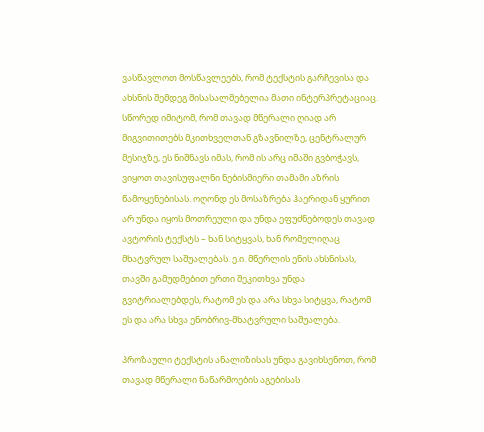ვასწავლოთ მოსწავლეებს, რომ ტექსტის გარჩევისა და ახსნის შემდეგ მისასალმებელია მათი ინტერპრეტაციაც. სწორედ იმიტომ, რომ თავად მწერალი ღიად არ მიგვითითებს მკითხველთან გზავნილზე, ცენტრალურ მესიჯზე, ეს ნიშნავს იმას, რომ ის არც იმაში გვბოჭავს, ვიყოთ თავისუფალნი ნებისმიერი თამამი აზრის წამოყენებისას. ოღონდ ეს მოსაზრება ჰაერიდან ყურით არ უნდა იყოს მოთრეული და უნდა ეფუძნებოდეს თავად ავტორის ტექსტს – ხან სიტყვას, ხან რომელიღაც მხატვრულ საშუალებას. ე.ი. მწერლის ენის ახსნისას, თავში გამუდმებით ერთი შეკითხვა უნდა გვიტრიალებდეს, რატომ ეს და არა სხვა სიტყვა, რატომ ეს და არა სხვა ენობრივ-მხატვრული საშუალება.

პროზაული ტექსტის ანალიზისას უნდა გავიხსენოთ, რომ თავად მწერალი ნაწარმოების აგებისას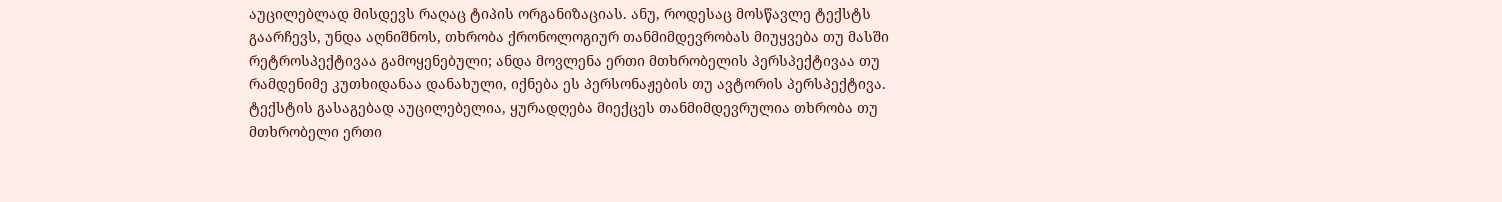აუცილებლად მისდევს რაღაც ტიპის ორგანიზაციას. ანუ, როდესაც მოსწავლე ტექსტს  გაარჩევს, უნდა აღნიშნოს, თხრობა ქრონოლოგიურ თანმიმდევრობას მიუყვება თუ მასში რეტროსპექტივაა გამოყენებული; ანდა მოვლენა ერთი მთხრობელის პერსპექტივაა თუ რამდენიმე კუთხიდანაა დანახული, იქნება ეს პერსონაჟების თუ ავტორის პერსპექტივა. ტექსტის გასაგებად აუცილებელია, ყურადღება მიექცეს თანმიმდევრულია თხრობა თუ მთხრობელი ერთი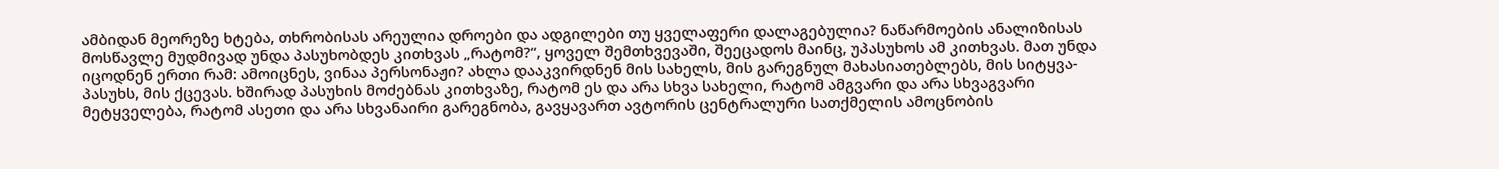ამბიდან მეორეზე ხტება, თხრობისას არეულია დროები და ადგილები თუ ყველაფერი დალაგებულია? ნაწარმოების ანალიზისას მოსწავლე მუდმივად უნდა პასუხობდეს კითხვას „რატომ?“, ყოველ შემთხვევაში, შეეცადოს მაინც, უპასუხოს ამ კითხვას. მათ უნდა იცოდნენ ერთი რამ: ამოიცნეს, ვინაა პერსონაჟი? ახლა დააკვირდნენ მის სახელს, მის გარეგნულ მახასიათებლებს, მის სიტყვა-პასუხს, მის ქცევას. ხშირად პასუხის მოძებნას კითხვაზე, რატომ ეს და არა სხვა სახელი, რატომ ამგვარი და არა სხვაგვარი მეტყველება, რატომ ასეთი და არა სხვანაირი გარეგნობა, გავყავართ ავტორის ცენტრალური სათქმელის ამოცნობის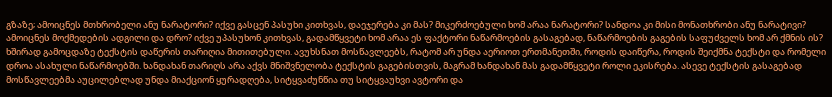გზაზე; ამოიცნეს მთხრობელი ანუ ნარატორი? იქვე გასცენ პასუხი კითხვას, დაეჯერება კი მას? მიკერძოებული ხომ არაა ნარატორი? სანდოა კი მისი მონათხრობი ანუ ნარატივი? ამოიცნეს მოქმედების ადგილი და დრო? იქვე უპასუხონ კითხვას, გადამწყვეტი ხომ არაა ეს ფაქტორი ნაწარმოების გასაგებად, ნაწარმოების გაგების საფუძველს ხომ არ ქმნის ის? ხშირად გამოცდაზე ტექსტის დაწერის თარიღია მითითებული. ავუხსნათ მოსწავლეებს, რატომ არ უნდა აერიოთ ერთმანეთში, როდის დაიწერა, როდის შეიქმნა ტექსტი და რომელი დროა ასახული ნაწარმოებში. ხანდახან თარიღს არა აქვს მნიშვნელობა ტექსტის გაგებისთვის, მაგრამ ხანდახან მას გადამწყვეტი როლი ეკისრება. ასევე ტექსტის გასაგებად მოსწავლეებმა აუცილებლად უნდა მიაქციონ ყურადღება, სიტყვაძუნწია თუ სიტყვაუხვი ავტორი და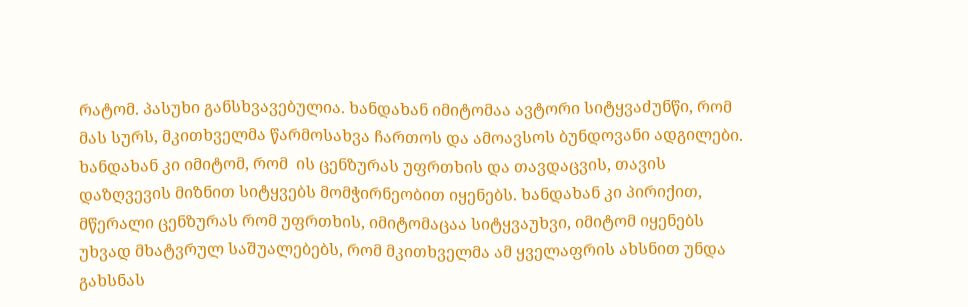რატომ. პასუხი განსხვავებულია. ხანდახან იმიტომაა ავტორი სიტყვაძუნწი, რომ მას სურს, მკითხველმა წარმოსახვა ჩართოს და ამოავსოს ბუნდოვანი ადგილები. ხანდახან კი იმიტომ, რომ  ის ცენზურას უფრთხის და თავდაცვის, თავის დაზღვევის მიზნით სიტყვებს მომჭირნეობით იყენებს. ხანდახან კი პირიქით, მწერალი ცენზურას რომ უფრთხის, იმიტომაცაა სიტყვაუხვი, იმიტომ იყენებს უხვად მხატვრულ საშუალებებს, რომ მკითხველმა ამ ყველაფრის ახსნით უნდა გახსნას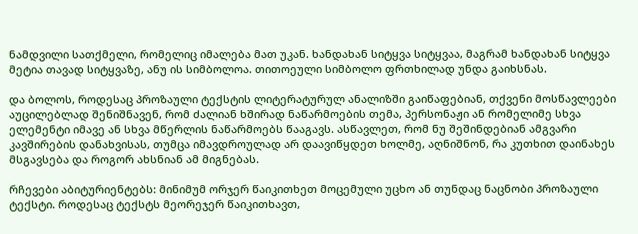ნამდვილი სათქმელი, რომელიც იმალება მათ უკან. ხანდახან სიტყვა სიტყვაა, მაგრამ ხანდახან სიტყვა მეტია თავად სიტყვაზე, ანუ ის სიმბოლოა. თითოეული სიმბოლო ფრთხილად უნდა გაიხსნას.

და ბოლოს, როდესაც პროზაული ტექსტის ლიტერატურულ ანალიზში გაიწაფებიან, თქვენი მოსწავლეები აუცილებლად შენიშნავენ, რომ ძალიან ხშირად ნაწარმოების თემა, პერსონაჟი ან რომელიმე სხვა ელემენტი იმავე ან სხვა მწერლის ნაწარმოებს წააგავს. ასწავლეთ, რომ ნუ შეშინდებიან ამგვარი კავშირების დანახვისას, თუმცა იმავდროულად არ დაავიწყდეთ ხოლმე, აღნიშნონ, რა კუთხით დაინახეს მსგავსება და როგორ ახსნიან ამ მიგნებას.

რჩევები აბიტურიენტებს: მინიმუმ ორჯერ წაიკითხეთ მოცემული უცხო ან თუნდაც ნაცნობი პროზაული ტექსტი. როდესაც ტექსტს მეორეჯერ წაიკითხავთ,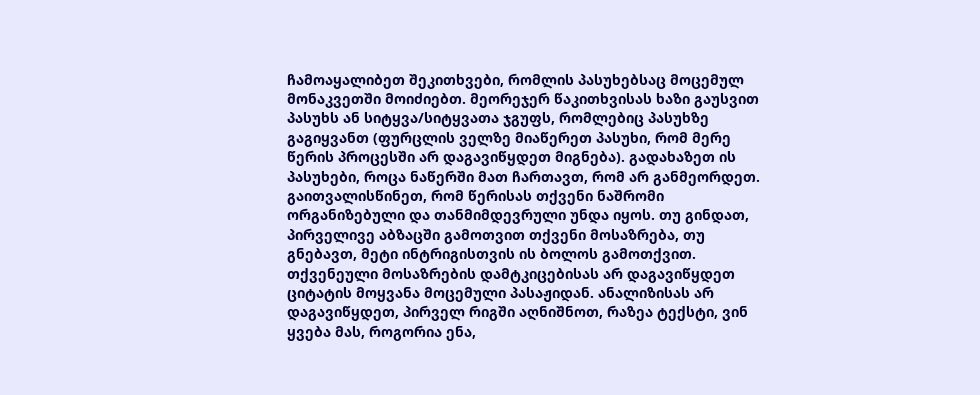ჩამოაყალიბეთ შეკითხვები, რომლის პასუხებსაც მოცემულ მონაკვეთში მოიძიებთ. მეორეჯერ წაკითხვისას ხაზი გაუსვით პასუხს ან სიტყვა/სიტყვათა ჯგუფს, რომლებიც პასუხზე გაგიყვანთ (ფურცლის ველზე მიაწერეთ პასუხი, რომ მერე წერის პროცესში არ დაგავიწყდეთ მიგნება). გადახაზეთ ის პასუხები, როცა ნაწერში მათ ჩართავთ, რომ არ განმეორდეთ. გაითვალისწინეთ, რომ წერისას თქვენი ნაშრომი ორგანიზებული და თანმიმდევრული უნდა იყოს. თუ გინდათ, პირველივე აბზაცში გამოთვით თქვენი მოსაზრება, თუ გნებავთ, მეტი ინტრიგისთვის ის ბოლოს გამოთქვით. თქვენეული მოსაზრების დამტკიცებისას არ დაგავიწყდეთ ციტატის მოყვანა მოცემული პასაჟიდან. ანალიზისას არ დაგავიწყდეთ, პირველ რიგში აღნიშნოთ, რაზეა ტექსტი, ვინ ყვება მას, როგორია ენა,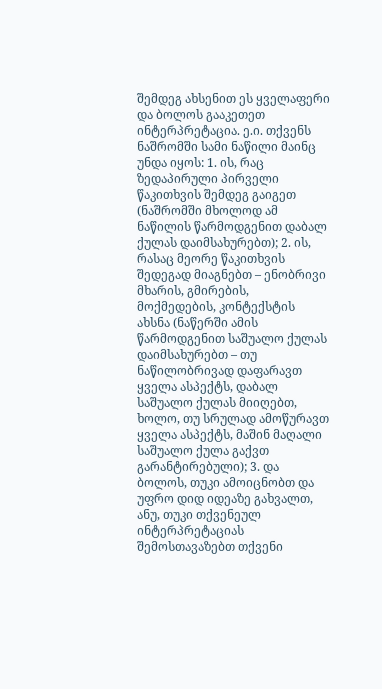შემდეგ ახსენით ეს ყველაფერი და ბოლოს გააკეთეთ ინტერპრეტაცია. ე.ი. თქვენს ნაშრომში სამი ნაწილი მაინც უნდა იყოს: 1. ის, რაც ზედაპირული პირველი წაკითხვის შემდეგ გაიგეთ (ნაშრომში მხოლოდ ამ ნაწილის წარმოდგენით დაბალ ქულას დაიმსახურებთ); 2. ის, რასაც მეორე წაკითხვის შედეგად მიაგნებთ – ენობრივი მხარის, გმირების, მოქმედების, კონტექსტის ახსნა (ნაწერში ამის წარმოდგენით საშუალო ქულას დაიმსახურებთ – თუ ნაწილობრივად დაფარავთ ყველა ასპექტს, დაბალ საშუალო ქულას მიიღებთ, ხოლო, თუ სრულად ამოწურავთ ყველა ასპექტს, მაშინ მაღალი საშუალო ქულა გაქვთ გარანტირებული); 3. და ბოლოს, თუკი ამოიცნობთ და უფრო დიდ იდეაზე გახვალთ, ანუ, თუკი თქვენეულ ინტერპრეტაციას შემოსთავაზებთ თქვენი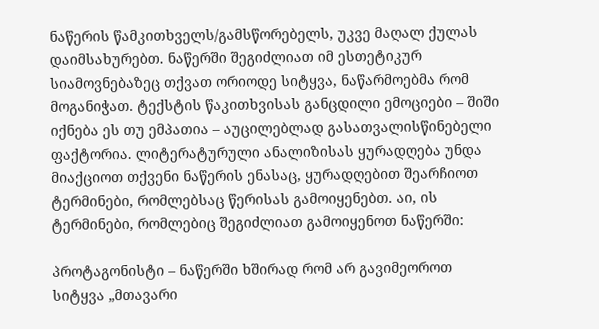ნაწერის წამკითხველს/გამსწორებელს, უკვე მაღალ ქულას დაიმსახურებთ. ნაწერში შეგიძლიათ იმ ესთეტიკურ სიამოვნებაზეც თქვათ ორიოდე სიტყვა, ნაწარმოებმა რომ მოგანიჭათ. ტექსტის წაკითხვისას განცდილი ემოციები – შიში იქნება ეს თუ ემპათია – აუცილებლად გასათვალისწინებელი ფაქტორია. ლიტერატურული ანალიზისას ყურადღება უნდა მიაქციოთ თქვენი ნაწერის ენასაც, ყურადღებით შეარჩიოთ ტერმინები, რომლებსაც წერისას გამოიყენებთ. აი, ის ტერმინები, რომლებიც შეგიძლიათ გამოიყენოთ ნაწერში:

პროტაგონისტი – ნაწერში ხშირად რომ არ გავიმეოროთ სიტყვა „მთავარი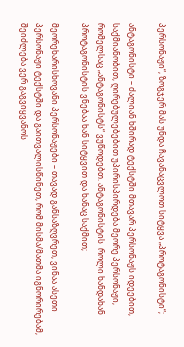პერსონაჟი“, ზოგჯერ მას უნდა ჩავანაცვლოთ სიტყვა „პროტაგონისტი“;

ანტაგონისტი – ძალიან ხშირად ტექსტში მთავარ პერსონაჟს იდეებით, საქმიანობით, ღირებულებებით უპირისპირდება მეორე პერსონაჟი, რომელსაც „ანტაგონისტს“ ვუწოდებთ. ანტაგონისტის  როლი ხანდახან პროტაგონისტის ვნებაა ხან სიტყვით და ხანაც საქმით;

მეორეხარისხოვანი პერსონაჟები – თავად განსაზღვრეთ, ვინაა ასეთი პერსონაჟი ტექსტში და გაითვალისწინეთ, რომ მისმა/მათმა იგნორირებამ, შეიძლება ვერ გაგვიყვანოს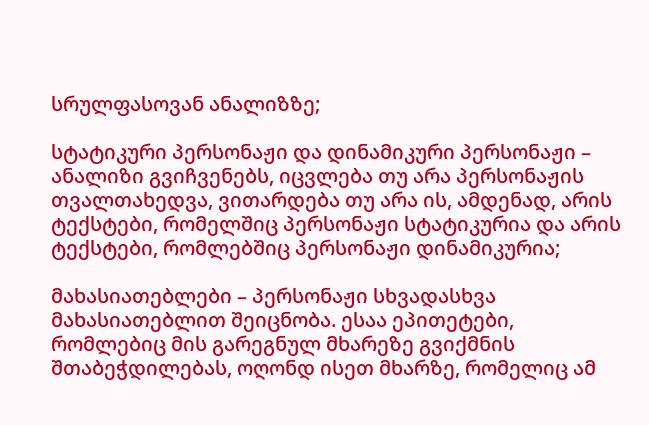სრულფასოვან ანალიზზე;

სტატიკური პერსონაჟი და დინამიკური პერსონაჟი – ანალიზი გვიჩვენებს, იცვლება თუ არა პერსონაჟის თვალთახედვა, ვითარდება თუ არა ის, ამდენად, არის ტექსტები, რომელშიც პერსონაჟი სტატიკურია და არის ტექსტები, რომლებშიც პერსონაჟი დინამიკურია;

მახასიათებლები – პერსონაჟი სხვადასხვა მახასიათებლით შეიცნობა. ესაა ეპითეტები, რომლებიც მის გარეგნულ მხარეზე გვიქმნის შთაბეჭდილებას, ოღონდ ისეთ მხარზე, რომელიც ამ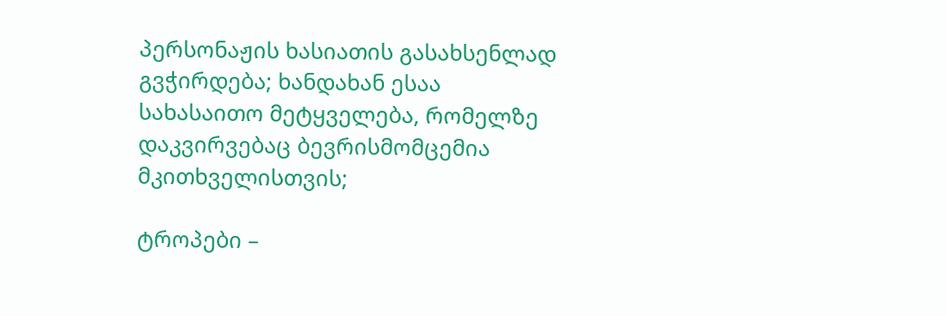პერსონაჟის ხასიათის გასახსენლად გვჭირდება; ხანდახან ესაა სახასაითო მეტყველება, რომელზე დაკვირვებაც ბევრისმომცემია მკითხველისთვის;

ტროპები –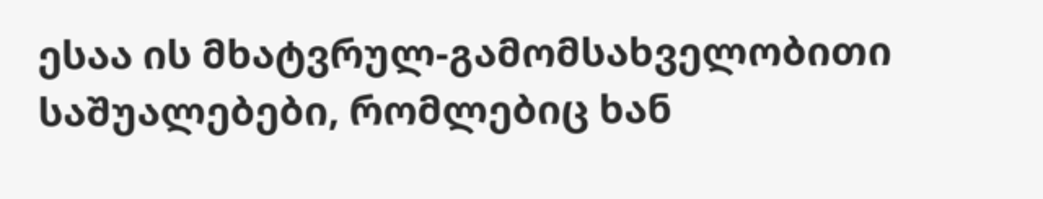ესაა ის მხატვრულ-გამომსახველობითი საშუალებები, რომლებიც ხან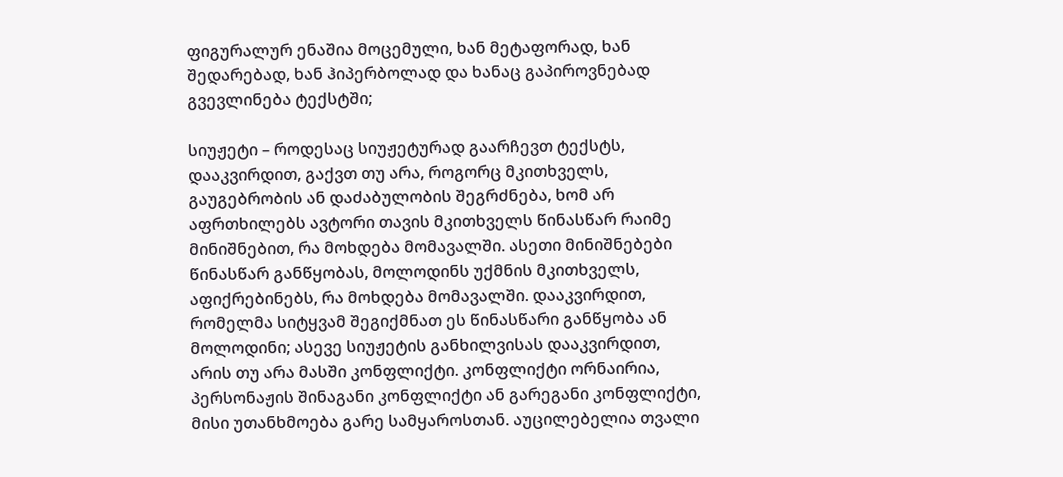ფიგურალურ ენაშია მოცემული, ხან მეტაფორად, ხან შედარებად, ხან ჰიპერბოლად და ხანაც გაპიროვნებად გვევლინება ტექსტში;

სიუჟეტი – როდესაც სიუჟეტურად გაარჩევთ ტექსტს, დააკვირდით, გაქვთ თუ არა, როგორც მკითხველს, გაუგებრობის ან დაძაბულობის შეგრძნება, ხომ არ აფრთხილებს ავტორი თავის მკითხველს წინასწარ რაიმე მინიშნებით, რა მოხდება მომავალში. ასეთი მინიშნებები წინასწარ განწყობას, მოლოდინს უქმნის მკითხველს, აფიქრებინებს, რა მოხდება მომავალში. დააკვირდით, რომელმა სიტყვამ შეგიქმნათ ეს წინასწარი განწყობა ან მოლოდინი; ასევე სიუჟეტის განხილვისას დააკვირდით, არის თუ არა მასში კონფლიქტი. კონფლიქტი ორნაირია, პერსონაჟის შინაგანი კონფლიქტი ან გარეგანი კონფლიქტი, მისი უთანხმოება გარე სამყაროსთან. აუცილებელია თვალი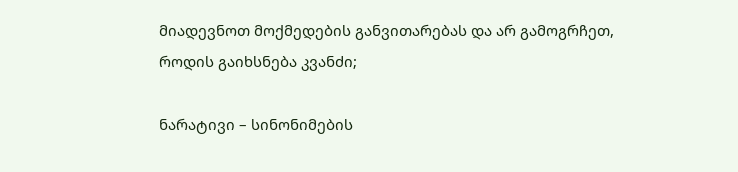მიადევნოთ მოქმედების განვითარებას და არ გამოგრჩეთ, როდის გაიხსნება კვანძი;

ნარატივი – სინონიმების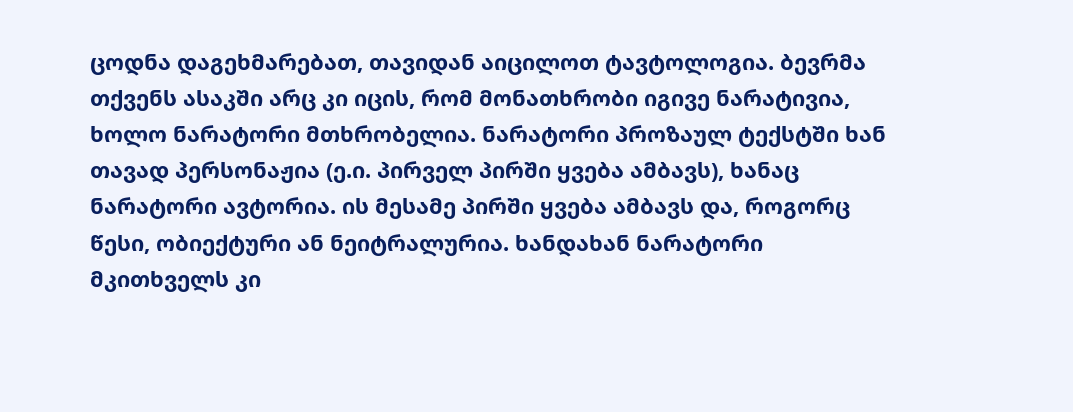ცოდნა დაგეხმარებათ, თავიდან აიცილოთ ტავტოლოგია. ბევრმა თქვენს ასაკში არც კი იცის, რომ მონათხრობი იგივე ნარატივია, ხოლო ნარატორი მთხრობელია. ნარატორი პროზაულ ტექსტში ხან თავად პერსონაჟია (ე.ი. პირველ პირში ყვება ამბავს), ხანაც ნარატორი ავტორია. ის მესამე პირში ყვება ამბავს და, როგორც წესი, ობიექტური ან ნეიტრალურია. ხანდახან ნარატორი მკითხველს კი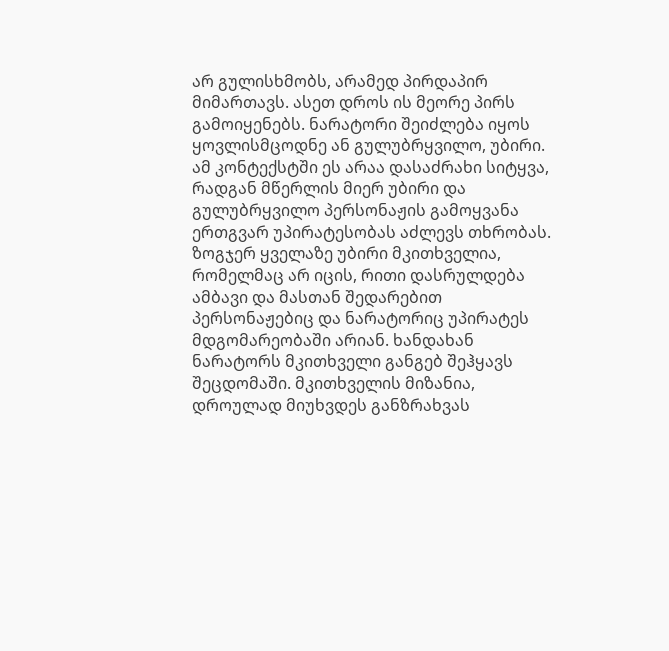არ გულისხმობს, არამედ პირდაპირ მიმართავს. ასეთ დროს ის მეორე პირს გამოიყენებს. ნარატორი შეიძლება იყოს ყოვლისმცოდნე ან გულუბრყვილო, უბირი. ამ კონტექსტში ეს არაა დასაძრახი სიტყვა, რადგან მწერლის მიერ უბირი და გულუბრყვილო პერსონაჟის გამოყვანა ერთგვარ უპირატესობას აძლევს თხრობას. ზოგჯერ ყველაზე უბირი მკითხველია, რომელმაც არ იცის, რითი დასრულდება ამბავი და მასთან შედარებით პერსონაჟებიც და ნარატორიც უპირატეს მდგომარეობაში არიან. ხანდახან ნარატორს მკითხველი განგებ შეჰყავს შეცდომაში. მკითხველის მიზანია, დროულად მიუხვდეს განზრახვას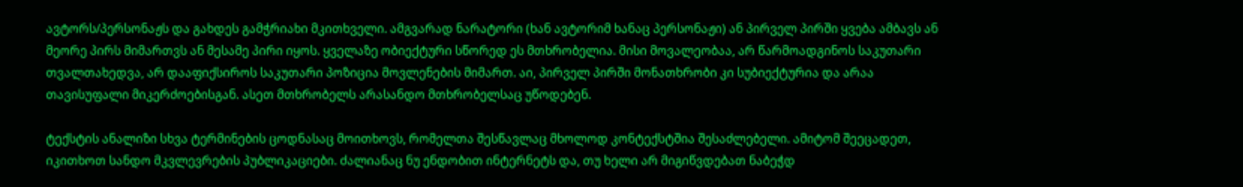ავტორს/პერსონაჟს და გახდეს გამჭრიახი მკითხველი. ამგვარად ნარატორი (ხან ავტორიმ ხანაც პერსონაჟი) ან პირველ პირში ყვება ამბავს ან მეორე პირს მიმართვს ან მესამე პირი იყოს. ყველაზე ობიექტური სწორედ ეს მთხრობელია. მისი მოვალეობაა, არ წარმოადგინოს საკუთარი თვალთახედვა, არ დააფიქსიროს საკუთარი პოზიცია მოვლენების მიმართ. აი, პირველ პირში მონათხრობი კი სუბიექტურია და არაა თავისუფალი მიკერძოებისგან. ასეთ მთხრობელს არასანდო მთხრობელსაც უწოდებენ.

ტექსტის ანალიზი სხვა ტერმინების ცოდნასაც მოითხოვს, რომელთა შესწავლაც მხოლოდ კონტექსტშია შესაძლებელი. ამიტომ შეეცადეთ, იკითხოთ სანდო მკვლევრების პუბლიკაციები. ძალიანაც ნუ ენდობით ინტერნეტს და, თუ ხელი არ მიგიწვდებათ ნაბეჭდ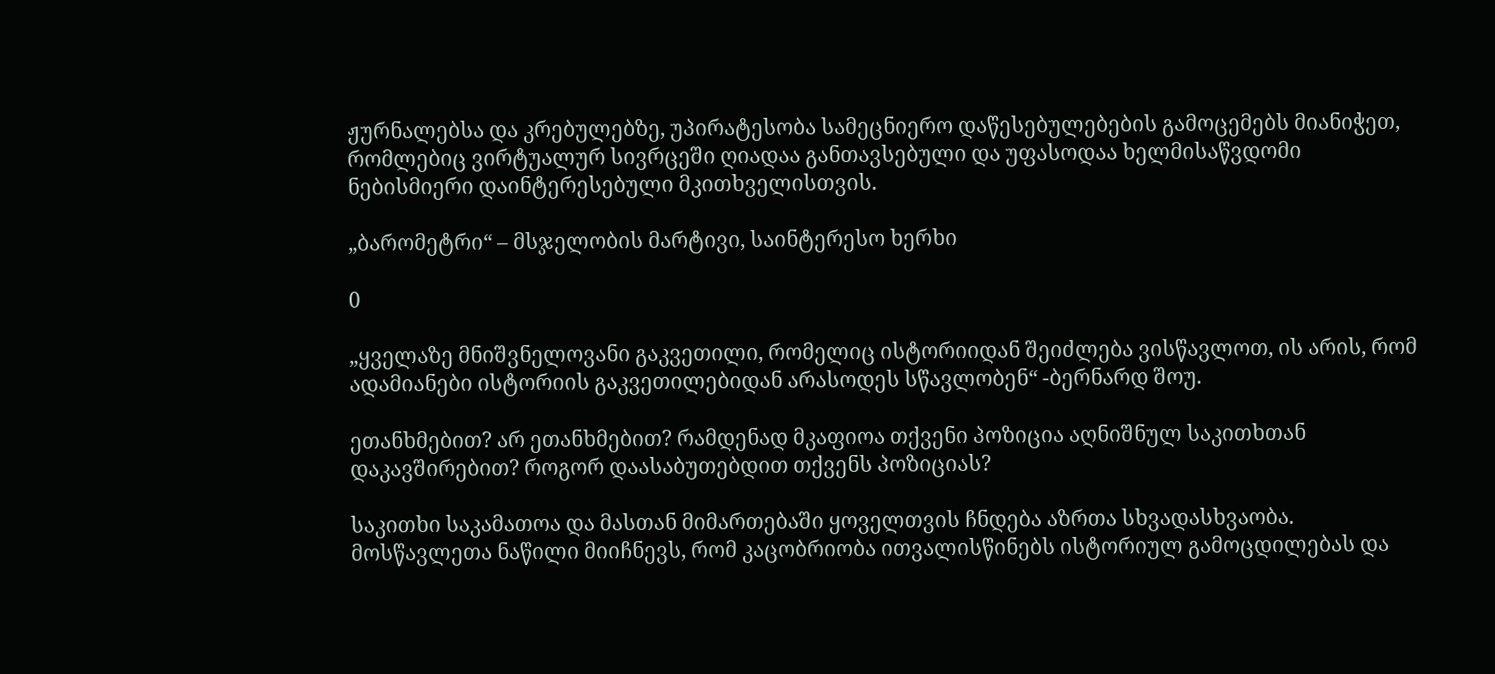ჟურნალებსა და კრებულებზე, უპირატესობა სამეცნიერო დაწესებულებების გამოცემებს მიანიჭეთ, რომლებიც ვირტუალურ სივრცეში ღიადაა განთავსებული და უფასოდაა ხელმისაწვდომი ნებისმიერი დაინტერესებული მკითხველისთვის.

„ბარომეტრი“ – მსჯელობის მარტივი, საინტერესო ხერხი

0

„ყველაზე მნიშვნელოვანი გაკვეთილი, რომელიც ისტორიიდან შეიძლება ვისწავლოთ, ის არის, რომ ადამიანები ისტორიის გაკვეთილებიდან არასოდეს სწავლობენ“ -ბერნარდ შოუ.

ეთანხმებით? არ ეთანხმებით? რამდენად მკაფიოა თქვენი პოზიცია აღნიშნულ საკითხთან დაკავშირებით? როგორ დაასაბუთებდით თქვენს პოზიციას?

საკითხი საკამათოა და მასთან მიმართებაში ყოველთვის ჩნდება აზრთა სხვადასხვაობა. მოსწავლეთა ნაწილი მიიჩნევს, რომ კაცობრიობა ითვალისწინებს ისტორიულ გამოცდილებას და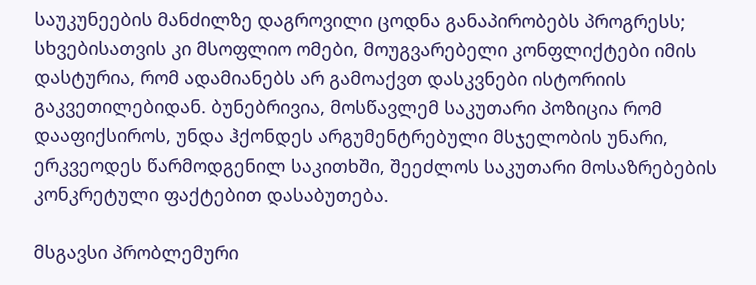საუკუნეების მანძილზე დაგროვილი ცოდნა განაპირობებს პროგრესს; სხვებისათვის კი მსოფლიო ომები, მოუგვარებელი კონფლიქტები იმის დასტურია, რომ ადამიანებს არ გამოაქვთ დასკვნები ისტორიის გაკვეთილებიდან. ბუნებრივია, მოსწავლემ საკუთარი პოზიცია რომ დააფიქსიროს, უნდა ჰქონდეს არგუმენტრებული მსჯელობის უნარი, ერკვეოდეს წარმოდგენილ საკითხში, შეეძლოს საკუთარი მოსაზრებების კონკრეტული ფაქტებით დასაბუთება.

მსგავსი პრობლემური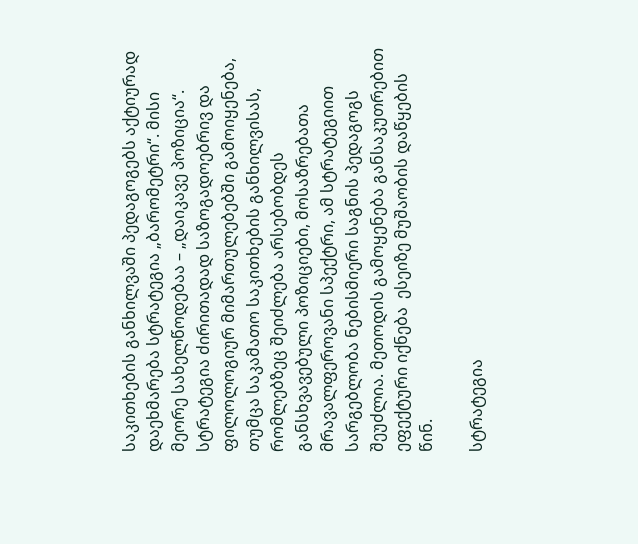საკითხების განხილვაში პედაგოგებს აქტიურად დაეხმარება სტრატეგია „ბარომეტრი“. მისი მეორე სახელწოდებაა – „დაიკავე პოზიცია“.  სტრატეგია ძირითადად საზოგადოებრივ და ფილოლოგიურ მიმართულებებში გამოიყენება, თუმცა საკამათო საკითხების განხილვისას, რომლებზეც შეიძლება არსებობდეს განსხვავებული პოზიციები, მოსაზრებათა მრავალფეროვანი სპექტრი, ამ სტრატეგიით სარგებლობა ნებისმიერი საგნის პედაგოგს შეუძლია. მეთოდის გამოყენება განსაკუთრებით ეფექტური იქნება  ესეიზე მუშაობის დაწყების წინ.

სტრატეგია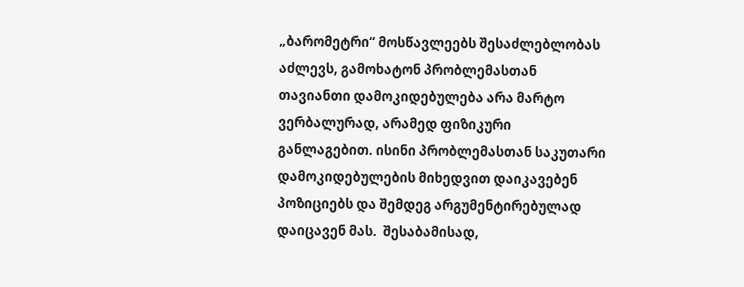„ბარომეტრი“ მოსწავლეებს შესაძლებლობას აძლევს, გამოხატონ პრობლემასთან თავიანთი დამოკიდებულება არა მარტო ვერბალურად, არამედ ფიზიკური განლაგებით. ისინი პრობლემასთან საკუთარი დამოკიდებულების მიხედვით დაიკავებენ პოზიციებს და შემდეგ არგუმენტირებულად დაიცავენ მას.  შესაბამისად,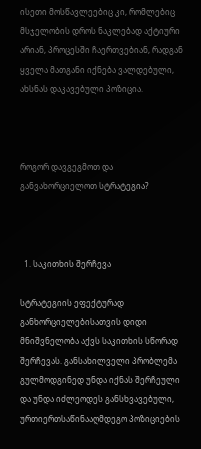ისეთი მოსწავლეებიც კი, რომლებიც მსჯელობის დროს ნაკლებად აქტიური არიან, პროცესში ჩაერთვებიან, რადგან ყველა მათგანი იქნება ვალდებული, ახსნას დაკავებული პოზიცია.



როგორ დავგეგმოთ და განვახორციელოთ სტრატეგია?



  1. საკითხის შერჩევა

სტრატეგიის ეფექტურად განხორციელებისათვის დიდი მნიშვნელობა აქვს საკითხის სწორად შერჩევას. განსახილველი პრობლემა გულმოდგინედ უნდა იქნას შერჩეული და უნდა იძლეოდეს განსხვავებული, ურთიერთსაწინააღმდეგო პოზიციების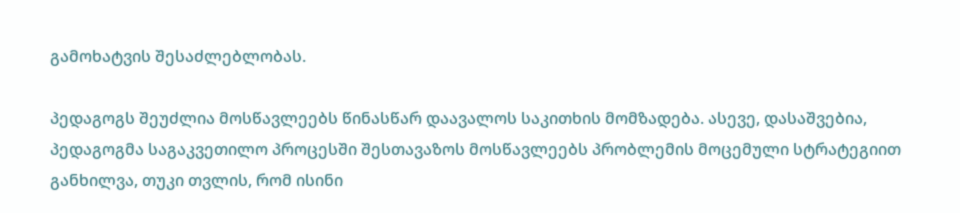გამოხატვის შესაძლებლობას.

პედაგოგს შეუძლია მოსწავლეებს წინასწარ დაავალოს საკითხის მომზადება. ასევე, დასაშვებია, პედაგოგმა საგაკვეთილო პროცესში შესთავაზოს მოსწავლეებს პრობლემის მოცემული სტრატეგიით განხილვა, თუკი თვლის, რომ ისინი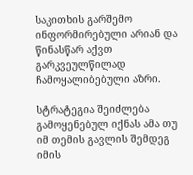საკითხის გარშემო ინფორმირებული არიან და წინასწარ აქვთ გარკვეულწილად ჩამოყალიბებული აზრი.

სტრატეგია შეიძლება გამოყენებულ იქნას ამა თუ იმ თემის გავლის შემდეგ იმის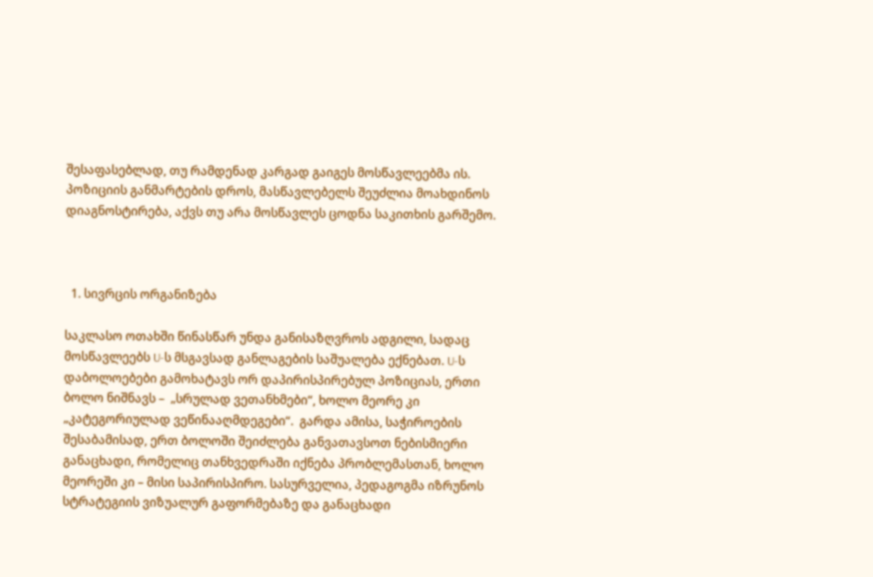შესაფასებლად, თუ რამდენად კარგად გაიგეს მოსწავლეებმა ის. პოზიციის განმარტების დროს, მასწავლებელს შეუძლია მოახდინოს დიაგნოსტირება, აქვს თუ არა მოსწავლეს ცოდნა საკითხის გარშემო.



  1. სივრცის ორგანიზება

საკლასო ოთახში წინასწარ უნდა განისაზღვროს ადგილი, სადაც მოსწავლეებს U-ს მსგავსად განლაგების საშუალება ექნებათ. U-ს დაბოლოებები გამოხატავს ორ დაპირისპირებულ პოზიციას, ერთი ბოლო ნიშნავს –  „სრულად ვეთანხმები“, ხოლო მეორე კი „კატეგორიულად ვეწინააღმდეგები“.  გარდა ამისა, საჭიროების შესაბამისად, ერთ ბოლოში შეიძლება განვათავსოთ ნებისმიერი განაცხადი, რომელიც თანხვედრაში იქნება პრობლემასთან, ხოლო მეორეში კი – მისი საპირისპირო. სასურველია, პედაგოგმა იზრუნოს სტრატეგიის ვიზუალურ გაფორმებაზე და განაცხადი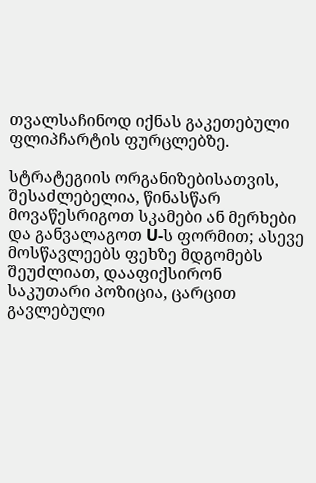თვალსაჩინოდ იქნას გაკეთებული ფლიპჩარტის ფურცლებზე.

სტრატეგიის ორგანიზებისათვის, შესაძლებელია, წინასწარ მოვაწესრიგოთ სკამები ან მერხები და განვალაგოთ U-ს ფორმით; ასევე მოსწავლეებს ფეხზე მდგომებს შეუძლიათ, დააფიქსირონ საკუთარი პოზიცია, ცარცით გავლებული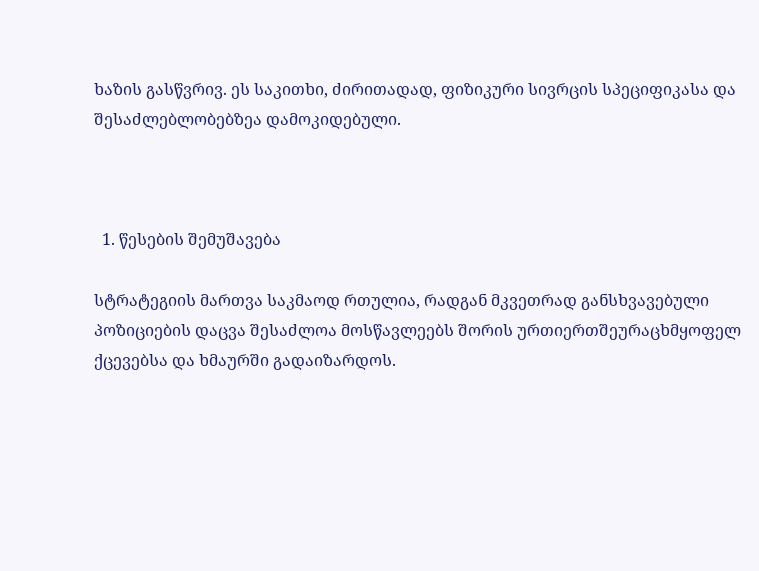ხაზის გასწვრივ. ეს საკითხი, ძირითადად, ფიზიკური სივრცის სპეციფიკასა და შესაძლებლობებზეა დამოკიდებული.



  1. წესების შემუშავება

სტრატეგიის მართვა საკმაოდ რთულია, რადგან მკვეთრად განსხვავებული პოზიციების დაცვა შესაძლოა მოსწავლეებს შორის ურთიერთშეურაცხმყოფელ ქცევებსა და ხმაურში გადაიზარდოს.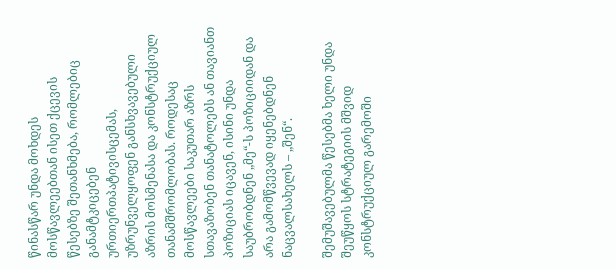წინასწარ უნდა მოხდეს მოსწავლეებთან ისეთ ქცევის წესებზე შეთანხმება, რომლებიც განამტკიცებენ ურთიერთპატივისცემას, უზრუნველყოფენ განსხვავებული აზრის მოსმენასა და კონსტრუქციულ თანამშრომლობას. როდესაც მოსწავლეები საკუთარ აზრს სთავაზობენ თანატოლებს ან თავიანთ პოზიციას იცავენ, ისინი უნდა საუბრობდნენ „მე“-ს პოზიციიდან და არა გამომწვევად იყენებდნენ ნაცვალსახელს – „შენ“.

შემუშავებულმა წესებმა ხელი უნდა შეუწყოს სტრატეგიის მშვიდ კონსტრუქციულ გარემოში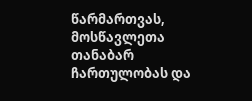წარმართვას, მოსწავლეთა თანაბარ ჩართულობას და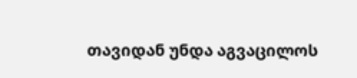თავიდან უნდა აგვაცილოს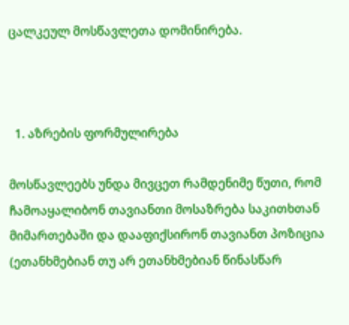ცალკეულ მოსწავლეთა დომინირება.



  1. აზრების ფორმულირება

მოსწავლეებს უნდა მივცეთ რამდენიმე წუთი, რომ ჩამოაყალიბონ თავიანთი მოსაზრება საკითხთან მიმართებაში და დააფიქსირონ თავიანთ პოზიცია (ეთანხმებიან თუ არ ეთანხმებიან წინასწარ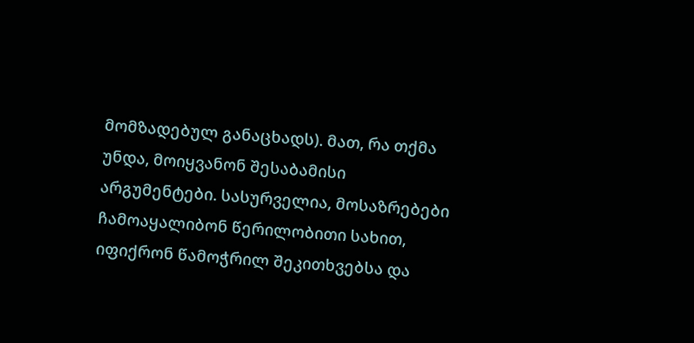მომზადებულ განაცხადს). მათ, რა თქმა უნდა, მოიყვანონ შესაბამისი არგუმენტები. სასურველია, მოსაზრებები ჩამოაყალიბონ წერილობითი სახით, იფიქრონ წამოჭრილ შეკითხვებსა და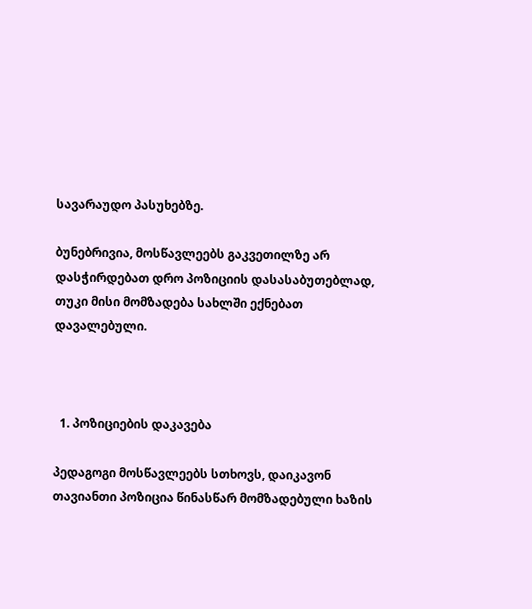სავარაუდო პასუხებზე.

ბუნებრივია, მოსწავლეებს გაკვეთილზე არ დასჭირდებათ დრო პოზიციის დასასაბუთებლად, თუკი მისი მომზადება სახლში ექნებათ დავალებული.



  1. პოზიციების დაკავება

პედაგოგი მოსწავლეებს სთხოვს, დაიკავონ თავიანთი პოზიცია წინასწარ მომზადებული ხაზის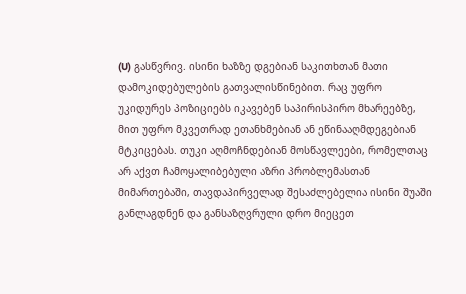(U) გასწვრივ. ისინი ხაზზე დგებიან საკითხთან მათი დამოკიდებულების გათვალისწინებით. რაც უფრო უკიდურეს პოზიციებს იკავებენ საპირისპირო მხარეებზე, მით უფრო მკვეთრად ეთანხმებიან ან ეწინააღმდეგებიან მტკიცებას. თუკი აღმოჩნდებიან მოსწავლეები, რომელთაც არ აქვთ ჩამოყალიბებული აზრი პრობლემასთან მიმართებაში, თავდაპირველად შესაძლებელია ისინი შუაში განლაგდნენ და განსაზღვრული დრო მიეცეთ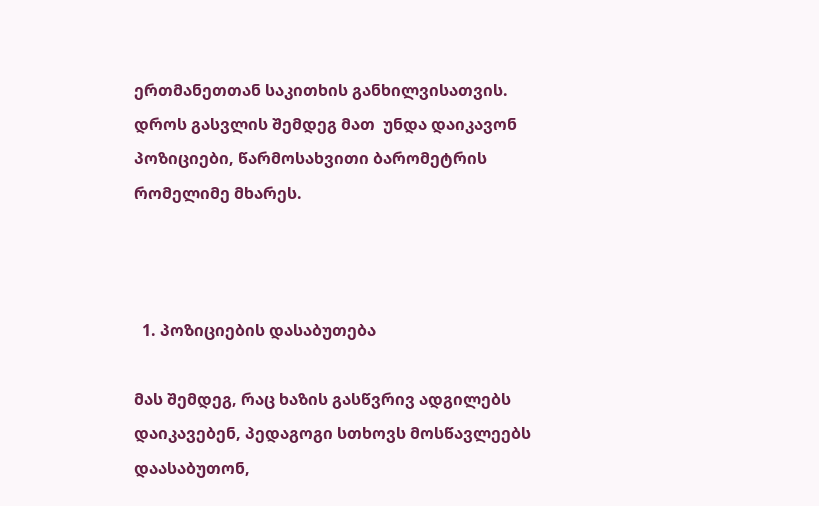ერთმანეთთან საკითხის განხილვისათვის. დროს გასვლის შემდეგ მათ  უნდა დაიკავონ პოზიციები, წარმოსახვითი ბარომეტრის რომელიმე მხარეს.



  1. პოზიციების დასაბუთება

მას შემდეგ, რაც ხაზის გასწვრივ ადგილებს დაიკავებენ, პედაგოგი სთხოვს მოსწავლეებს დაასაბუთონ,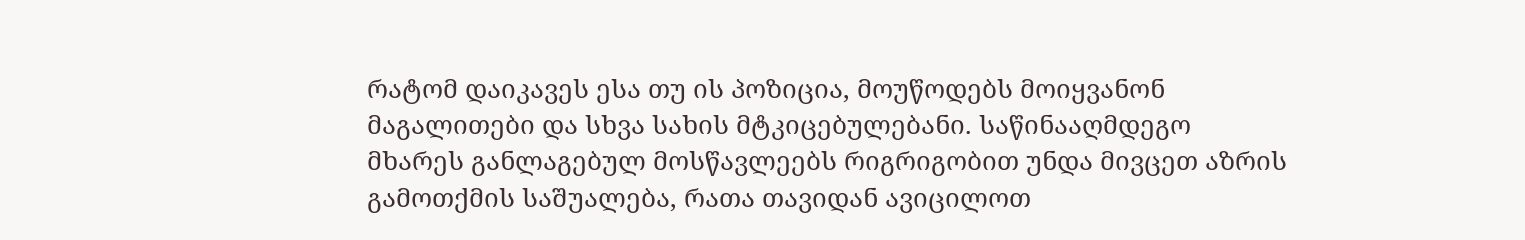რატომ დაიკავეს ესა თუ ის პოზიცია, მოუწოდებს მოიყვანონ მაგალითები და სხვა სახის მტკიცებულებანი. საწინააღმდეგო მხარეს განლაგებულ მოსწავლეებს რიგრიგობით უნდა მივცეთ აზრის გამოთქმის საშუალება, რათა თავიდან ავიცილოთ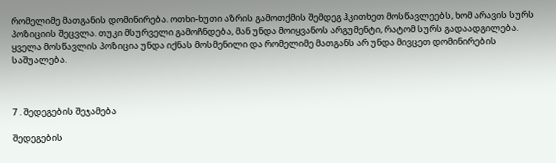რომელიმე მათგანის დომინირება. ოთხი-ხუთი აზრის გამოთქმის შემდეგ ჰკითხეთ მოსწავლეებს, ხომ არავის სურს პოზიციის შეცვლა. თუკი მსურველი გამოჩნდება, მან უნდა მოიყვანოს არგუმენტი, რატომ სურს გადაადგილება. ყველა მოსწავლის პოზიცია უნდა იქნას მოსმენილი და რომელიმე მათგანს არ უნდა მივცეთ დომინირების საშუალება.



7 . შედეგების შეჯამება

შედეგების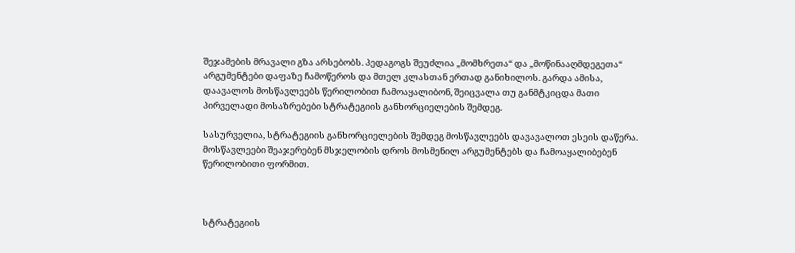შეჯამების მრავალი გზა არსებობს. პედაგოგს შეუძლია „მომხრეთა“ და „მოწინააღმდეგეთა“ არგუმენტები დაფაზე ჩამოწეროს და მთელ კლასთან ერთად განიხილოს. გარდა ამისა, დაავალოს მოსწავლეებს წერილობით ჩამოაყალიბონ, შეიცვალა თუ განმტკიცდა მათი პირველადი მოსაზრებები სტრატეგიის განხორციელების შემდეგ.

სასურველია, სტრატეგიის განხორციელების შემდეგ მოსწავლეებს დავავალოთ ესეის დაწერა. მოსწავლეები შეაჯერებენ მსჯელობის დროს მოსმენილ არგუმენტებს და ჩამოაყალიბებენ წერილობითი ფორმით.



სტრატეგიის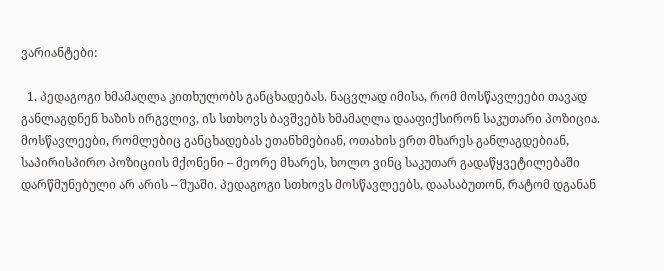ვარიანტები:

  1. პედაგოგი ხმამაღლა კითხულობს განცხადებას. ნაცვლად იმისა, რომ მოსწავლეები თავად განლაგდნენ ხაზის ირგვლივ, ის სთხოვს ბავშვებს ხმამაღლა დააფიქსირონ საკუთარი პოზიცია. მოსწავლეები, რომლებიც განცხადებას ეთანხმებიან, ოთახის ერთ მხარეს განლაგდებიან, საპირისპირო პოზიციის მქონენი – მეორე მხარეს, ხოლო ვინც საკუთარ გადაწყვეტილებაში დარწმუნებული არ არის – შუაში. პედაგოგი სთხოვს მოსწავლეებს, დაასაბუთონ, რატომ დგანან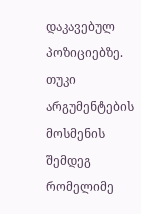დაკავებულ პოზიციებზე. თუკი არგუმენტების მოსმენის შემდეგ რომელიმე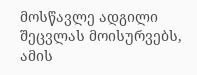მოსწავლე ადგილი შეცვლას მოისურვებს, ამის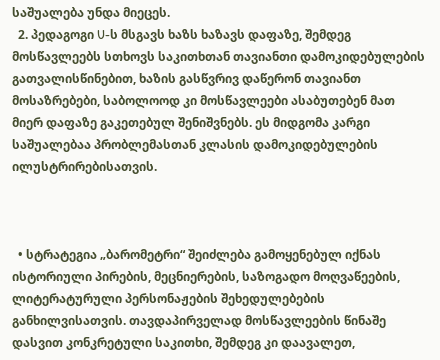საშუალება უნდა მიეცეს.
  2. პედაგოგი U-ს მსგავს ხაზს ხაზავს დაფაზე, შემდეგ მოსწავლეებს სთხოვს საკითხთან თავიანთი დამოკიდებულების გათვალისწინებით, ხაზის გასწვრივ დაწერონ თავიანთ მოსაზრებები, საბოლოოდ კი მოსწავლეები ასაბუთებენ მათ მიერ დაფაზე გაკეთებულ შენიშვნებს. ეს მიდგომა კარგი საშუალებაა პრობლემასთან კლასის დამოკიდებულების ილუსტრირებისათვის.



  • სტრატეგია „ბარომეტრი“ შეიძლება გამოყენებულ იქნას ისტორიული პირების, მეცნიერების, საზოგადო მოღვაწეების, ლიტერატურული პერსონაჟების შეხედულებების განხილვისათვის. თავდაპირველად მოსწავლეების წინაშე დასვით კონკრეტული საკითხი, შემდეგ კი დაავალეთ,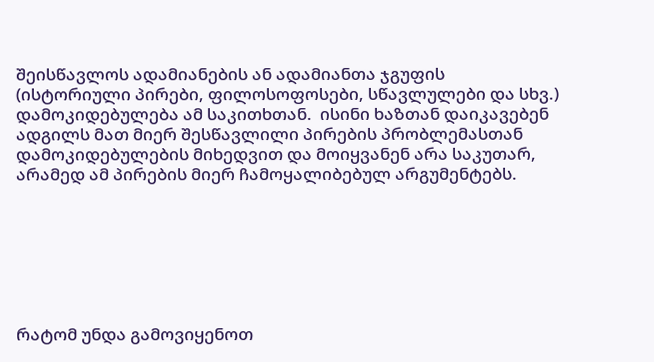შეისწავლოს ადამიანების ან ადამიანთა ჯგუფის (ისტორიული პირები, ფილოსოფოსები, სწავლულები და სხვ.) დამოკიდებულება ამ საკითხთან.  ისინი ხაზთან დაიკავებენ ადგილს მათ მიერ შესწავლილი პირების პრობლემასთან დამოკიდებულების მიხედვით და მოიყვანენ არა საკუთარ, არამედ ამ პირების მიერ ჩამოყალიბებულ არგუმენტებს.







რატომ უნდა გამოვიყენოთ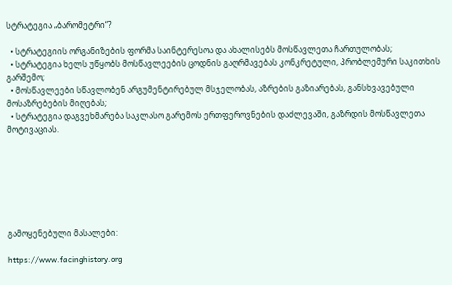სტრატეგია „ბარომეტრი“?

  • სტრატეგიის ორგანიზების ფორმა საინტერესოა და ახალისებს მოსწავლეთა ჩართულობას;
  • სტრატეგია ხელს უწყობს მოსწავლეების ცოდნის გაღრმავებას კონკრეტული, პრობლემური საკითხის გარშემო;
  • მოსწავლეები სწავლობენ არგუმენტირებულ მსჯელობას, აზრების გაზიარებას, განსხვავებული მოსაზრებების მიღებას;
  • სტრატეგია დაგვეხმარება საკლასო გარემოს ერთფეროვნების დაძლევაში, გაზრდის მოსწავლეთა მოტივაციას.







გამოყენებული მასალები:

https://www.facinghistory.org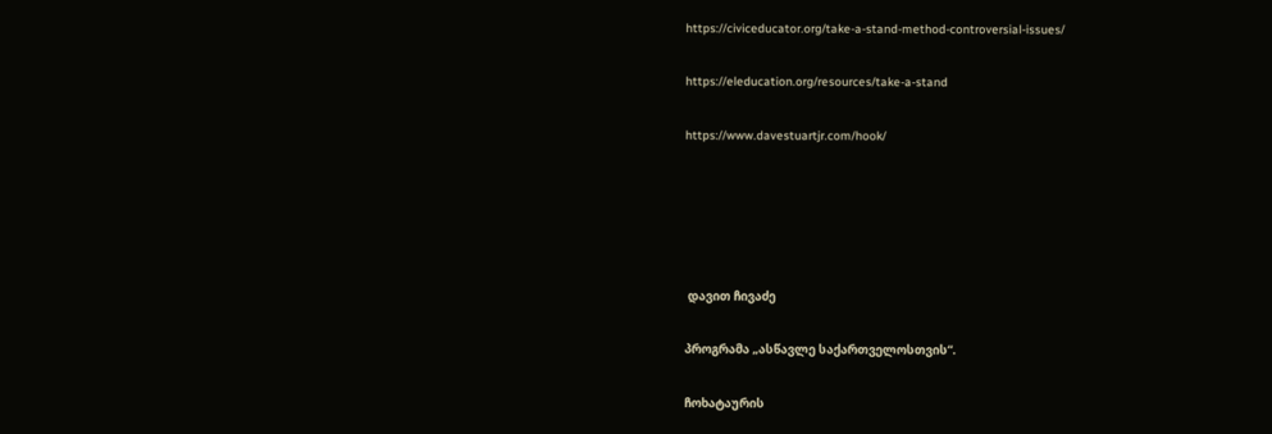https://civiceducator.org/take-a-stand-method-controversial-issues/

https://eleducation.org/resources/take-a-stand

https://www.davestuartjr.com/hook/





 დავით ჩივაძე

პროგრამა „ასწავლე საქართველოსთვის“.

ჩოხატაურის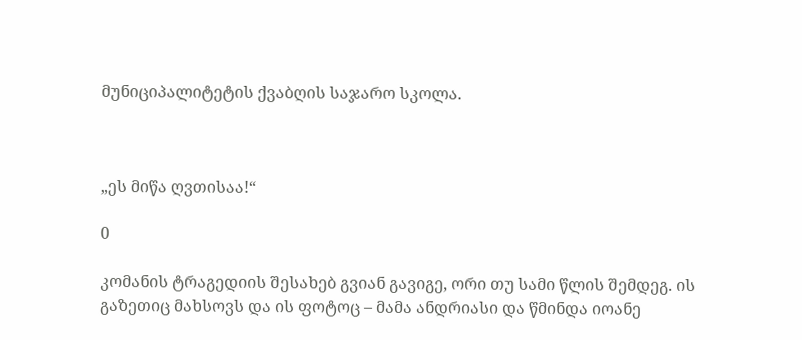მუნიციპალიტეტის ქვაბღის საჯარო სკოლა.



„ეს მიწა ღვთისაა!“

0

კომანის ტრაგედიის შესახებ გვიან გავიგე, ორი თუ სამი წლის შემდეგ. ის გაზეთიც მახსოვს და ის ფოტოც – მამა ანდრიასი და წმინდა იოანე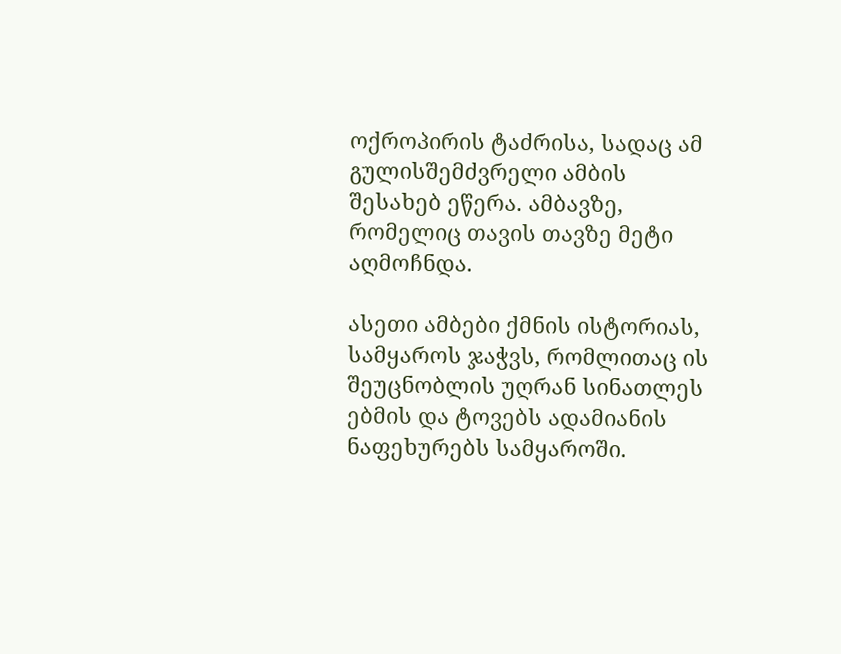ოქროპირის ტაძრისა, სადაც ამ გულისშემძვრელი ამბის შესახებ ეწერა. ამბავზე, რომელიც თავის თავზე მეტი აღმოჩნდა.

ასეთი ამბები ქმნის ისტორიას, სამყაროს ჯაჭვს, რომლითაც ის შეუცნობლის უღრან სინათლეს ებმის და ტოვებს ადამიანის ნაფეხურებს სამყაროში.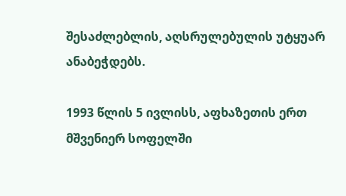შესაძლებლის, აღსრულებულის უტყუარ ანაბეჭდებს.

1993 წლის 5 ივლისს, აფხაზეთის ერთ მშვენიერ სოფელში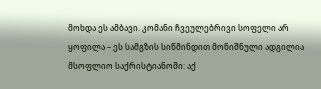მოხდა ეს ამბავი. კომანი ჩვეულებრივი სოფელი არ ყოფილა – ეს სამგზის სიწმინდით მონიშნული ადგილია მსოფლიო საქრისტიანოში: აქ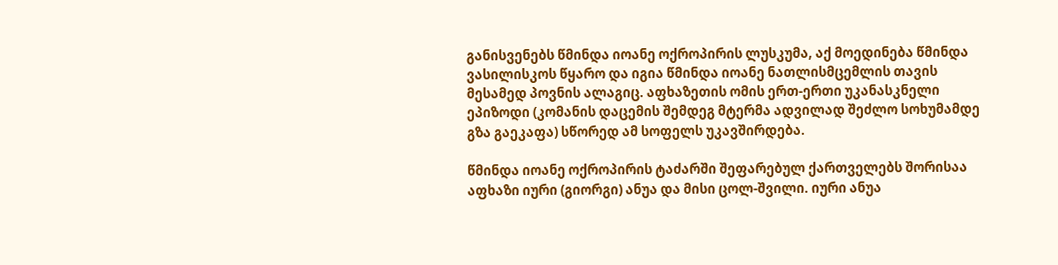განისვენებს წმინდა იოანე ოქროპირის ლუსკუმა, აქ მოედინება წმინდა ვასილისკოს წყარო და იგია წმინდა იოანე ნათლისმცემლის თავის მესამედ პოვნის ალაგიც. აფხაზეთის ომის ერთ-ერთი უკანასკნელი ეპიზოდი (კომანის დაცემის შემდეგ მტერმა ადვილად შეძლო სოხუმამდე გზა გაეკაფა) სწორედ ამ სოფელს უკავშირდება.

წმინდა იოანე ოქროპირის ტაძარში შეფარებულ ქართველებს შორისაა აფხაზი იური (გიორგი) ანუა და მისი ცოლ-შვილი. იური ანუა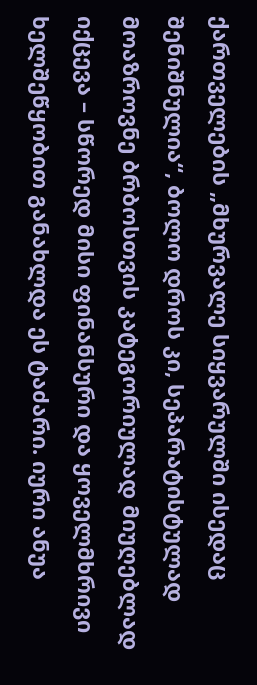ქართველების „მხურვალე სიყვარულში ისედაც შენიშნულია“, ბოლო დროს კი, სეპარატისტულად მოაზროვნე ბრბოსთვის კატეგორიულად მიუღებლად იქცევა – სწორედ მისი ფინანსური და ყოველმხრივი ხელშეწყობით განახლდა ეს ტაძარი. იური ანუა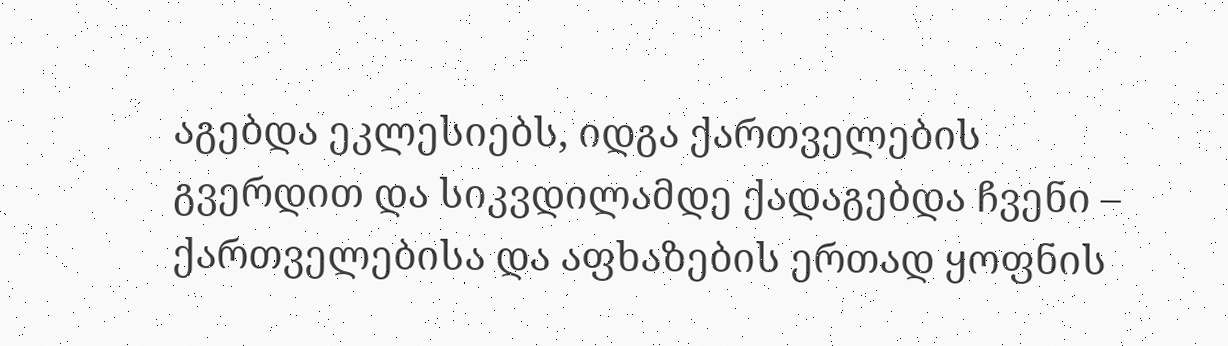აგებდა ეკლესიებს, იდგა ქართველების გვერდით და სიკვდილამდე ქადაგებდა ჩვენი – ქართველებისა და აფხაზების ერთად ყოფნის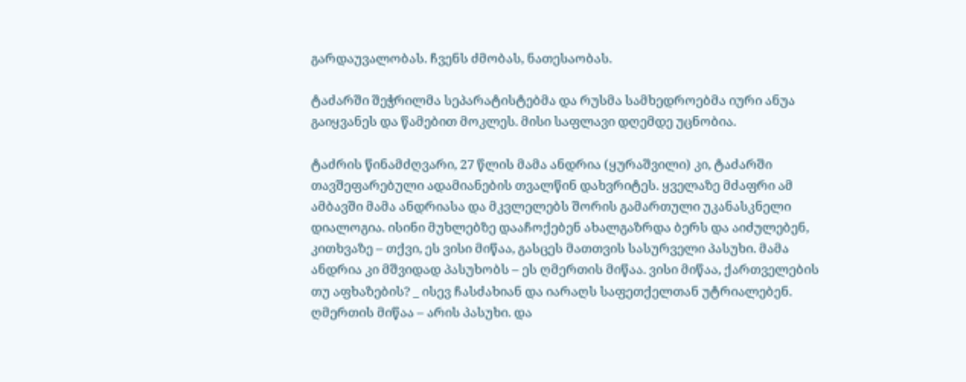გარდაუვალობას. ჩვენს ძმობას, ნათესაობას.

ტაძარში შეჭრილმა სეპარატისტებმა და რუსმა სამხედროებმა იური ანუა გაიყვანეს და წამებით მოკლეს. მისი საფლავი დღემდე უცნობია.

ტაძრის წინამძღვარი, 27 წლის მამა ანდრია (ყურაშვილი) კი, ტაძარში თავშეფარებული ადამიანების თვალწინ დახვრიტეს. ყველაზე მძაფრი ამ ამბავში მამა ანდრიასა და მკვლელებს შორის გამართული უკანასკნელი დიალოგია. ისინი მუხლებზე დააჩოქებენ ახალგაზრდა ბერს და აიძულებენ, კითხვაზე – თქვი, ეს ვისი მიწაა, გასცეს მათთვის სასურველი პასუხი. მამა ანდრია კი მშვიდად პასუხობს – ეს ღმერთის მიწაა. ვისი მიწაა, ქართველების თუ აფხაზების? _ ისევ ჩასძახიან და იარაღს საფეთქელთან უტრიალებენ. ღმერთის მიწაა – არის პასუხი. და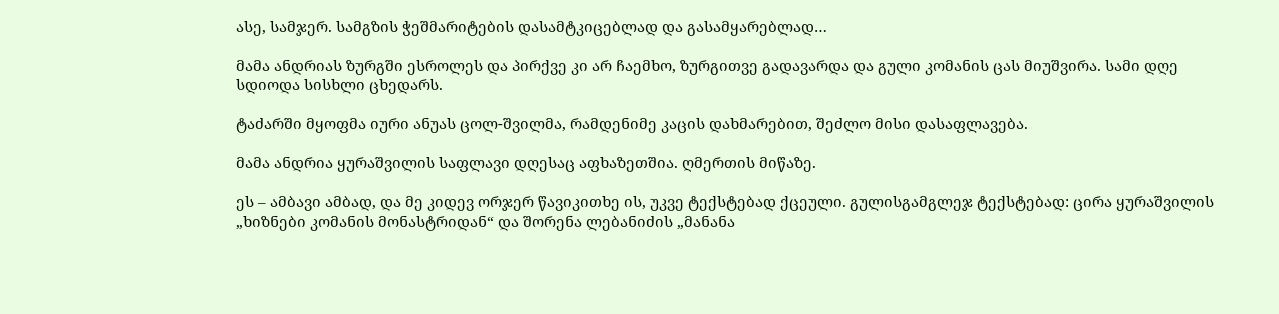ასე, სამჯერ. სამგზის ჭეშმარიტების დასამტკიცებლად და გასამყარებლად…

მამა ანდრიას ზურგში ესროლეს და პირქვე კი არ ჩაემხო, ზურგითვე გადავარდა და გული კომანის ცას მიუშვირა. სამი დღე სდიოდა სისხლი ცხედარს.

ტაძარში მყოფმა იური ანუას ცოლ-შვილმა, რამდენიმე კაცის დახმარებით, შეძლო მისი დასაფლავება.

მამა ანდრია ყურაშვილის საფლავი დღესაც აფხაზეთშია. ღმერთის მიწაზე.

ეს – ამბავი ამბად, და მე კიდევ ორჯერ წავიკითხე ის, უკვე ტექსტებად ქცეული. გულისგამგლეჯ ტექსტებად: ცირა ყურაშვილის „ხიზნები კომანის მონასტრიდან“ და შორენა ლებანიძის „მანანა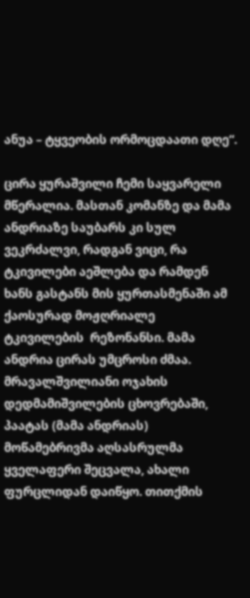ანუა – ტყვეობის ორმოცდაათი დღე“.

ცირა ყურაშვილი ჩემი საყვარელი მწერალია. მასთან კომანზე და მამა ანდრიაზე საუბარს კი სულ ვეკრძალვი, რადგან ვიცი, რა ტკივილები აეშლება და რამდენ ხანს გასტანს მის ყურთასმენაში ამ ქაოსურად მოჟღრიალე ტკივილების  რეზონანსი. მამა ანდრია ცირას უმცროსი ძმაა. მრავალშვილიანი ოჯახის დედმამიშვილების ცხოვრებაში, პაატას (მამა ანდრიას) მოწამებრივმა აღსასრულმა ყველაფერი შეცვალა, ახალი ფურცლიდან დაიწყო. თითქმის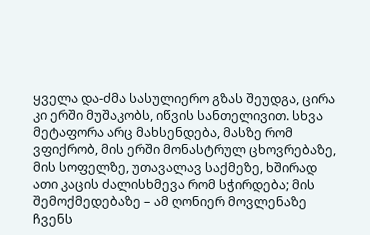ყველა და-ძმა სასულიერო გზას შეუდგა, ცირა კი ერში მუშაკობს, იწვის სანთელივით. სხვა მეტაფორა არც მახსენდება, მასზე რომ ვფიქრობ, მის ერში მონასტრულ ცხოვრებაზე, მის სოფელზე, უთავალავ საქმეზე, ხშირად ათი კაცის ძალისხმევა რომ სჭირდება; მის შემოქმედებაზე – ამ ღონიერ მოვლენაზე ჩვენს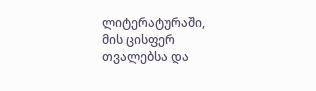ლიტერატურაში, მის ცისფერ თვალებსა და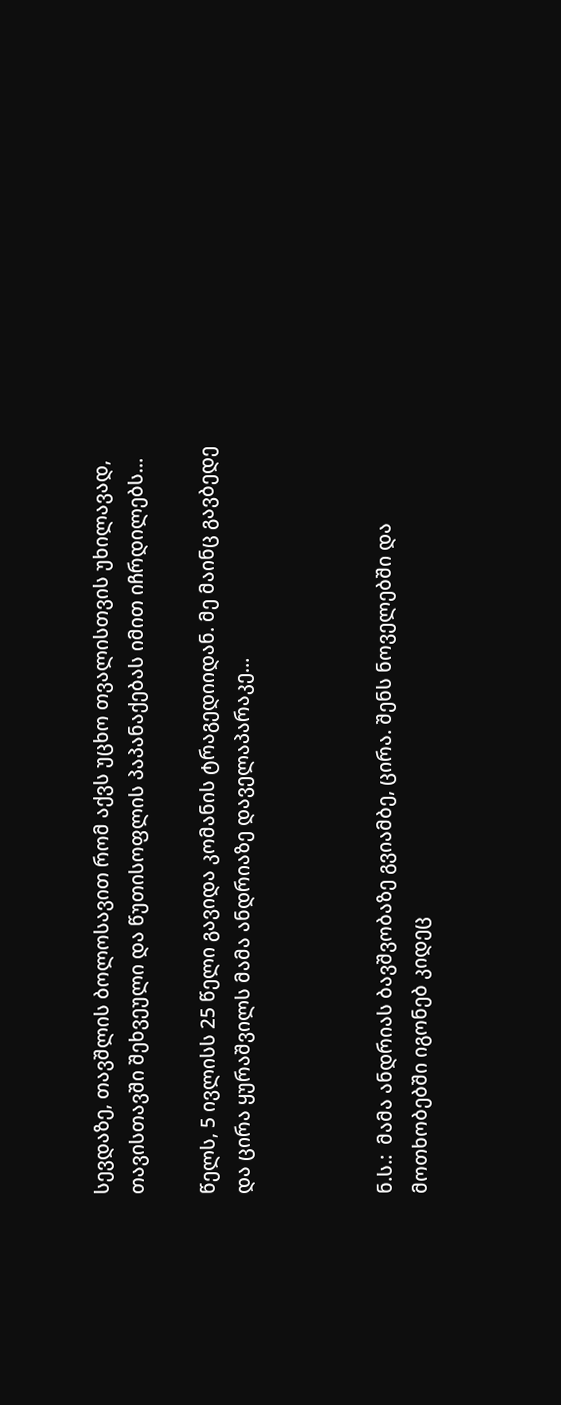სევდაზე, თავშლის ბოლოსავით რომ აქვს უცხო თვალისთვის უხილავად, თავისთავში შეხვეული და წუთისოფლის პაპანაქებას იმით იჩრდილებს…

წელს, 5 ივლისს 25 წელი გავიდა კომანის ტრაგედიიდან. მე მაინც გავბედე და ცირა ყურაშვილს მამა ანდრიაზე დაველაპარაკე…



ნ.ს.:  მამა ანდრიას ბავშვობაზე გვიამბე, ცირა. შენს ნოველებში და მოთხობებში იგონებ კიდეც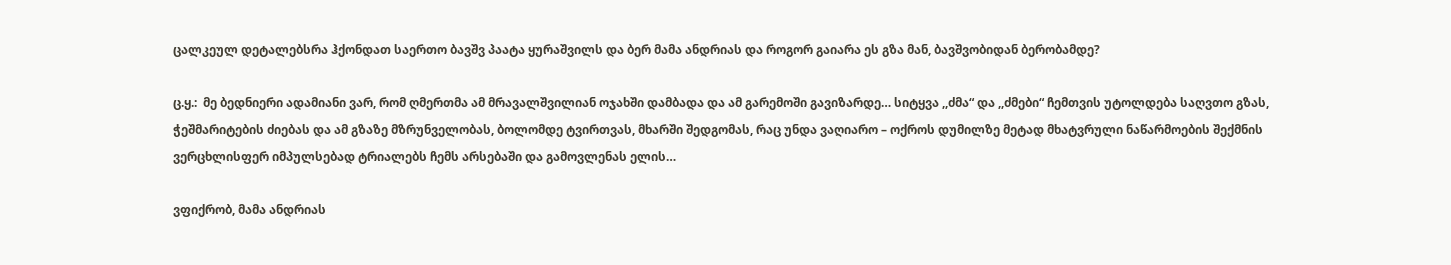ცალკეულ დეტალებსრა ჰქონდათ საერთო ბავშვ პაატა ყურაშვილს და ბერ მამა ანდრიას და როგორ გაიარა ეს გზა მან, ბავშვობიდან ბერობამდე?

ც.ყ.:  მე ბედნიერი ადამიანი ვარ, რომ ღმერთმა ამ მრავალშვილიან ოჯახში დამბადა და ამ გარემოში გავიზარდე… სიტყვა ,,ძმა“ და ,,ძმები“ ჩემთვის უტოლდება საღვთო გზას, ჭეშმარიტების ძიებას და ამ გზაზე მზრუნველობას, ბოლომდე ტვირთვას, მხარში შედგომას, რაც უნდა ვაღიარო – ოქროს დუმილზე მეტად მხატვრული ნაწარმოების შექმნის ვერცხლისფერ იმპულსებად ტრიალებს ჩემს არსებაში და გამოვლენას ელის…

ვფიქრობ, მამა ანდრიას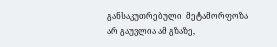განსაკუთრებული  მეტამორფოზა არ გაუვლია ამ გზაზე,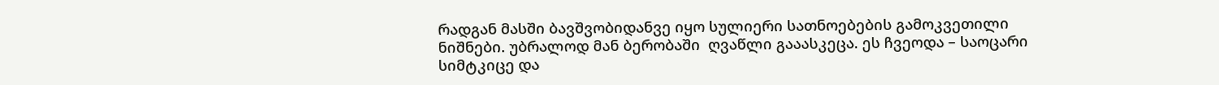რადგან მასში ბავშვობიდანვე იყო სულიერი სათნოებების გამოკვეთილი ნიშნები. უბრალოდ მან ბერობაში  ღვაწლი გააასკეცა. ეს ჩვეოდა – საოცარი სიმტკიცე და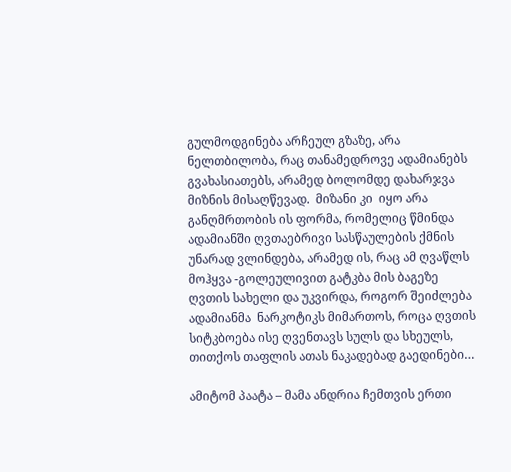გულმოდგინება არჩეულ გზაზე, არა ნელთბილობა, რაც თანამედროვე ადამიანებს გვახასიათებს, არამედ ბოლომდე დახარჯვა მიზნის მისაღწევად.  მიზანი კი  იყო არა განღმრთობის ის ფორმა, რომელიც წმინდა ადამიანში ღვთაებრივი სასწაულების ქმნის უნარად ვლინდება, არამედ ის, რაც ამ ღვაწლს მოჰყვა -გოლეულივით გატკბა მის ბაგეზე ღვთის სახელი და უკვირდა, როგორ შეიძლება ადამიანმა  ნარკოტიკს მიმართოს, როცა ღვთის სიტკბოება ისე ღვენთავს სულს და სხეულს, თითქოს თაფლის ათას ნაკადებად გაედინები…

ამიტომ პაატა – მამა ანდრია ჩემთვის ერთი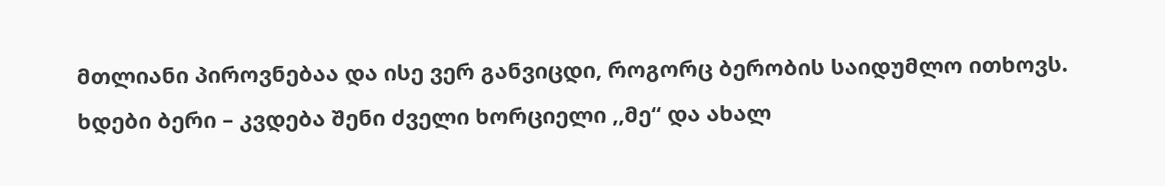მთლიანი პიროვნებაა და ისე ვერ განვიცდი, როგორც ბერობის საიდუმლო ითხოვს. ხდები ბერი – კვდება შენი ძველი ხორციელი ,,მე“ და ახალ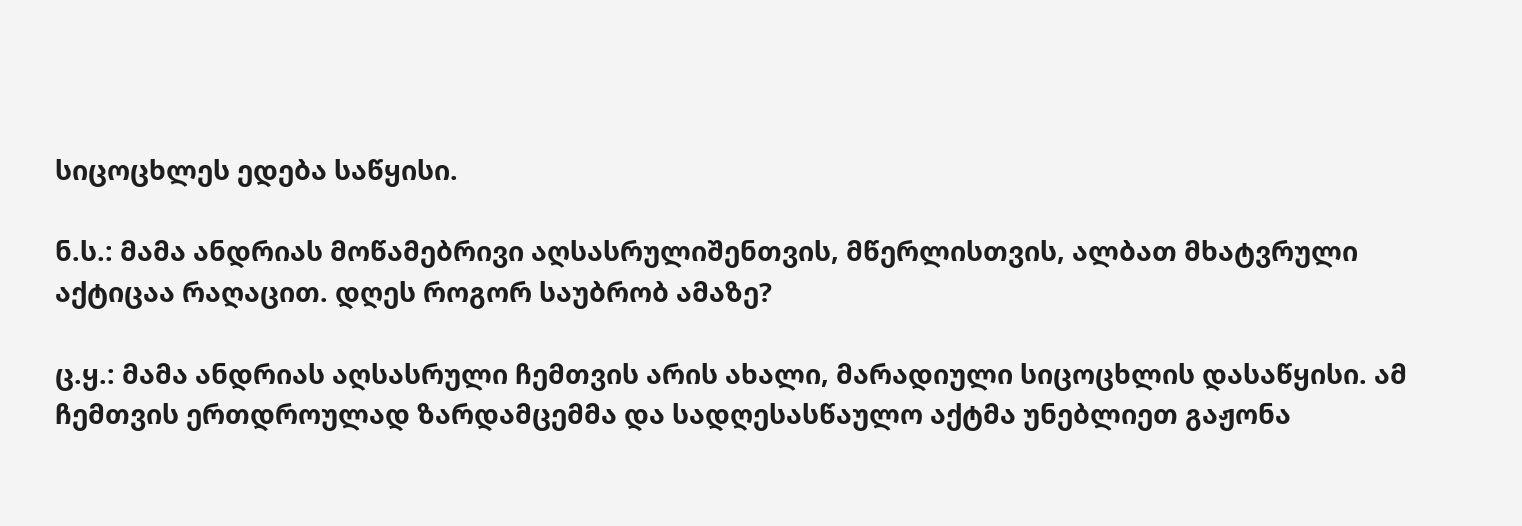სიცოცხლეს ედება საწყისი.

ნ.ს.: მამა ანდრიას მოწამებრივი აღსასრულიშენთვის, მწერლისთვის, ალბათ მხატვრული აქტიცაა რაღაცით. დღეს როგორ საუბრობ ამაზე?

ც.ყ.: მამა ანდრიას აღსასრული ჩემთვის არის ახალი, მარადიული სიცოცხლის დასაწყისი. ამ ჩემთვის ერთდროულად ზარდამცემმა და სადღესასწაულო აქტმა უნებლიეთ გაჟონა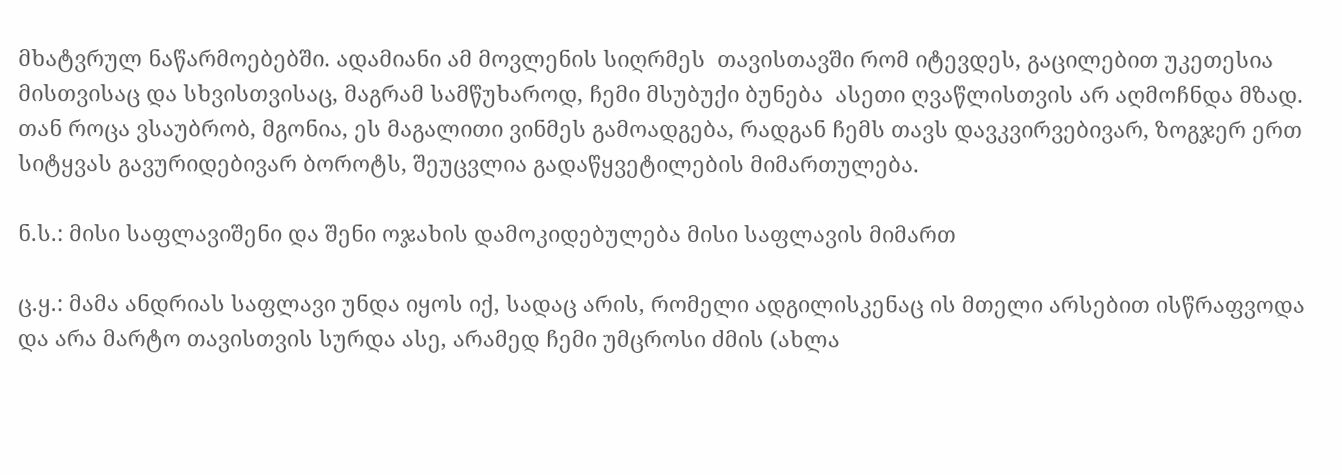მხატვრულ ნაწარმოებებში. ადამიანი ამ მოვლენის სიღრმეს  თავისთავში რომ იტევდეს, გაცილებით უკეთესია მისთვისაც და სხვისთვისაც, მაგრამ სამწუხაროდ, ჩემი მსუბუქი ბუნება  ასეთი ღვაწლისთვის არ აღმოჩნდა მზად. თან როცა ვსაუბრობ, მგონია, ეს მაგალითი ვინმეს გამოადგება, რადგან ჩემს თავს დავკვირვებივარ, ზოგჯერ ერთ სიტყვას გავურიდებივარ ბოროტს, შეუცვლია გადაწყვეტილების მიმართულება.

ნ.ს.: მისი საფლავიშენი და შენი ოჯახის დამოკიდებულება მისი საფლავის მიმართ

ც.ყ.: მამა ანდრიას საფლავი უნდა იყოს იქ, სადაც არის, რომელი ადგილისკენაც ის მთელი არსებით ისწრაფვოდა და არა მარტო თავისთვის სურდა ასე, არამედ ჩემი უმცროსი ძმის (ახლა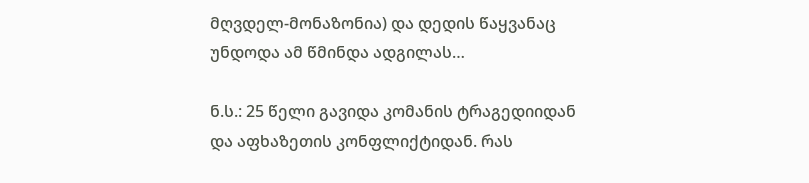მღვდელ-მონაზონია) და დედის წაყვანაც უნდოდა ამ წმინდა ადგილას…

ნ.ს.: 25 წელი გავიდა კომანის ტრაგედიიდან და აფხაზეთის კონფლიქტიდან. რას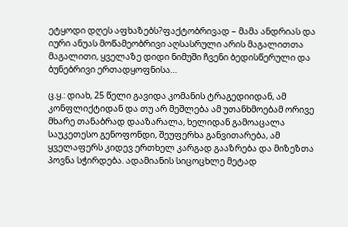ეტყოდი დღეს აფხაზებს?ფაქტობრივად – მამა ანდრიას და იური ანუას მოწამეობრივი აღსასრული არის მაგალითთა მაგალითი, ყველაზე დიდი ნიმუში ჩვენი ბედისწერული და ბუნებრივი ერთადყოფნისა…

ც.ყ.: დიახ, 25 წელი გავიდა კომანის ტრაგედიიდან, ამ კონფლიქტიდან და თუ არ მეშლება ამ უთანხმოებამ ორივე მხარე თანაბრად დააზარალა, ხელიდან გამოაცალა საუკეთესო გენოფონდი, შეუფერხა განვითარება, ამ ყველაფერს კიდევ ერთხელ კარგად გააზრება და მიზეზთა პოვნა სჭირდება. ადამიანის სიცოცხლე მეტად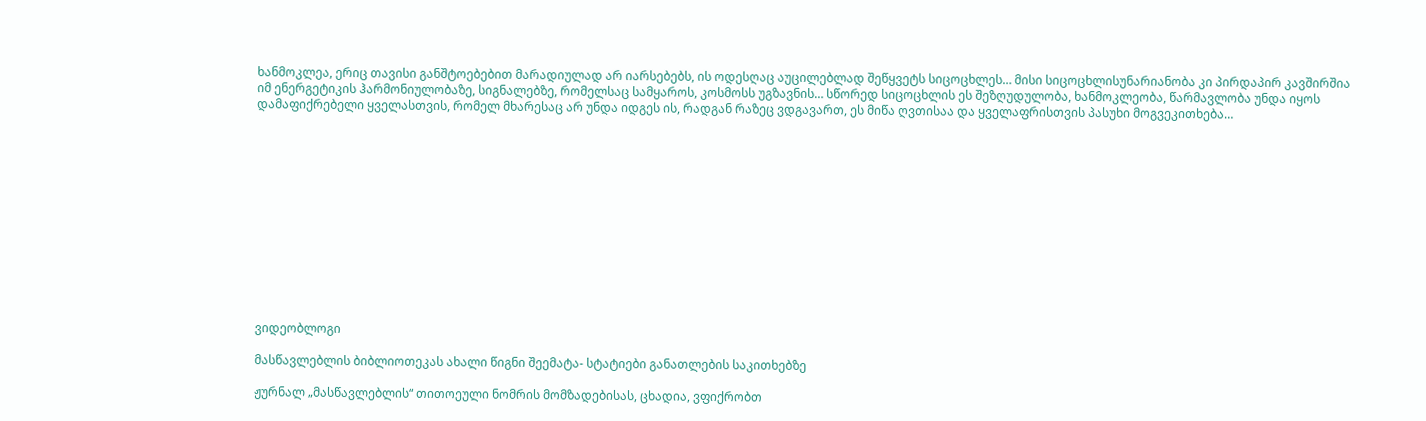ხანმოკლეა, ერიც თავისი განშტოებებით მარადიულად არ იარსებებს, ის ოდესღაც აუცილებლად შეწყვეტს სიცოცხლეს… მისი სიცოცხლისუნარიანობა კი პირდაპირ კავშირშია იმ ენერგეტიკის ჰარმონიულობაზე, სიგნალებზე, რომელსაც სამყაროს, კოსმოსს უგზავნის… სწორედ სიცოცხლის ეს შეზღუდულობა, ხანმოკლეობა, წარმავლობა უნდა იყოს დამაფიქრებელი ყველასთვის, რომელ მხარესაც არ უნდა იდგეს ის, რადგან რაზეც ვდგავართ, ეს მიწა ღვთისაა და ყველაფრისთვის პასუხი მოგვეკითხება…













ვიდეობლოგი

მასწავლებლის ბიბლიოთეკას ახალი წიგნი შეემატა- სტატიები განათლების საკითხებზე

ჟურნალ „მასწავლებლის“ თითოეული ნომრის მომზადებისას, ცხადია, ვფიქრობთ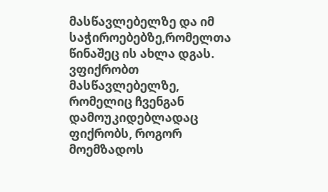მასწავლებელზე და იმ საჭიროებებზე,რომელთა წინაშეც ის ახლა დგას. ვფიქრობთ მასწავლებელზე, რომელიც ჩვენგან დამოუკიდებლადაც ფიქრობს, როგორ მოემზადოს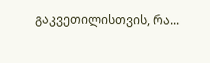გაკვეთილისთვის, რა...